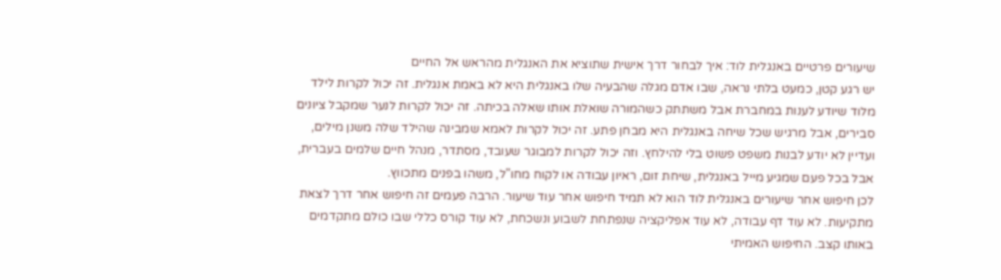שיעורים פרטיים באנגלית לוד: איך לבחור דרך אישית שתוציא את האנגלית מהראש אל החיים
יש רגע קטן, כמעט בלתי נראה, שבו אדם מגלה שהבעיה שלו באנגלית היא לא באמת אנגלית. זה יכול לקרות לילד מלוד שיודע לענות במחברת אבל משתתק כשהמורה שואלת אותו שאלה בכיתה. זה יכול לקרות לנער שמקבל ציונים סבירים, אבל מרגיש שכל שיחה באנגלית היא מבחן פתע. זה יכול לקרות לאמא שמבינה שהילד שלה משנן מילים, ועדיין לא יודע לבנות משפט פשוט בלי להילחץ. וזה יכול לקרות למבוגר שעובד, מסתדר, מנהל חיים שלמים בעברית, אבל בכל פעם שמגיע מייל באנגלית, שיחת זום, ראיון עבודה או לקוח מחו"ל, משהו בפנים מתכווץ.
לכן חיפוש אחר שיעורים באנגלית לוד הוא לא תמיד חיפוש אחר עוד שיעור. הרבה פעמים זה חיפוש אחר דרך לצאת מתקיעות. לא עוד דף עבודה, לא עוד אפליקציה שנפתחת לשבוע ונשכחת, לא עוד קורס כללי שבו כולם מתקדמים באותו קצב. החיפוש האמיתי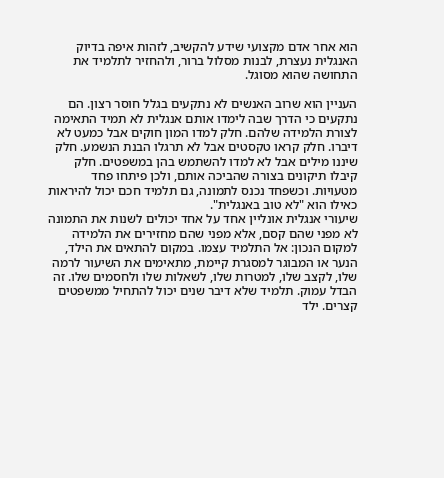הוא אחר אדם מקצועי שידע להקשיב, לזהות איפה בדיוק האנגלית נעצרת, לבנות מסלול ברור, ולהחזיר לתלמיד את התחושה שהוא מסוגל.

העניין הוא שרוב האנשים לא נתקעים בגלל חוסר רצון. הם נתקעים כי הדרך שבה לימדו אותם אנגלית לא תמיד התאימה לצורת הלמידה שלהם. חלק למדו המון חוקים אבל כמעט לא דיברו. חלק קראו טקסטים אבל לא תרגלו הבנת הנשמע. חלק שיננו מילים אבל לא למדו להשתמש בהן במשפטים. חלק קיבלו תיקונים בצורה שהביכה אותם, ולכן פיתחו פחד מטעויות. וכשפחד נכנס לתמונה, גם תלמיד חכם יכול להיראות כאילו הוא "לא טוב באנגלית".
שיעורי אנגלית אונליין אחד על אחד יכולים לשנות את התמונה לא מפני שהם קסם, אלא מפני שהם מחזירים את הלמידה למקום הנכון: אל התלמיד עצמו. במקום להתאים את הילד, הנער או המבוגר למסגרת קיימת, מתאימים את השיעור לרמה שלו, לקצב שלו, למטרות שלו, לשאלות שלו ולחסמים שלו. זה הבדל עמוק. תלמיד שלא דיבר שנים יכול להתחיל ממשפטים קצרים. ילד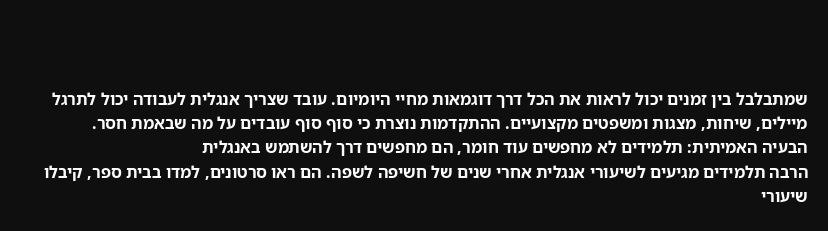שמתבלבל בין זמנים יכול לראות את הכל דרך דוגמאות מחיי היומיום. עובד שצריך אנגלית לעבודה יכול לתרגל מיילים, שיחות, מצגות ומשפטים מקצועיים. ההתקדמות נוצרת כי סוף סוף עובדים על מה שבאמת חסר.
הבעיה האמיתית: תלמידים לא מחפשים עוד חומר, הם מחפשים דרך להשתמש באנגלית
הרבה תלמידים מגיעים לשיעורי אנגלית אחרי שנים של חשיפה לשפה. הם ראו סרטונים, למדו בבית ספר, קיבלו שיעורי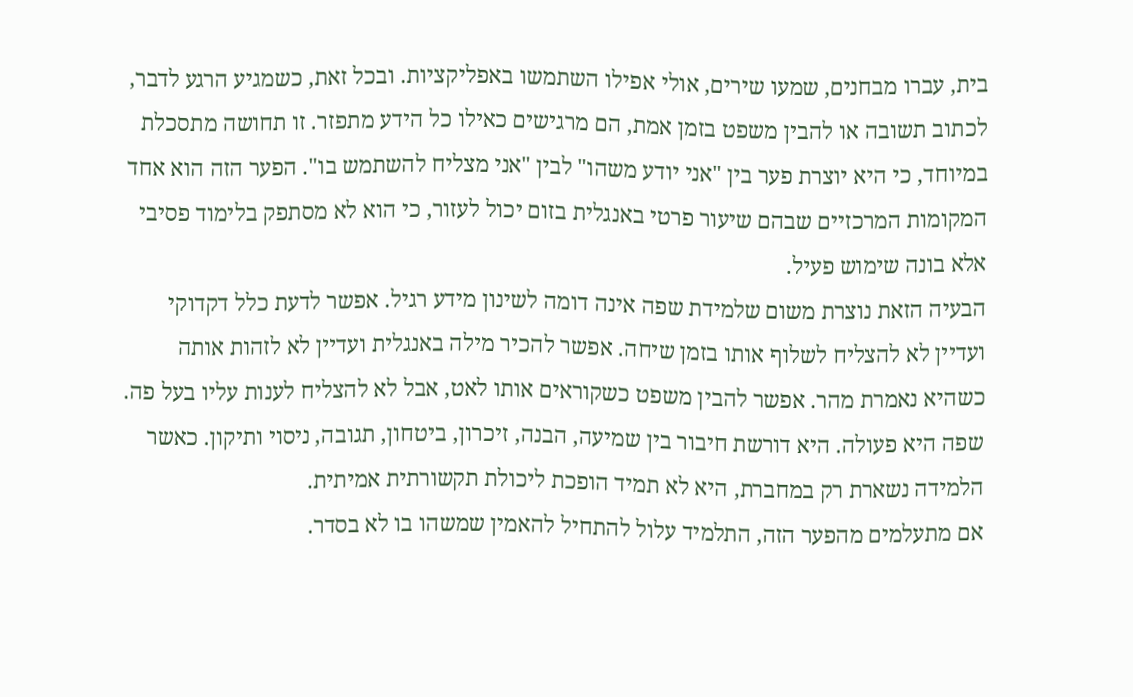בית, עברו מבחנים, שמעו שירים, אולי אפילו השתמשו באפליקציות. ובכל זאת, כשמגיע הרגע לדבר, לכתוב תשובה או להבין משפט בזמן אמת, הם מרגישים כאילו כל הידע מתפזר. זו תחושה מתסכלת במיוחד, כי היא יוצרת פער בין "אני יודע משהו" לבין "אני מצליח להשתמש בו". הפער הזה הוא אחד המקומות המרכזיים שבהם שיעור פרטי באנגלית בזום יכול לעזור, כי הוא לא מסתפק בלימוד פסיבי אלא בונה שימוש פעיל.
הבעיה הזאת נוצרת משום שלמידת שפה אינה דומה לשינון מידע רגיל. אפשר לדעת כלל דקדוקי ועדיין לא להצליח לשלוף אותו בזמן שיחה. אפשר להכיר מילה באנגלית ועדיין לא לזהות אותה כשהיא נאמרת מהר. אפשר להבין משפט כשקוראים אותו לאט, אבל לא להצליח לענות עליו בעל פה. שפה היא פעולה. היא דורשת חיבור בין שמיעה, הבנה, זיכרון, ביטחון, תגובה, ניסוי ותיקון. כאשר הלמידה נשארת רק במחברת, היא לא תמיד הופכת ליכולת תקשורתית אמיתית.
אם מתעלמים מהפער הזה, התלמיד עלול להתחיל להאמין שמשהו בו לא בסדר.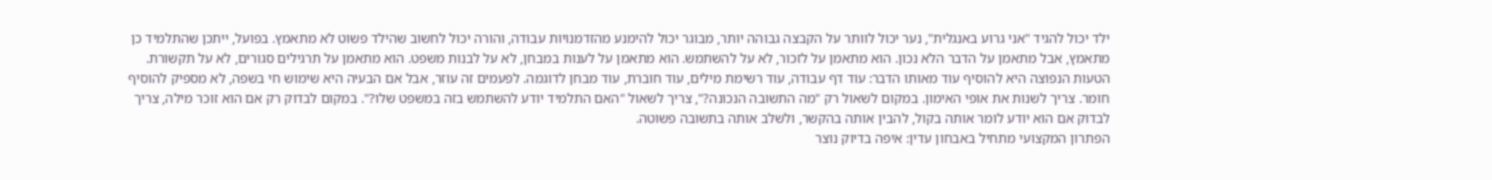ילד יכול להגיד "אני גרוע באנגלית", נער יכול לוותר על הקבצה גבוהה יותר, מבוגר יכול להימנע מהזדמנויות עבודה, והורה יכול לחשוב שהילד פשוט לא מתאמץ. בפועל, ייתכן שהתלמיד כן מתאמץ, אבל מתאמן על הדבר הלא נכון. הוא מתאמן על לזכור, לא על להשתמש. הוא מתאמן על לענות במבחן, לא על לבנות משפט. הוא מתאמן על תרגילים סגורים, לא על תקשורת.
הטעות הנפוצה היא להוסיף עוד מאותו הדבר: עוד דף עבודה, עוד רשימת מילים, עוד חוברת, עוד מבחן לדוגמה. לפעמים זה עוזר, אבל אם הבעיה היא שימוש חי בשפה, לא מספיק להוסיף חומר. צריך לשנות את אופי האימון. במקום לשאול רק "מה התשובה הנכונה?", צריך לשאול "האם התלמיד יודע להשתמש בזה במשפט שלו?". במקום לבדוק רק אם הוא זוכר מילה, צריך לבדוק אם הוא יודע לומר אותה בקול, להבין אותה בהקשר, ולשלב אותה בתשובה פשוטה.
הפתרון המקצועי מתחיל באבחון עדין: איפה בדיוק נוצר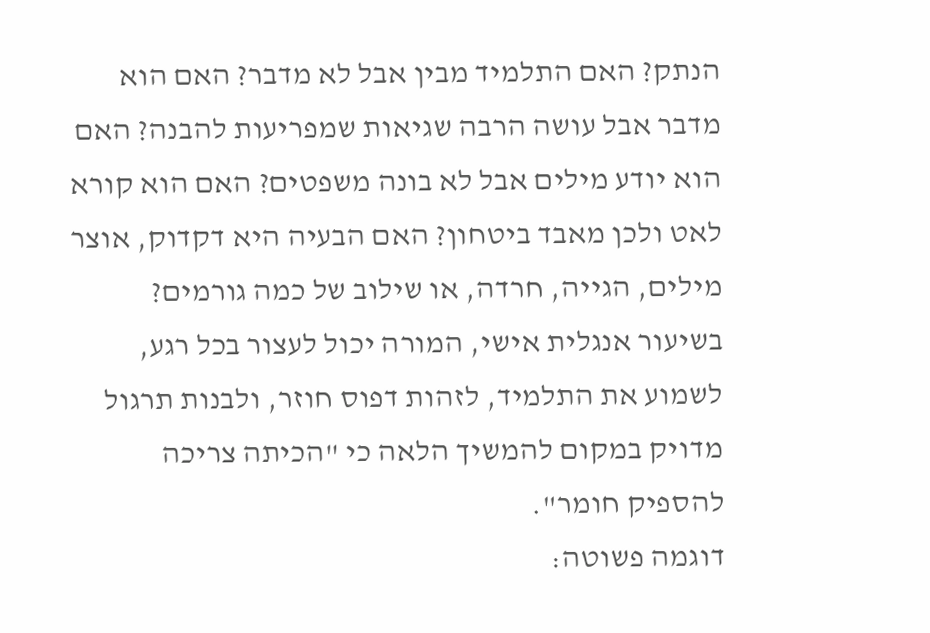הנתק? האם התלמיד מבין אבל לא מדבר? האם הוא מדבר אבל עושה הרבה שגיאות שמפריעות להבנה? האם הוא יודע מילים אבל לא בונה משפטים? האם הוא קורא לאט ולכן מאבד ביטחון? האם הבעיה היא דקדוק, אוצר מילים, הגייה, חרדה, או שילוב של כמה גורמים? בשיעור אנגלית אישי, המורה יכול לעצור בכל רגע, לשמוע את התלמיד, לזהות דפוס חוזר, ולבנות תרגול מדויק במקום להמשיך הלאה כי "הכיתה צריכה להספיק חומר".
דוגמה פשוטה: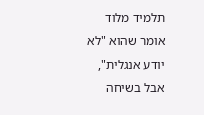תלמיד מלוד אומר שהוא "לא יודע אנגלית", אבל בשיחה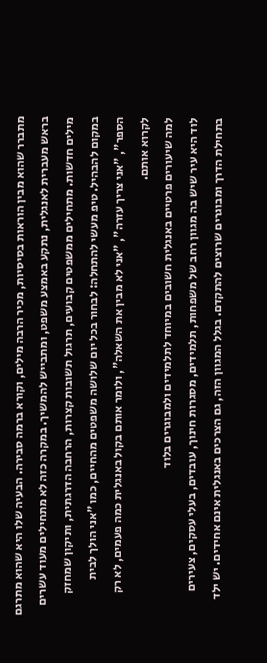מתברר שהוא מבין הוראות בסיסיות, מכיר הרבה מילים, וקורא ברמה סבירה. הבעיה שלו היא שהוא מתרגם בראש מעברית לאנגלית, נתקע באמצע משפט, ומתבייש להמשיך. במקרה כזה לא מתחילים מעוד עשרים מילים חדשות. מתחילים ממשפטים קבועים, תרגול תשובות קצרות, הרחבה הדרגתית, ותיקון שמחזק במקום להבהיל. טיפ מעשי להתחלה: לבחור בכל יום שלושה משפטים מהחיים, כמו "אני הולך לבית הספר", "אני צריך עזרה", "אני לא מבין את השאלה", ולומר אותם בקול באנגלית כמה פעמים, לא רק לקרוא אותם.
למה שיעורים פרטיים באנגלית חשובים במיוחד לתלמידים ולמבוגרים בלוד
לוד היא עיר שיש בה מגוון רחב של משפחות, תלמידים, מסגרות חינוך, עובדים, בעלי עסקים, צעירים בתחילת הדרך ומבוגרים שרוצים להתקדם. בגלל המגוון הזה, גם הצרכים באנגלית אינם אחידים. יש ילד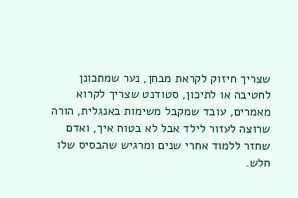שצריך חיזוק לקראת מבחן, נער שמתכונן לחטיבה או לתיכון, סטודנט שצריך לקרוא מאמרים, עובד שמקבל משימות באנגלית, הורה שרוצה לעזור לילד אבל לא בטוח איך, ואדם שחזר ללמוד אחרי שנים ומרגיש שהבסיס שלו חלש.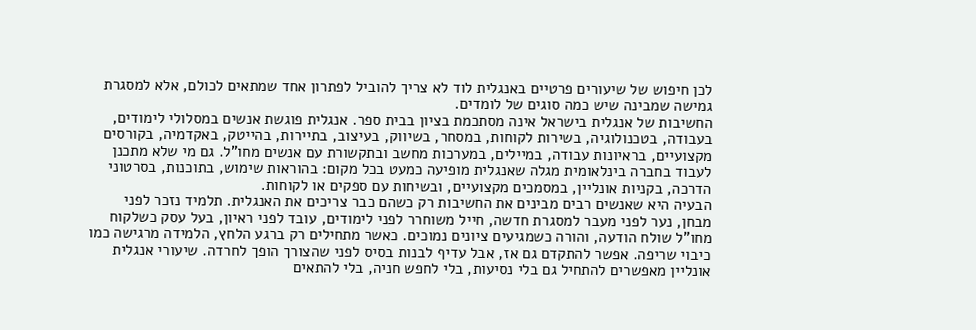לכן חיפוש של שיעורים פרטיים באנגלית לוד לא צריך להוביל לפתרון אחד שמתאים לכולם, אלא למסגרת גמישה שמבינה שיש כמה סוגים של לומדים.
החשיבות של אנגלית בישראל אינה מסתכמת בציון בבית ספר. אנגלית פוגשת אנשים במסלולי לימודים, בעבודה, בטכנולוגיה, בשירות לקוחות, במסחר, בשיווק, בעיצוב, בתיירות, בהייטק, באקדמיה, בקורסים מקצועיים, בראיונות עבודה, במיילים, במערכות מחשב ובתקשורת עם אנשים מחו"ל. גם מי שלא מתכנן לעבוד בחברה בינלאומית מגלה שאנגלית מופיעה כמעט בכל מקום: בהוראות שימוש, בתוכנות, בסרטוני הדרכה, בקניות אונליין, במסמכים מקצועיים, ובשיחות עם ספקים או לקוחות.
הבעיה היא שאנשים רבים מבינים את החשיבות רק כשהם כבר צריכים את האנגלית. תלמיד נזכר לפני מבחן, נער לפני מעבר למסגרת חדשה, חייל משוחרר לפני לימודים, עובד לפני ראיון, בעל עסק כשלקוח מחו"ל שולח הודעה, והורה כשמגיעים ציונים נמוכים. כאשר מתחילים רק ברגע הלחץ, הלמידה מרגישה כמו כיבוי שריפה. אפשר להתקדם גם אז, אבל עדיף לבנות בסיס לפני שהצורך הופך לחרדה. שיעורי אנגלית אונליין מאפשרים להתחיל גם בלי נסיעות, בלי לחפש חניה, בלי להתאים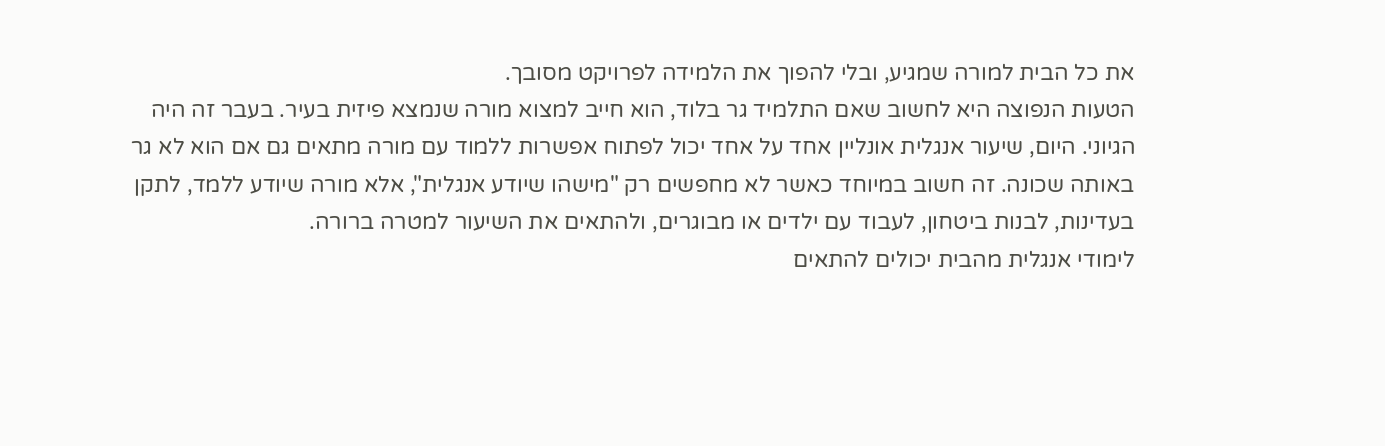את כל הבית למורה שמגיע, ובלי להפוך את הלמידה לפרויקט מסובך.
הטעות הנפוצה היא לחשוב שאם התלמיד גר בלוד, הוא חייב למצוא מורה שנמצא פיזית בעיר. בעבר זה היה הגיוני. היום, שיעור אנגלית אונליין אחד על אחד יכול לפתוח אפשרות ללמוד עם מורה מתאים גם אם הוא לא גר באותה שכונה. זה חשוב במיוחד כאשר לא מחפשים רק "מישהו שיודע אנגלית", אלא מורה שיודע ללמד, לתקן בעדינות, לבנות ביטחון, לעבוד עם ילדים או מבוגרים, ולהתאים את השיעור למטרה ברורה.
לימודי אנגלית מהבית יכולים להתאים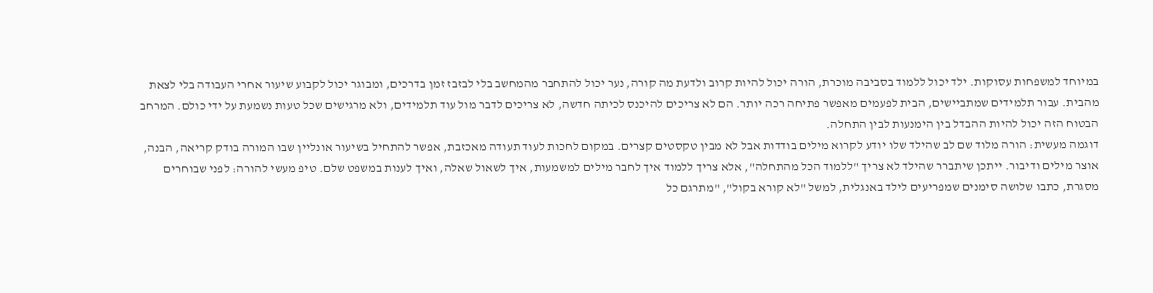במיוחד למשפחות עסוקות. ילד יכול ללמוד בסביבה מוכרת, הורה יכול להיות קרוב ולדעת מה קורה, נער יכול להתחבר מהמחשב בלי לבזבז זמן בדרכים, ומבוגר יכול לקבוע שיעור אחרי העבודה בלי לצאת מהבית. עבור תלמידים שמתביישים, הבית לפעמים מאפשר פתיחה רכה יותר. הם לא צריכים להיכנס לכיתה חדשה, לא צריכים לדבר מול עוד תלמידים, ולא מרגישים שכל טעות נשמעת על ידי כולם. המרחב הבטוח הזה יכול להיות ההבדל בין הימנעות לבין התחלה.
דוגמה מעשית: הורה מלוד שם לב שהילד שלו יודע לקרוא מילים בודדות אבל לא מבין טקסטים קצרים. במקום לחכות לעוד תעודה מאכזבת, אפשר להתחיל בשיעור אונליין שבו המורה בודק קריאה, הבנה, אוצר מילים ודיבור. ייתכן שיתברר שהילד לא צריך "ללמוד הכל מהתחלה", אלא צריך ללמוד איך לחבר מילים למשמעות, איך לשאול שאלה, ואיך לענות במשפט שלם. טיפ מעשי להורה: לפני שבוחרים מסגרת, כתבו שלושה סימנים שמפריעים לילד באנגלית, למשל "לא קורא בקול", "מתרגם כל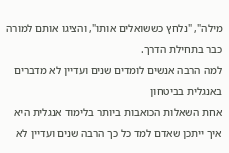מילה", "נלחץ כששואלים אותו", והציגו אותם למורה כבר בתחילת הדרך.
למה הרבה אנשים לומדים שנים ועדיין לא מדברים באנגלית בביטחון
אחת השאלות הכואבות ביותר בלימוד אנגלית היא איך ייתכן שאדם למד כל כך הרבה שנים ועדיין לא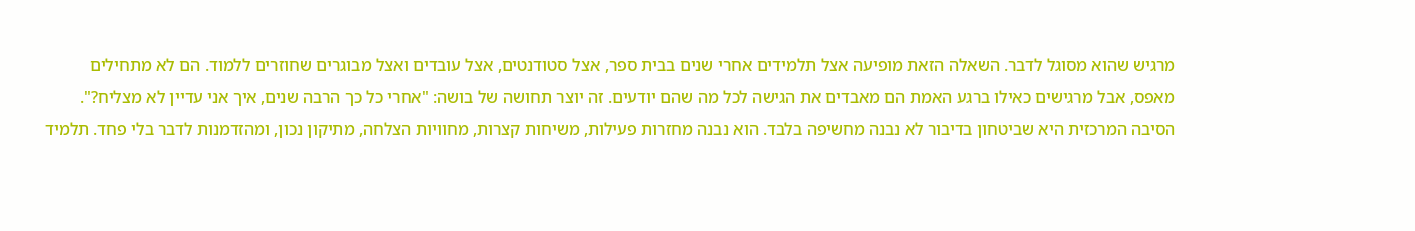מרגיש שהוא מסוגל לדבר. השאלה הזאת מופיעה אצל תלמידים אחרי שנים בבית ספר, אצל סטודנטים, אצל עובדים ואצל מבוגרים שחוזרים ללמוד. הם לא מתחילים מאפס, אבל מרגישים כאילו ברגע האמת הם מאבדים את הגישה לכל מה שהם יודעים. זה יוצר תחושה של בושה: "אחרי כל כך הרבה שנים, איך אני עדיין לא מצליח?".
הסיבה המרכזית היא שביטחון בדיבור לא נבנה מחשיפה בלבד. הוא נבנה מחזרות פעילות, משיחות קצרות, מחוויות הצלחה, מתיקון נכון, ומהזדמנות לדבר בלי פחד. תלמיד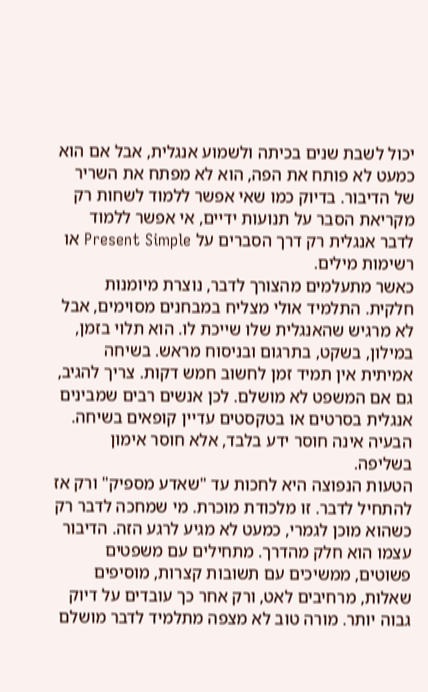יכול לשבת שנים בכיתה ולשמוע אנגלית, אבל אם הוא כמעט לא פותח את הפה, הוא לא מפתח את השריר של הדיבור. בדיוק כמו שאי אפשר ללמוד לשחות רק מקריאת הסבר על תנועות ידיים, אי אפשר ללמוד לדבר אנגלית רק דרך הסברים על Present Simple או רשימות מילים.
כאשר מתעלמים מהצורך לדבר, נוצרת מיומנות חלקית. התלמיד אולי מצליח במבחנים מסוימים, אבל לא מרגיש שהאנגלית שלו שייכת לו. הוא תלוי בזמן, במילון, בשקט, בתרגום ובניסוח מראש. בשיחה אמיתית אין תמיד זמן לחשוב חמש דקות. צריך להגיב, גם אם המשפט לא מושלם. לכן אנשים רבים שמבינים אנגלית בסרטים או בטקסטים עדיין קופאים בשיחה. הבעיה אינה חוסר ידע בלבד, אלא חוסר אימון בשליפה.
הטעות הנפוצה היא לחכות עד "שאדע מספיק" ורק אז להתחיל לדבר. זו מלכודת מוכרת. מי שמחכה לדבר רק כשהוא מוכן לגמרי, כמעט לא מגיע לרגע הזה. הדיבור עצמו הוא חלק מהדרך. מתחילים עם משפטים פשוטים, ממשיכים עם תשובות קצרות, מוסיפים שאלות, מרחיבים לאט, ורק אחר כך עובדים על דיוק גבוה יותר. מורה טוב לא מצפה מתלמיד לדבר מושלם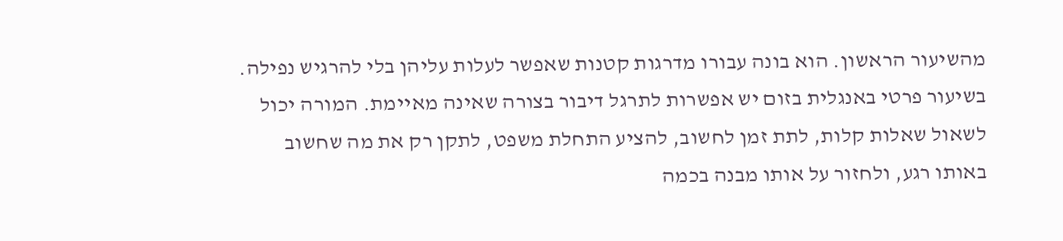מהשיעור הראשון. הוא בונה עבורו מדרגות קטנות שאפשר לעלות עליהן בלי להרגיש נפילה.
בשיעור פרטי באנגלית בזום יש אפשרות לתרגל דיבור בצורה שאינה מאיימת. המורה יכול לשאול שאלות קלות, לתת זמן לחשוב, להציע התחלת משפט, לתקן רק את מה שחשוב באותו רגע, ולחזור על אותו מבנה בכמה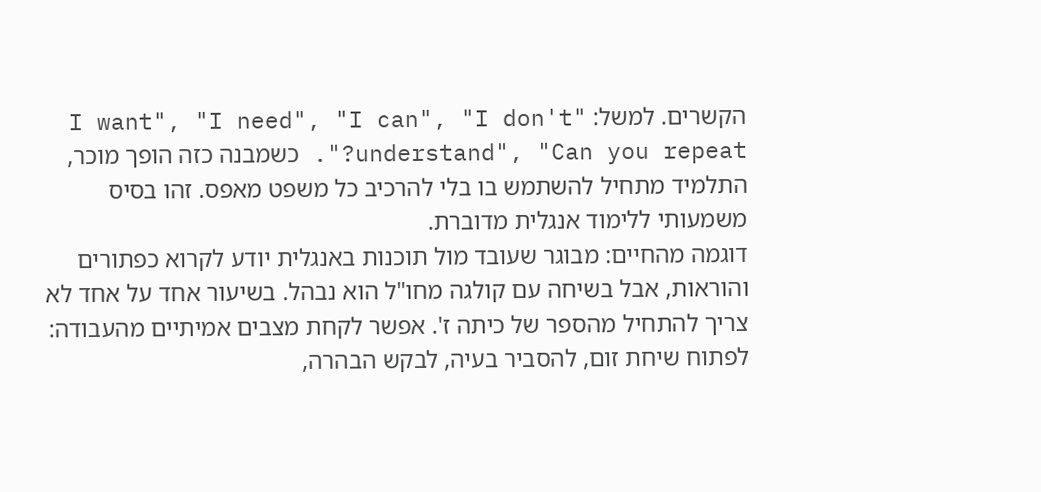הקשרים. למשל: "I want", "I need", "I can", "I don't understand", "Can you repeat?". כשמבנה כזה הופך מוכר, התלמיד מתחיל להשתמש בו בלי להרכיב כל משפט מאפס. זהו בסיס משמעותי ללימוד אנגלית מדוברת.
דוגמה מהחיים: מבוגר שעובד מול תוכנות באנגלית יודע לקרוא כפתורים והוראות, אבל בשיחה עם קולגה מחו"ל הוא נבהל. בשיעור אחד על אחד לא צריך להתחיל מהספר של כיתה ז'. אפשר לקחת מצבים אמיתיים מהעבודה: לפתוח שיחת זום, להסביר בעיה, לבקש הבהרה,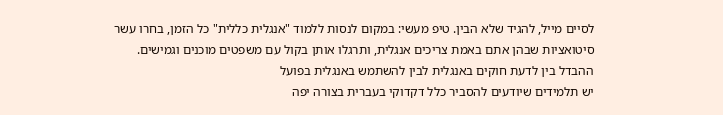לסיים מייל, להגיד שלא הבין. טיפ מעשי: במקום לנסות ללמוד "אנגלית כללית" כל הזמן, בחרו עשר סיטואציות שבהן אתם באמת צריכים אנגלית, ותרגלו אותן בקול עם משפטים מוכנים וגמישים.
ההבדל בין לדעת חוקים באנגלית לבין להשתמש באנגלית בפועל
יש תלמידים שיודעים להסביר כלל דקדוקי בעברית בצורה יפה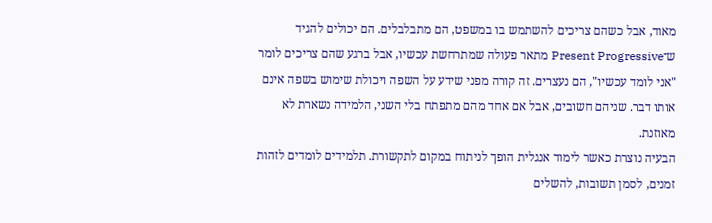מאוד, אבל כשהם צריכים להשתמש בו במשפט, הם מתבלבלים. הם יכולים להגיד ש־Present Progressive מתאר פעולה שמתרחשת עכשיו, אבל ברגע שהם צריכים לומר "אני לומד עכשיו", הם נעצרים. זה קורה מפני שידע על השפה ויכולת שימוש בשפה אינם אותו דבר. שניהם חשובים, אבל אם אחד מהם מתפתח בלי השני, הלמידה נשארת לא מאוזנת.
הבעיה נוצרת כאשר לימוד אנגלית הופך לניתוח במקום לתקשורת. תלמידים לומדים לזהות זמנים, לסמן תשובות, להשלים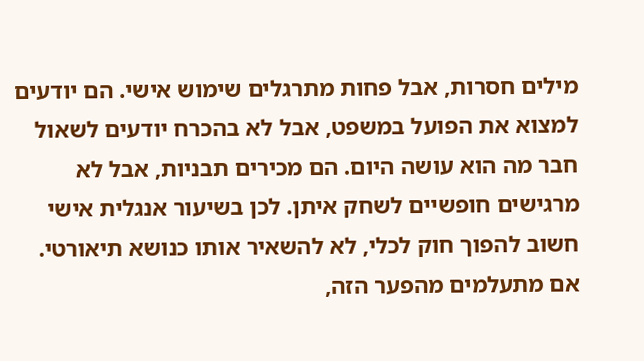מילים חסרות, אבל פחות מתרגלים שימוש אישי. הם יודעים למצוא את הפועל במשפט, אבל לא בהכרח יודעים לשאול חבר מה הוא עושה היום. הם מכירים תבניות, אבל לא מרגישים חופשיים לשחק איתן. לכן בשיעור אנגלית אישי חשוב להפוך חוק לכלי, לא להשאיר אותו כנושא תיאורטי.
אם מתעלמים מהפער הזה,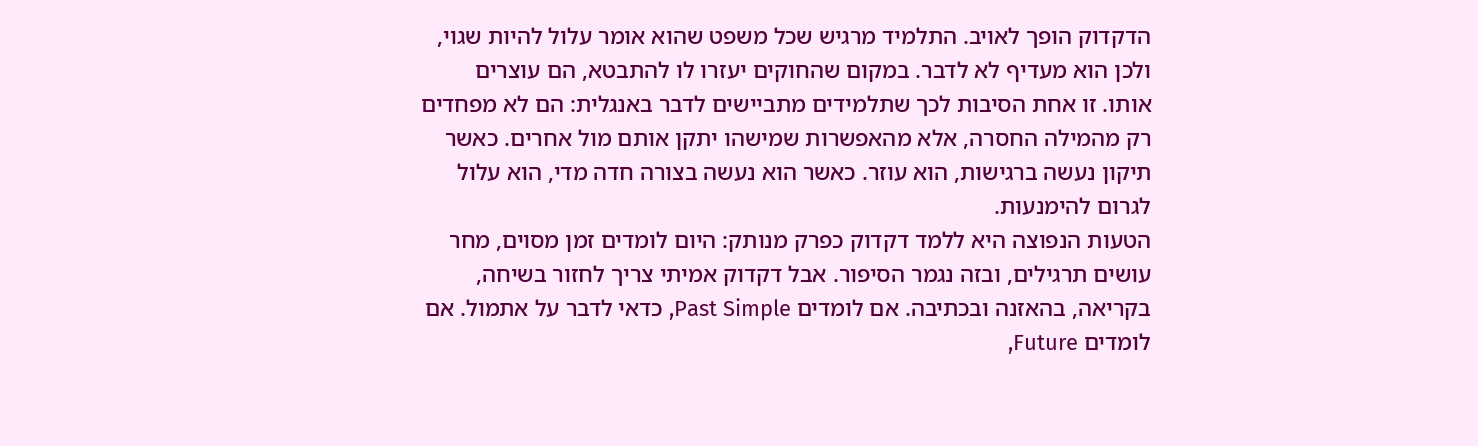הדקדוק הופך לאויב. התלמיד מרגיש שכל משפט שהוא אומר עלול להיות שגוי, ולכן הוא מעדיף לא לדבר. במקום שהחוקים יעזרו לו להתבטא, הם עוצרים אותו. זו אחת הסיבות לכך שתלמידים מתביישים לדבר באנגלית: הם לא מפחדים רק מהמילה החסרה, אלא מהאפשרות שמישהו יתקן אותם מול אחרים. כאשר תיקון נעשה ברגישות, הוא עוזר. כאשר הוא נעשה בצורה חדה מדי, הוא עלול לגרום להימנעות.
הטעות הנפוצה היא ללמד דקדוק כפרק מנותק: היום לומדים זמן מסוים, מחר עושים תרגילים, ובזה נגמר הסיפור. אבל דקדוק אמיתי צריך לחזור בשיחה, בקריאה, בהאזנה ובכתיבה. אם לומדים Past Simple, כדאי לדבר על אתמול. אם לומדים Future,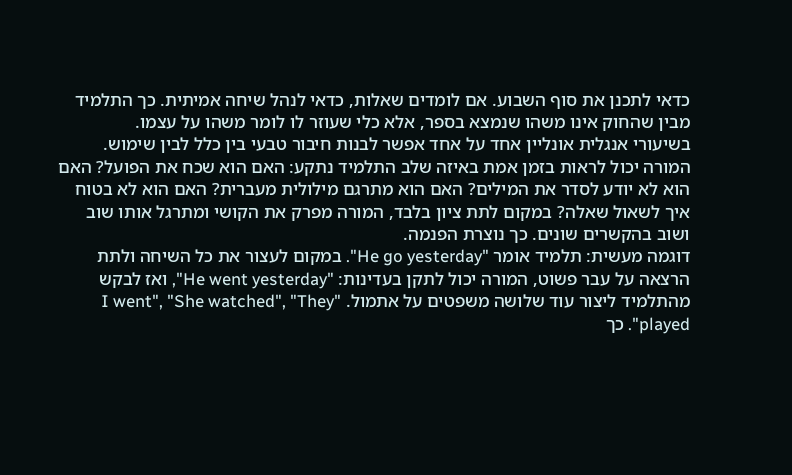כדאי לתכנן את סוף השבוע. אם לומדים שאלות, כדאי לנהל שיחה אמיתית. כך התלמיד מבין שהחוק אינו משהו שנמצא בספר, אלא כלי שעוזר לו לומר משהו על עצמו.
בשיעורי אנגלית אונליין אחד על אחד אפשר לבנות חיבור טבעי בין כלל לבין שימוש. המורה יכול לראות בזמן אמת באיזה שלב התלמיד נתקע: האם הוא שכח את הפועל? האם הוא לא יודע לסדר את המילים? האם הוא מתרגם מילולית מעברית? האם הוא לא בטוח איך לשאול שאלה? במקום לתת ציון בלבד, המורה מפרק את הקושי ומתרגל אותו שוב ושוב בהקשרים שונים. כך נוצרת הפנמה.
דוגמה מעשית: תלמיד אומר "He go yesterday". במקום לעצור את כל השיחה ולתת הרצאה על עבר פשוט, המורה יכול לתקן בעדינות: "He went yesterday", ואז לבקש מהתלמיד ליצור עוד שלושה משפטים על אתמול. "I went", "She watched", "They played". כך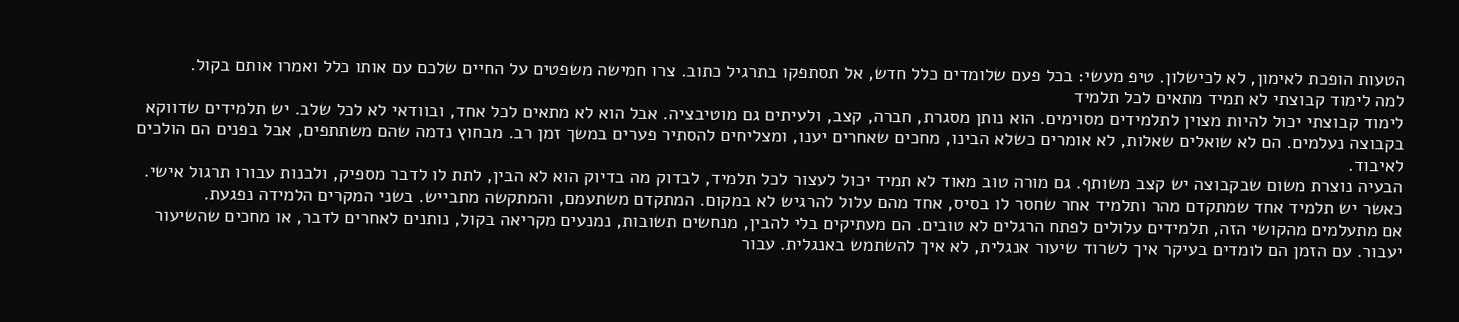הטעות הופכת לאימון, לא לכישלון. טיפ מעשי: בכל פעם שלומדים כלל חדש, אל תסתפקו בתרגיל כתוב. צרו חמישה משפטים על החיים שלכם עם אותו כלל ואמרו אותם בקול.
למה לימוד קבוצתי לא תמיד מתאים לכל תלמיד
לימוד קבוצתי יכול להיות מצוין לתלמידים מסוימים. הוא נותן מסגרת, חברה, קצב, ולעיתים גם מוטיבציה. אבל הוא לא מתאים לכל אחד, ובוודאי לא לכל שלב. יש תלמידים שדווקא בקבוצה נעלמים. הם לא שואלים שאלות, לא אומרים כשלא הבינו, מחכים שאחרים יענו, ומצליחים להסתיר פערים במשך זמן רב. מבחוץ נדמה שהם משתתפים, אבל בפנים הם הולכים לאיבוד.
הבעיה נוצרת משום שבקבוצה יש קצב משותף. גם מורה טוב מאוד לא תמיד יכול לעצור לכל תלמיד, לבדוק מה בדיוק הוא לא הבין, לתת לו לדבר מספיק, ולבנות עבורו תרגול אישי. כאשר יש תלמיד אחד שמתקדם מהר ותלמיד אחר שחסר לו בסיס, אחד מהם עלול להרגיש לא במקום. המתקדם משתעמם, והמתקשה מתבייש. בשני המקרים הלמידה נפגעת.
אם מתעלמים מהקושי הזה, תלמידים עלולים לפתח הרגלים לא טובים. הם מעתיקים בלי להבין, מנחשים תשובות, נמנעים מקריאה בקול, נותנים לאחרים לדבר, או מחכים שהשיעור יעבור. עם הזמן הם לומדים בעיקר איך לשרוד שיעור אנגלית, לא איך להשתמש באנגלית. עבור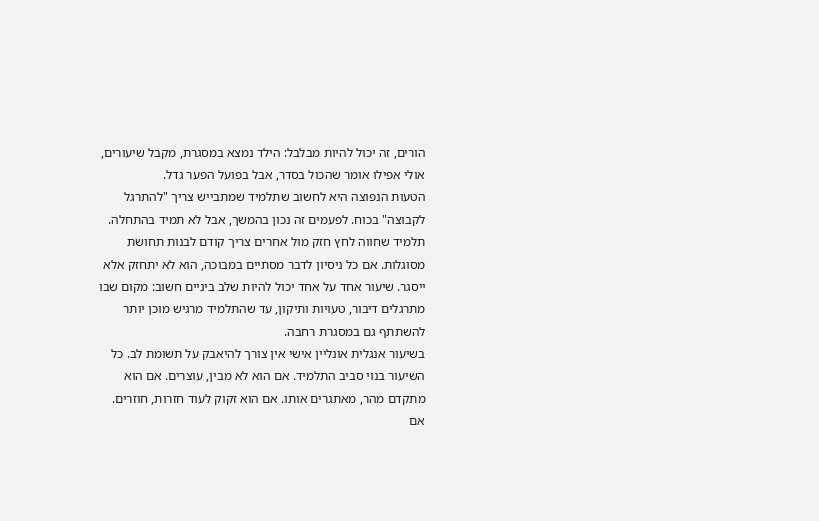הורים, זה יכול להיות מבלבל: הילד נמצא במסגרת, מקבל שיעורים, אולי אפילו אומר שהכול בסדר, אבל בפועל הפער גדל.
הטעות הנפוצה היא לחשוב שתלמיד שמתבייש צריך "להתרגל לקבוצה" בכוח. לפעמים זה נכון בהמשך, אבל לא תמיד בהתחלה. תלמיד שחווה לחץ חזק מול אחרים צריך קודם לבנות תחושת מסוגלות. אם כל ניסיון לדבר מסתיים במבוכה, הוא לא יתחזק אלא ייסגר. שיעור אחד על אחד יכול להיות שלב ביניים חשוב: מקום שבו מתרגלים דיבור, טעויות ותיקון, עד שהתלמיד מרגיש מוכן יותר להשתתף גם במסגרת רחבה.
בשיעור אנגלית אונליין אישי אין צורך להיאבק על תשומת לב. כל השיעור בנוי סביב התלמיד. אם הוא לא מבין, עוצרים. אם הוא מתקדם מהר, מאתגרים אותו. אם הוא זקוק לעוד חזרות, חוזרים. אם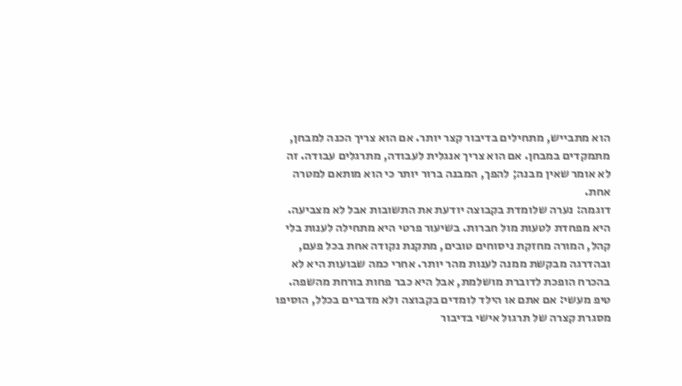הוא מתבייש, מתחילים בדיבור קצר יותר. אם הוא צריך הכנה למבחן, מתמקדים במבחן. אם הוא צריך אנגלית לעבודה, מתרגלים עבודה. זה לא אומר שאין מבנה; להפך, המבנה ברור יותר כי הוא מותאם למטרה אחת.
דוגמה: נערה שלומדת בקבוצה יודעת את התשובות אבל לא מצביעה. היא מפחדת לטעות מול חברות. בשיעור פרטי היא מתחילה לענות בלי קהל, המורה מחזקת ניסוחים טובים, מתקנת נקודה אחת בכל פעם, ובהדרגה מבקשת ממנה לענות מהר יותר. אחרי כמה שבועות היא לא בהכרח הופכת לדוברת מושלמת, אבל היא כבר פחות בורחת מהשפה. טיפ מעשי: אם אתם או הילד לומדים בקבוצה ולא מדברים בכלל, הוסיפו מסגרת קצרה של תרגול אישי בדיבור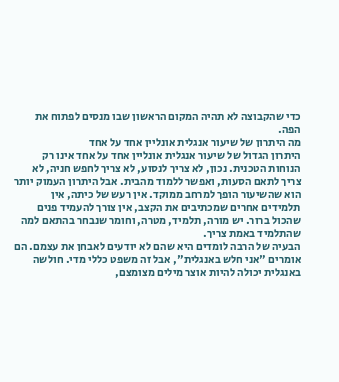כדי שהקבוצה לא תהיה המקום הראשון שבו מנסים לפתוח את הפה.
מה היתרון של שיעור אנגלית אונליין אחד על אחד
היתרון הגדול של שיעור אנגלית אונליין אחד על אחד אינו רק הנוחות הטכנית. נכון, לא צריך לנסוע, לא צריך לחפש חניה, לא צריך לתאם הסעות, ואפשר ללמוד מהבית. אבל היתרון העמוק יותר הוא שהשיעור הופך למרחב ממוקד. אין רעש של כיתה, אין תלמידים אחרים שמכתיבים את הקצב, אין צורך להעמיד פנים שהכול ברור. יש מורה, תלמיד, מטרה, וחומר שנבחר בהתאם למה שהתלמיד באמת צריך.
הבעיה של הרבה לומדים היא שהם לא יודעים לאבחן את עצמם. הם אומרים "אני חלש באנגלית", אבל זה משפט כללי מדי. חולשה באנגלית יכולה להיות אוצר מילים מצומצם,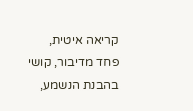קריאה איטית, פחד מדיבור, קושי בהבנת הנשמע,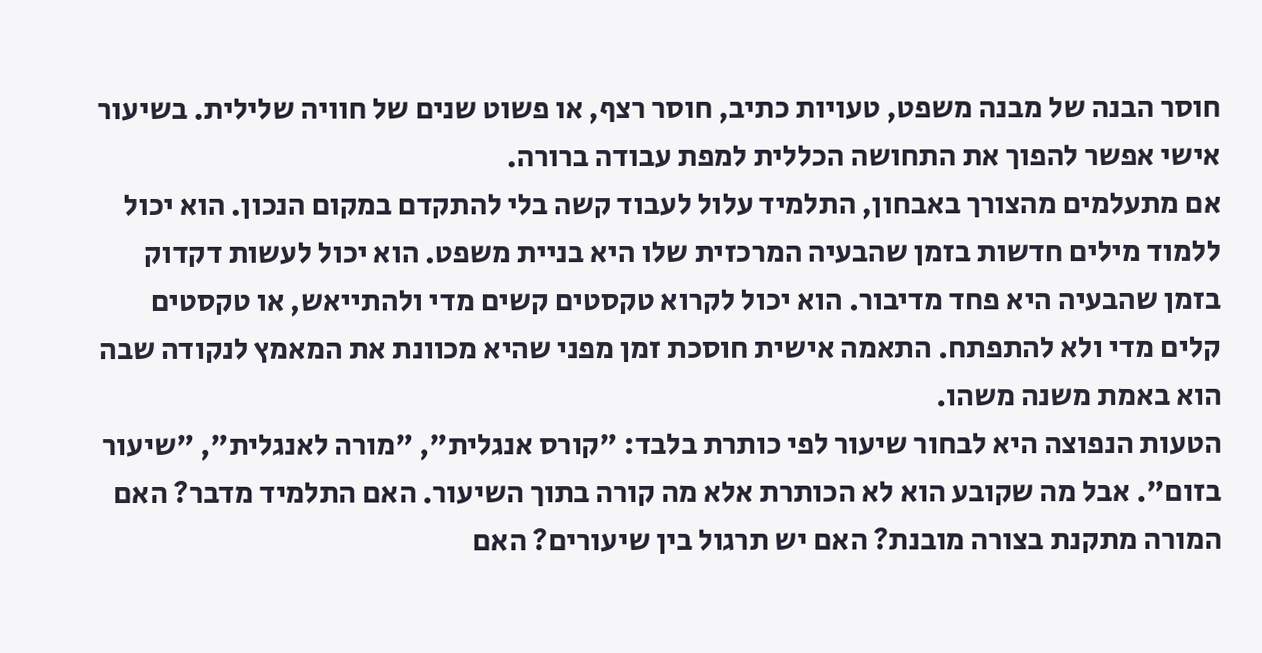חוסר הבנה של מבנה משפט, טעויות כתיב, חוסר רצף, או פשוט שנים של חוויה שלילית. בשיעור אישי אפשר להפוך את התחושה הכללית למפת עבודה ברורה.
אם מתעלמים מהצורך באבחון, התלמיד עלול לעבוד קשה בלי להתקדם במקום הנכון. הוא יכול ללמוד מילים חדשות בזמן שהבעיה המרכזית שלו היא בניית משפט. הוא יכול לעשות דקדוק בזמן שהבעיה היא פחד מדיבור. הוא יכול לקרוא טקסטים קשים מדי ולהתייאש, או טקסטים קלים מדי ולא להתפתח. התאמה אישית חוסכת זמן מפני שהיא מכוונת את המאמץ לנקודה שבה הוא באמת משנה משהו.
הטעות הנפוצה היא לבחור שיעור לפי כותרת בלבד: "קורס אנגלית", "מורה לאנגלית", "שיעור בזום". אבל מה שקובע הוא לא הכותרת אלא מה קורה בתוך השיעור. האם התלמיד מדבר? האם המורה מתקנת בצורה מובנת? האם יש תרגול בין שיעורים? האם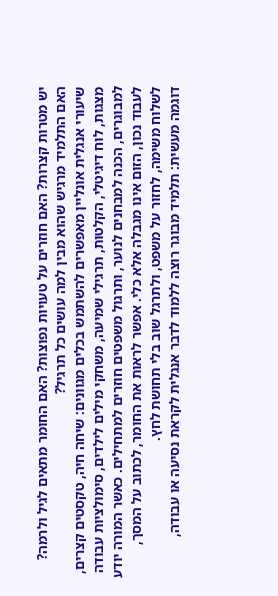יש מטרות קצרות? האם חוזרים על טעויות נפוצות? האם החומר מתאים לגיל ולרמה? האם התלמיד מרגיש שהוא מבין למה עושים כל תרגיל?
שיעורי אנגלית אונליין מאפשרים להשתמש בכלים מגוונים: שיחה חיה, טקסטים קצרים, מצגות, לוח דיגיטלי, הקלטות, תרגילי שמיעה, משחקי מילים לילדים, סימולציות עבודה למבוגרים, הכנה למבחנים לנוער, ותרגול משפטים חוזרים למתחילים. כאשר המורה יודע לעבוד נכון, הזום אינו מגבלה אלא כלי. אפשר לראות את החומר, לכתוב על המסך, לשלוח משימה, לחזור על משפט, ולתרגל שוב בלי תחושת לחץ.
דוגמה מעשית: תלמיד מבוגר רוצה ללמוד לדבר אנגלית לקראת נסיעה או עבודה,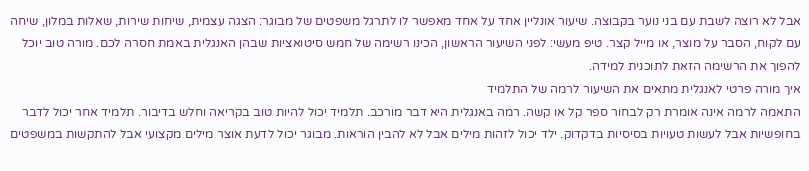אבל לא רוצה לשבת עם בני נוער בקבוצה. שיעור אונליין אחד על אחד מאפשר לו לתרגל משפטים של מבוגר: הצגה עצמית, שיחות שירות, שאלות במלון, שיחה עם לקוח, הסבר על מוצר, או מייל קצר. טיפ מעשי: לפני השיעור הראשון, הכינו רשימה של חמש סיטואציות שבהן האנגלית באמת חסרה לכם. מורה טוב יוכל להפוך את הרשימה הזאת לתוכנית למידה.
איך מורה פרטי לאנגלית מתאים את השיעור לרמה של התלמיד
התאמה לרמה אינה אומרת רק לבחור ספר קל או קשה. רמה באנגלית היא דבר מורכב. תלמיד יכול להיות טוב בקריאה וחלש בדיבור. תלמיד אחר יכול לדבר בחופשיות אבל לעשות טעויות בסיסיות בדקדוק. ילד יכול לזהות מילים אבל לא להבין הוראות. מבוגר יכול לדעת אוצר מילים מקצועי אבל להתקשות במשפטים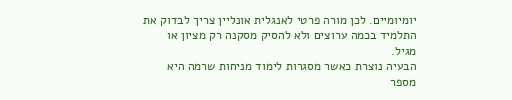יומיומיים. לכן מורה פרטי לאנגלית אונליין צריך לבדוק את התלמיד בכמה ערוצים ולא להסיק מסקנה רק מציון או מגיל.
הבעיה נוצרת כאשר מסגרות לימוד מניחות שרמה היא מספר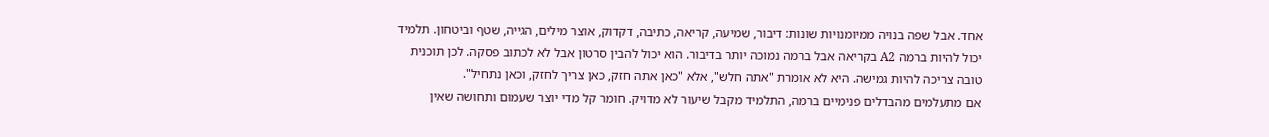אחד. אבל שפה בנויה ממיומנויות שונות: דיבור, שמיעה, קריאה, כתיבה, דקדוק, אוצר מילים, הגייה, שטף וביטחון. תלמיד יכול להיות ברמה A2 בקריאה אבל ברמה נמוכה יותר בדיבור. הוא יכול להבין סרטון אבל לא לכתוב פסקה. לכן תוכנית טובה צריכה להיות גמישה. היא לא אומרת "אתה חלש", אלא "כאן אתה חזק, כאן צריך לחזק, וכאן נתחיל".
אם מתעלמים מהבדלים פנימיים ברמה, התלמיד מקבל שיעור לא מדויק. חומר קל מדי יוצר שעמום ותחושה שאין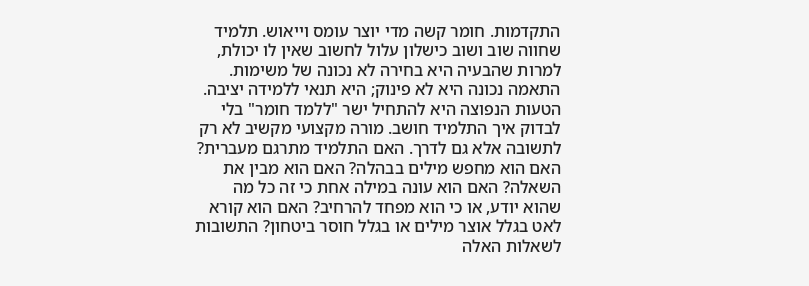התקדמות. חומר קשה מדי יוצר עומס וייאוש. תלמיד שחווה שוב ושוב כישלון עלול לחשוב שאין לו יכולת, למרות שהבעיה היא בחירה לא נכונה של משימות. התאמה נכונה היא לא פינוק; היא תנאי ללמידה יציבה.
הטעות הנפוצה היא להתחיל ישר "ללמד חומר" בלי לבדוק איך התלמיד חושב. מורה מקצועי מקשיב לא רק לתשובה אלא גם לדרך. האם התלמיד מתרגם מעברית? האם הוא מחפש מילים בבהלה? האם הוא מבין את השאלה? האם הוא עונה במילה אחת כי זה כל מה שהוא יודע, או כי הוא מפחד להרחיב? האם הוא קורא לאט בגלל אוצר מילים או בגלל חוסר ביטחון? התשובות לשאלות האלה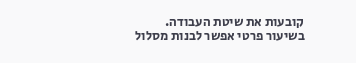קובעות את שיטת העבודה.
בשיעור פרטי אפשר לבנות מסלול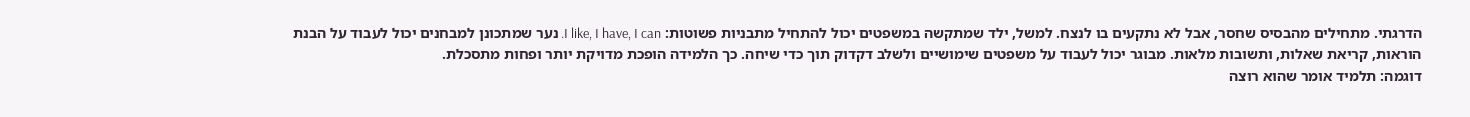הדרגתי. מתחילים מהבסיס שחסר, אבל לא נתקעים בו לנצח. למשל, ילד שמתקשה במשפטים יכול להתחיל מתבניות פשוטות: I like, I have, I can. נער שמתכונן למבחנים יכול לעבוד על הבנת הוראות, קריאת שאלות, ותשובות מלאות. מבוגר יכול לעבוד על משפטים שימושיים ולשלב דקדוק תוך כדי שיחה. כך הלמידה הופכת מדויקת יותר ופחות מתסכלת.
דוגמה: תלמיד אומר שהוא רוצה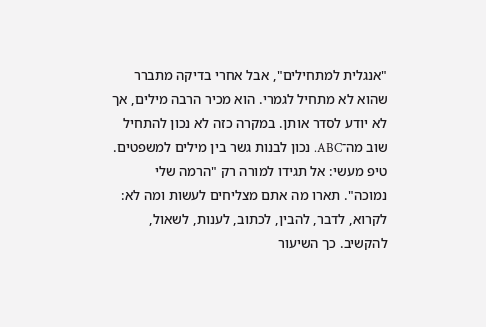"אנגלית למתחילים", אבל אחרי בדיקה מתברר שהוא לא מתחיל לגמרי. הוא מכיר הרבה מילים, אך לא יודע לסדר אותן. במקרה כזה לא נכון להתחיל שוב מה־ABC. נכון לבנות גשר בין מילים למשפטים. טיפ מעשי: אל תגידו למורה רק "הרמה שלי נמוכה". תארו מה אתם מצליחים לעשות ומה לא: לקרוא, לדבר, להבין, לכתוב, לענות, לשאול, להקשיב. כך השיעור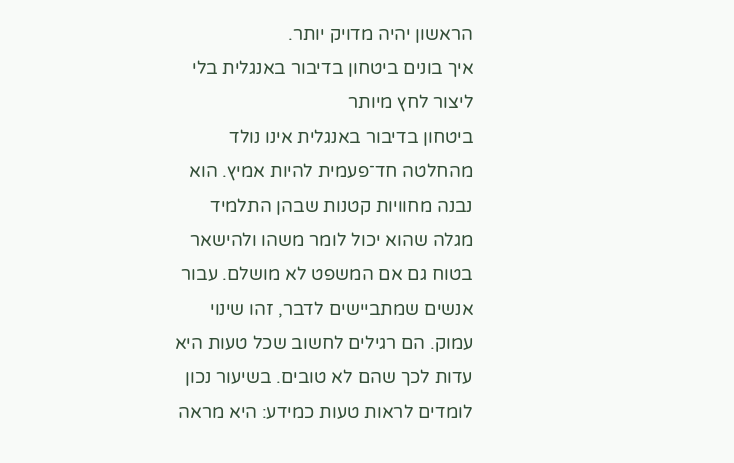הראשון יהיה מדויק יותר.
איך בונים ביטחון בדיבור באנגלית בלי ליצור לחץ מיותר
ביטחון בדיבור באנגלית אינו נולד מהחלטה חד־פעמית להיות אמיץ. הוא נבנה מחוויות קטנות שבהן התלמיד מגלה שהוא יכול לומר משהו ולהישאר בטוח גם אם המשפט לא מושלם. עבור אנשים שמתביישים לדבר, זהו שינוי עמוק. הם רגילים לחשוב שכל טעות היא עדות לכך שהם לא טובים. בשיעור נכון לומדים לראות טעות כמידע: היא מראה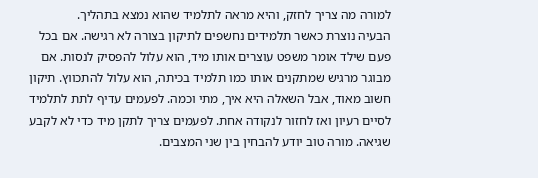למורה מה צריך לחזק, והיא מראה לתלמיד שהוא נמצא בתהליך.
הבעיה נוצרת כאשר תלמידים נחשפים לתיקון בצורה לא רגישה. אם בכל פעם שילד אומר משפט עוצרים אותו מיד, הוא עלול להפסיק לנסות. אם מבוגר מרגיש שמתקנים אותו כמו תלמיד בכיתה, הוא עלול להתכווץ. תיקון חשוב מאוד, אבל השאלה היא איך, מתי וכמה. לפעמים עדיף לתת לתלמיד לסיים רעיון ואז לחזור לנקודה אחת. לפעמים צריך לתקן מיד כדי לא לקבע שגיאה. מורה טוב יודע להבחין בין שני המצבים.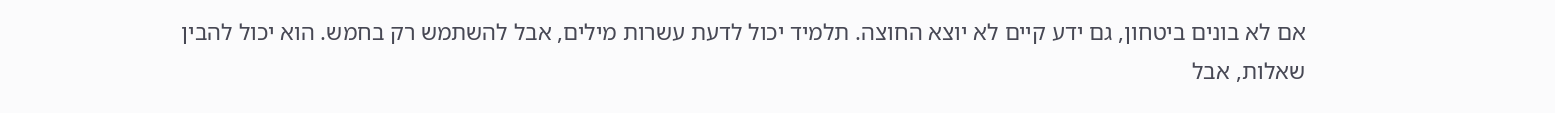אם לא בונים ביטחון, גם ידע קיים לא יוצא החוצה. תלמיד יכול לדעת עשרות מילים, אבל להשתמש רק בחמש. הוא יכול להבין שאלות, אבל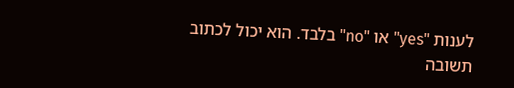לענות "yes" או "no" בלבד. הוא יכול לכתוב תשובה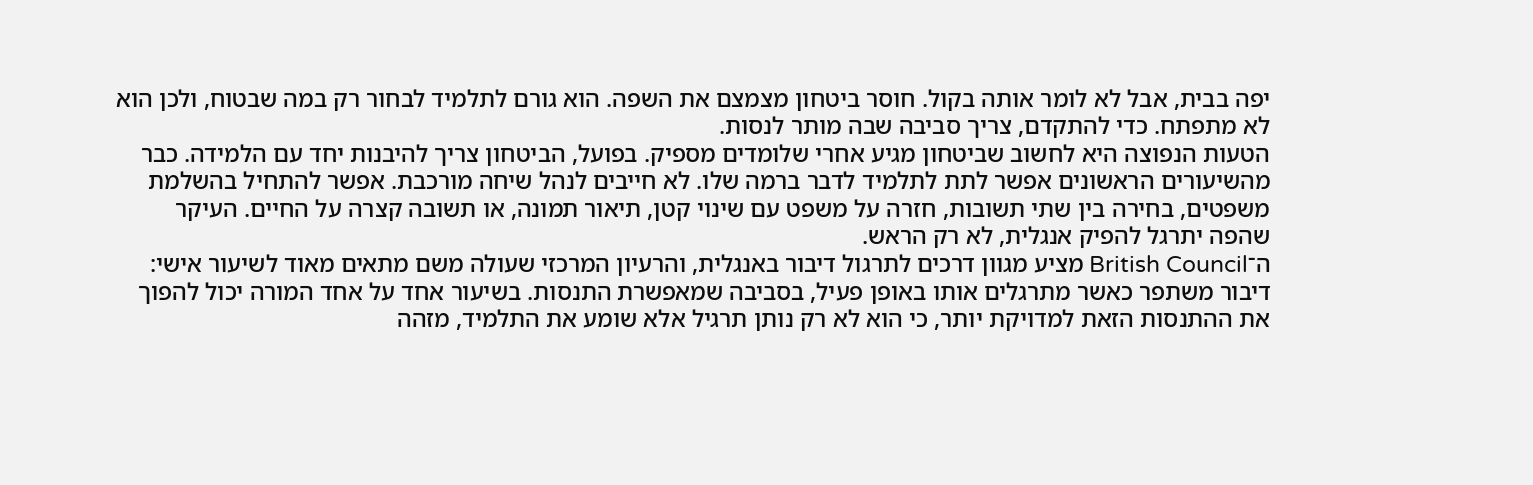יפה בבית, אבל לא לומר אותה בקול. חוסר ביטחון מצמצם את השפה. הוא גורם לתלמיד לבחור רק במה שבטוח, ולכן הוא לא מתפתח. כדי להתקדם, צריך סביבה שבה מותר לנסות.
הטעות הנפוצה היא לחשוב שביטחון מגיע אחרי שלומדים מספיק. בפועל, הביטחון צריך להיבנות יחד עם הלמידה. כבר מהשיעורים הראשונים אפשר לתת לתלמיד לדבר ברמה שלו. לא חייבים לנהל שיחה מורכבת. אפשר להתחיל בהשלמת משפטים, בחירה בין שתי תשובות, חזרה על משפט עם שינוי קטן, תיאור תמונה, או תשובה קצרה על החיים. העיקר שהפה יתרגל להפיק אנגלית, לא רק הראש.
ה־British Council מציע מגוון דרכים לתרגול דיבור באנגלית, והרעיון המרכזי שעולה משם מתאים מאוד לשיעור אישי: דיבור משתפר כאשר מתרגלים אותו באופן פעיל, בסביבה שמאפשרת התנסות. בשיעור אחד על אחד המורה יכול להפוך את ההתנסות הזאת למדויקת יותר, כי הוא לא רק נותן תרגיל אלא שומע את התלמיד, מזהה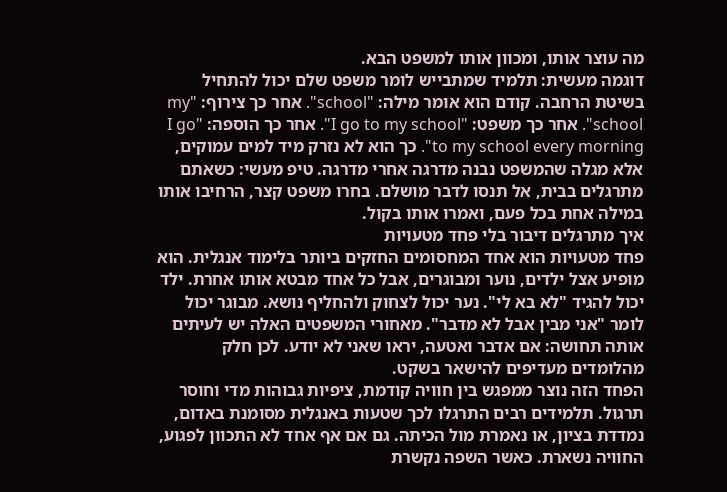מה עוצר אותו, ומכוון אותו למשפט הבא.
דוגמה מעשית: תלמיד שמתבייש לומר משפט שלם יכול להתחיל בשיטת הרחבה. קודם הוא אומר מילה: "school". אחר כך צירוף: "my school". אחר כך משפט: "I go to my school". אחר כך הוספה: "I go to my school every morning". כך הוא לא נזרק מיד למים עמוקים, אלא מגלה שהמשפט נבנה מדרגה אחרי מדרגה. טיפ מעשי: כשאתם מתרגלים בבית, אל תנסו לדבר מושלם. בחרו משפט קצר, הרחיבו אותו במילה אחת בכל פעם, ואמרו אותו בקול.
איך מתרגלים דיבור בלי פחד מטעויות
פחד מטעויות הוא אחד המחסומים החזקים ביותר בלימוד אנגלית. הוא מופיע אצל ילדים, נוער ומבוגרים, אבל כל אחד מבטא אותו אחרת. ילד יכול להגיד "לא בא לי". נער יכול לצחוק ולהחליף נושא. מבוגר יכול לומר "אני מבין אבל לא מדבר". מאחורי המשפטים האלה יש לעיתים אותה תחושה: אם אדבר ואטעה, יראו שאני לא יודע. לכן חלק מהלומדים מעדיפים להישאר בשקט.
הפחד הזה נוצר ממפגש בין חוויה קודמת, ציפיות גבוהות מדי וחוסר תרגול. תלמידים רבים התרגלו לכך שטעות באנגלית מסומנת באדום, נמדדת בציון, או נאמרת מול הכיתה. גם אם אף אחד לא התכוון לפגוע, החוויה נשארת. כאשר השפה נקשרת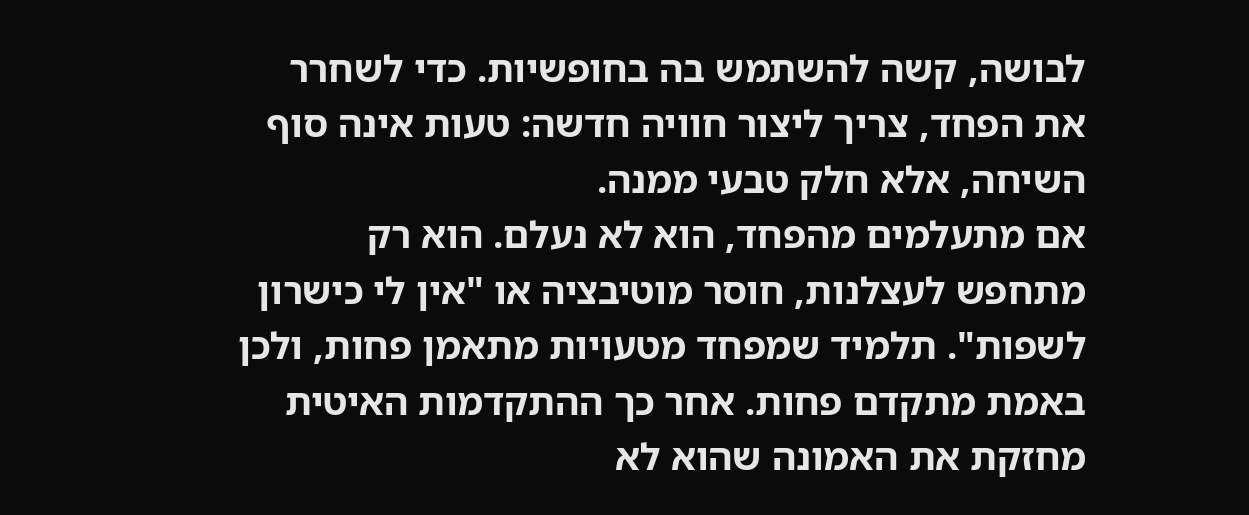לבושה, קשה להשתמש בה בחופשיות. כדי לשחרר את הפחד, צריך ליצור חוויה חדשה: טעות אינה סוף השיחה, אלא חלק טבעי ממנה.
אם מתעלמים מהפחד, הוא לא נעלם. הוא רק מתחפש לעצלנות, חוסר מוטיבציה או "אין לי כישרון לשפות". תלמיד שמפחד מטעויות מתאמן פחות, ולכן באמת מתקדם פחות. אחר כך ההתקדמות האיטית מחזקת את האמונה שהוא לא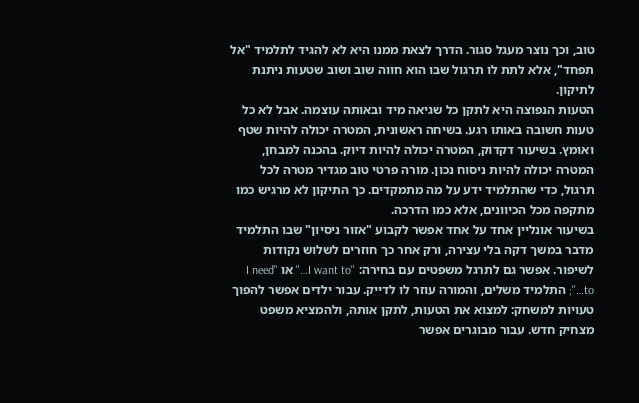טוב, וכך נוצר מעגל סגור. הדרך לצאת ממנו היא לא להגיד לתלמיד "אל תפחד", אלא לתת לו תרגול שבו הוא חווה שוב ושוב שטעות ניתנת לתיקון.
הטעות הנפוצה היא לתקן כל שגיאה מיד ובאותה עוצמה. אבל לא כל טעות חשובה באותו רגע. בשיחה ראשונית, המטרה יכולה להיות שטף ואומץ. בשיעור דקדוק, המטרה יכולה להיות דיוק. בהכנה למבחן, המטרה יכולה להיות ניסוח נכון. מורה פרטי טוב מגדיר מטרה לכל תרגול, כדי שהתלמיד ידע על מה מתמקדים. כך התיקון לא מרגיש כמו מתקפה מכל הכיוונים, אלא כמו הדרכה.
בשיעור אונליין אחד על אחד אפשר לקבוע "אזור ניסיון" שבו התלמיד מדבר במשך דקה בלי עצירה, ורק אחר כך חוזרים לשלוש נקודות לשיפור. אפשר גם לתרגל משפטים עם בחירה: "I want to…" או "I need to…"; התלמיד משלים, והמורה עוזר לו לדייק. עבור ילדים אפשר להפוך טעויות למשחק: למצוא את הטעות, לתקן אותה, ולהמציא משפט מצחיק חדש. עבור מבוגרים אפשר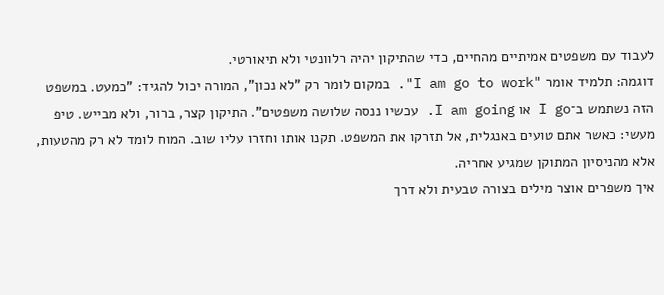לעבוד עם משפטים אמיתיים מהחיים, כדי שהתיקון יהיה רלוונטי ולא תיאורטי.
דוגמה: תלמיד אומר "I am go to work". במקום לומר רק "לא נכון", המורה יכול להגיד: "כמעט. במשפט הזה נשתמש ב־I go או I am going. עכשיו ננסה שלושה משפטים". התיקון קצר, ברור, ולא מבייש. טיפ מעשי: כאשר אתם טועים באנגלית, אל תזרקו את המשפט. תקנו אותו וחזרו עליו שוב. המוח לומד לא רק מהטעות, אלא מהניסיון המתוקן שמגיע אחריה.
איך משפרים אוצר מילים בצורה טבעית ולא דרך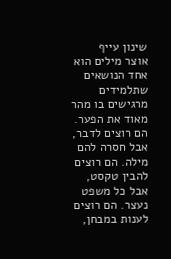שינון עייף
אוצר מילים הוא אחד הנושאים שתלמידים מרגישים בו מהר מאוד את הפער. הם רוצים לדבר, אבל חסרה להם מילה. הם רוצים להבין טקסט, אבל כל משפט נעצר. הם רוצים לענות במבחן,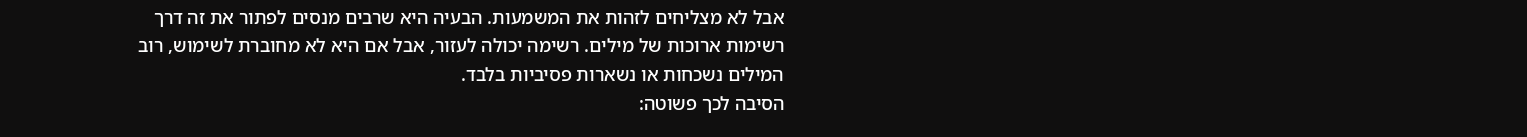אבל לא מצליחים לזהות את המשמעות. הבעיה היא שרבים מנסים לפתור את זה דרך רשימות ארוכות של מילים. רשימה יכולה לעזור, אבל אם היא לא מחוברת לשימוש, רוב המילים נשכחות או נשארות פסיביות בלבד.
הסיבה לכך פשוטה: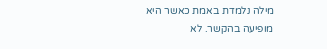מילה נלמדת באמת כאשר היא מופיעה בהקשר. לא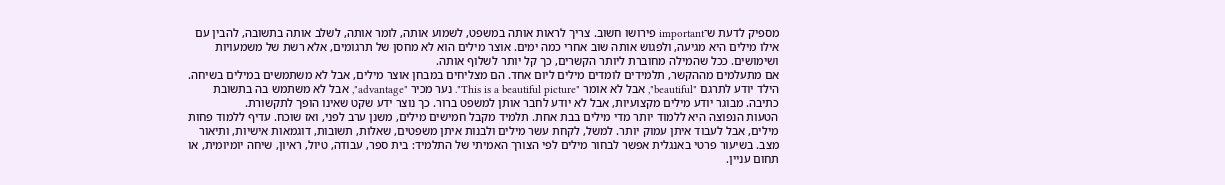מספיק לדעת ש־important פירושו חשוב. צריך לראות אותה במשפט, לשמוע אותה, לומר אותה, לשלב אותה בתשובה, להבין עם אילו מילים היא מגיעה, ולפגוש אותה שוב אחרי כמה ימים. אוצר מילים הוא לא מחסן של תרגומים, אלא רשת של משמעויות ושימושים. ככל שהמילה מחוברת ליותר הקשרים, כך קל יותר לשלוף אותה.
אם מתעלמים מההקשר, תלמידים לומדים מילים ליום אחד. הם מצליחים במבחן אוצר מילים, אבל לא משתמשים במילים בשיחה. הילד יודע לתרגם "beautiful", אבל לא אומר "This is a beautiful picture". נער מכיר "advantage", אבל לא משתמש בה בתשובת כתיבה. מבוגר יודע מילים מקצועיות, אבל לא יודע לחבר אותן למשפט ברור. כך נוצר ידע שקט שאינו הופך לתקשורת.
הטעות הנפוצה היא ללמוד יותר מדי מילים בבת אחת. תלמיד מקבל חמישים מילים, משנן ערב לפני, ואז שוכח. עדיף ללמוד פחות מילים, אבל לעבוד איתן עמוק יותר. למשל, לקחת עשר מילים ולבנות איתן משפטים, שאלות, תשובות, דוגמאות אישיות, ותיאור מצב. בשיעור פרטי באנגלית אפשר לבחור מילים לפי הצורך האמיתי של התלמיד: בית ספר, עבודה, טיול, ראיון, שיחה יומיומית, או תחום עניין.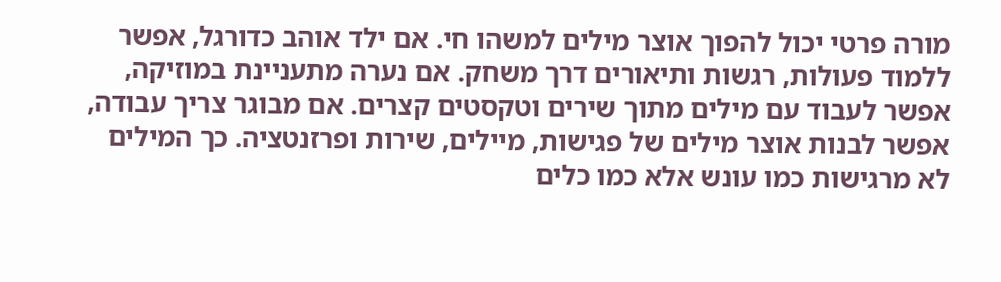מורה פרטי יכול להפוך אוצר מילים למשהו חי. אם ילד אוהב כדורגל, אפשר ללמוד פעולות, רגשות ותיאורים דרך משחק. אם נערה מתעניינת במוזיקה, אפשר לעבוד עם מילים מתוך שירים וטקסטים קצרים. אם מבוגר צריך עבודה, אפשר לבנות אוצר מילים של פגישות, מיילים, שירות ופרזנטציה. כך המילים לא מרגישות כמו עונש אלא כמו כלים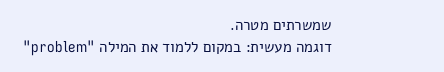שמשרתים מטרה.
דוגמה מעשית: במקום ללמוד את המילה "problem"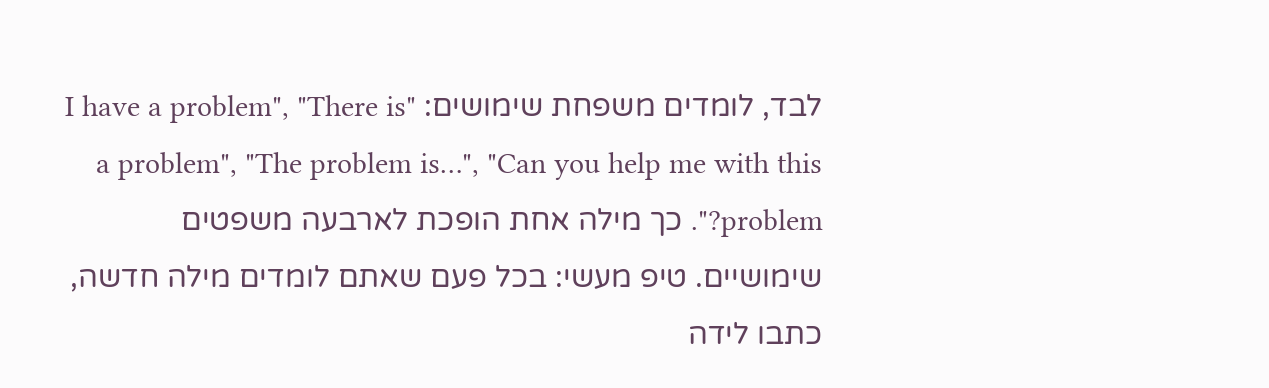לבד, לומדים משפחת שימושים: "I have a problem", "There is a problem", "The problem is…", "Can you help me with this problem?". כך מילה אחת הופכת לארבעה משפטים שימושיים. טיפ מעשי: בכל פעם שאתם לומדים מילה חדשה, כתבו לידה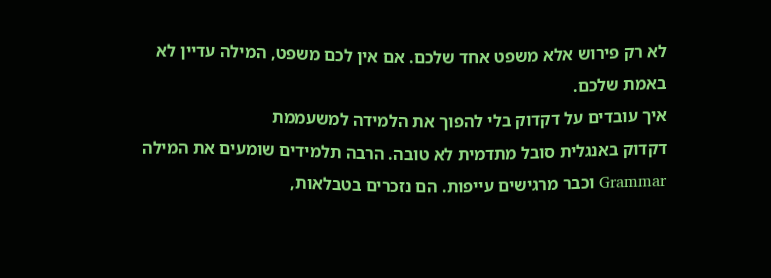לא רק פירוש אלא משפט אחד שלכם. אם אין לכם משפט, המילה עדיין לא באמת שלכם.
איך עובדים על דקדוק בלי להפוך את הלמידה למשעממת
דקדוק באנגלית סובל מתדמית לא טובה. הרבה תלמידים שומעים את המילה Grammar וכבר מרגישים עייפות. הם נזכרים בטבלאות,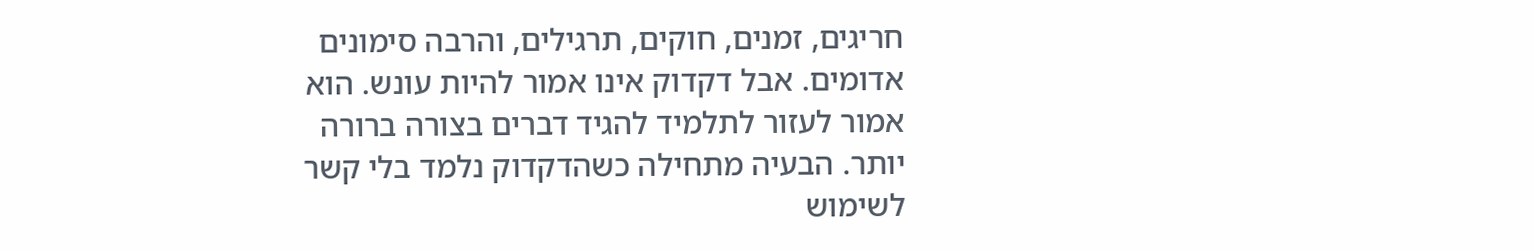חריגים, זמנים, חוקים, תרגילים, והרבה סימונים אדומים. אבל דקדוק אינו אמור להיות עונש. הוא אמור לעזור לתלמיד להגיד דברים בצורה ברורה יותר. הבעיה מתחילה כשהדקדוק נלמד בלי קשר לשימוש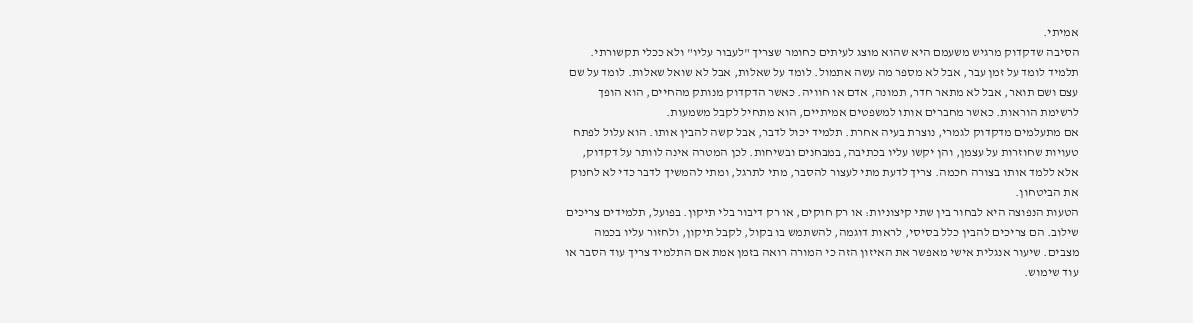אמיתי.
הסיבה שדקדוק מרגיש משעמם היא שהוא מוצג לעיתים כחומר שצריך "לעבור עליו" ולא ככלי תקשורתי. תלמיד לומד על זמן עבר, אבל לא מספר מה עשה אתמול. לומד על שאלות, אבל לא שואל שאלות. לומד על שם עצם ושם תואר, אבל לא מתאר חדר, תמונה, אדם או חוויה. כאשר הדקדוק מנותק מהחיים, הוא הופך לרשימת הוראות. כאשר מחברים אותו למשפטים אמיתיים, הוא מתחיל לקבל משמעות.
אם מתעלמים מדקדוק לגמרי, נוצרת בעיה אחרת. תלמיד יכול לדבר, אבל קשה להבין אותו. הוא עלול לפתח טעויות שחוזרות על עצמן, והן יקשו עליו בכתיבה, במבחנים ובשיחות. לכן המטרה אינה לוותר על דקדוק, אלא ללמד אותו בצורה חכמה. צריך לדעת מתי לעצור להסבר, מתי לתרגל, ומתי להמשיך לדבר כדי לא לחנוק את הביטחון.
הטעות הנפוצה היא לבחור בין שתי קיצוניות: או רק חוקים, או רק דיבור בלי תיקון. בפועל, תלמידים צריכים שילוב. הם צריכים להבין כלל בסיסי, לראות דוגמה, להשתמש בו בקול, לקבל תיקון, ולחזור עליו בכמה מצבים. שיעור אנגלית אישי מאפשר את האיזון הזה כי המורה רואה בזמן אמת אם התלמיד צריך עוד הסבר או עוד שימוש.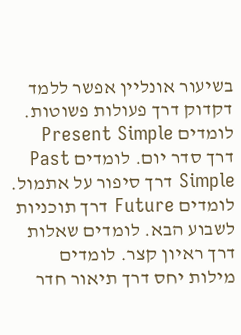בשיעור אונליין אפשר ללמד דקדוק דרך פעולות פשוטות. לומדים Present Simple דרך סדר יום. לומדים Past Simple דרך סיפור על אתמול. לומדים Future דרך תוכניות לשבוע הבא. לומדים שאלות דרך ראיון קצר. לומדים מילות יחס דרך תיאור חדר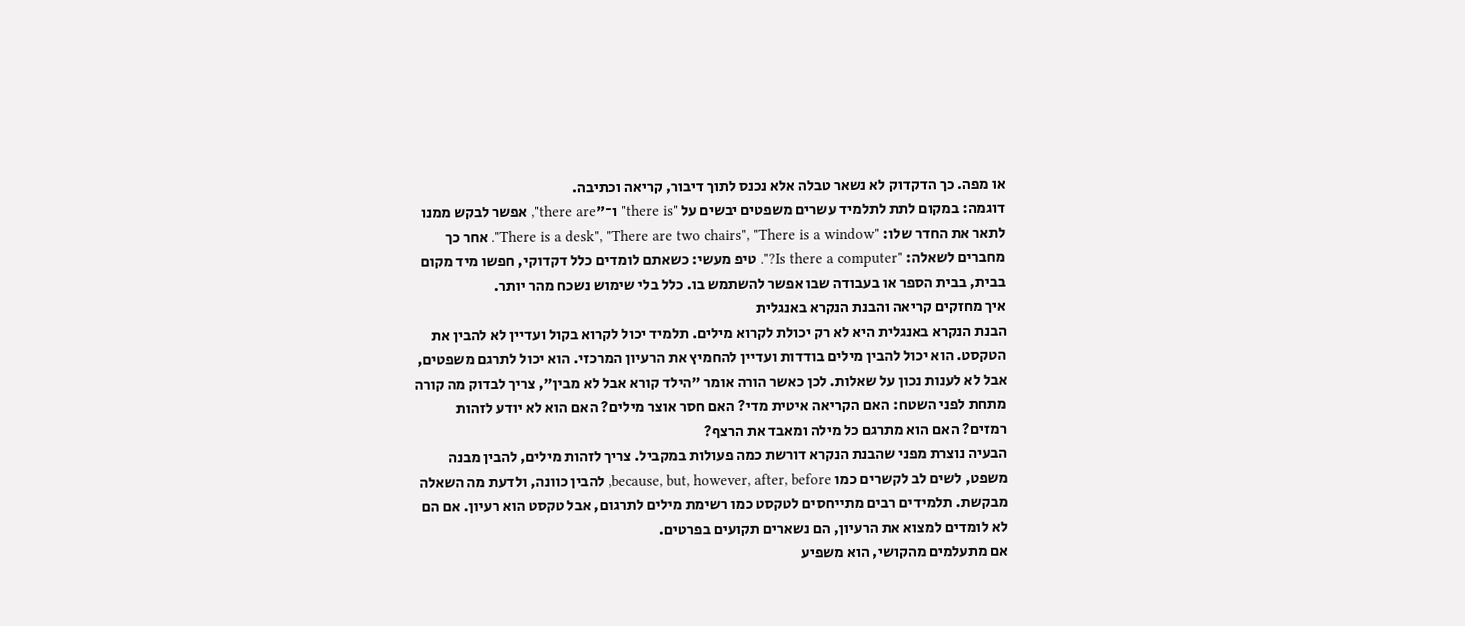או מפה. כך הדקדוק לא נשאר טבלה אלא נכנס לתוך דיבור, קריאה וכתיבה.
דוגמה: במקום לתת לתלמיד עשרים משפטים יבשים על "there is" ו־"there are", אפשר לבקש ממנו לתאר את החדר שלו: "There is a desk", "There are two chairs", "There is a window". אחר כך מחברים לשאלה: "Is there a computer?". טיפ מעשי: כשאתם לומדים כלל דקדוקי, חפשו מיד מקום בבית, בבית הספר או בעבודה שבו אפשר להשתמש בו. כלל בלי שימוש נשכח מהר יותר.
איך מחזקים קריאה והבנת הנקרא באנגלית
הבנת הנקרא באנגלית היא לא רק יכולת לקרוא מילים. תלמיד יכול לקרוא בקול ועדיין לא להבין את הטקסט. הוא יכול להבין מילים בודדות ועדיין להחמיץ את הרעיון המרכזי. הוא יכול לתרגם משפטים, אבל לא לענות נכון על שאלות. לכן כאשר הורה אומר "הילד קורא אבל לא מבין", צריך לבדוק מה קורה מתחת לפני השטח: האם הקריאה איטית מדי? האם חסר אוצר מילים? האם הוא לא יודע לזהות רמזים? האם הוא מתרגם כל מילה ומאבד את הרצף?
הבעיה נוצרת מפני שהבנת הנקרא דורשת כמה פעולות במקביל. צריך לזהות מילים, להבין מבנה משפט, לשים לב לקשרים כמו because, but, however, after, before, להבין כוונה, ולדעת מה השאלה מבקשת. תלמידים רבים מתייחסים לטקסט כמו רשימת מילים לתרגום, אבל טקסט הוא רעיון. אם הם לא לומדים למצוא את הרעיון, הם נשארים תקועים בפרטים.
אם מתעלמים מהקושי, הוא משפיע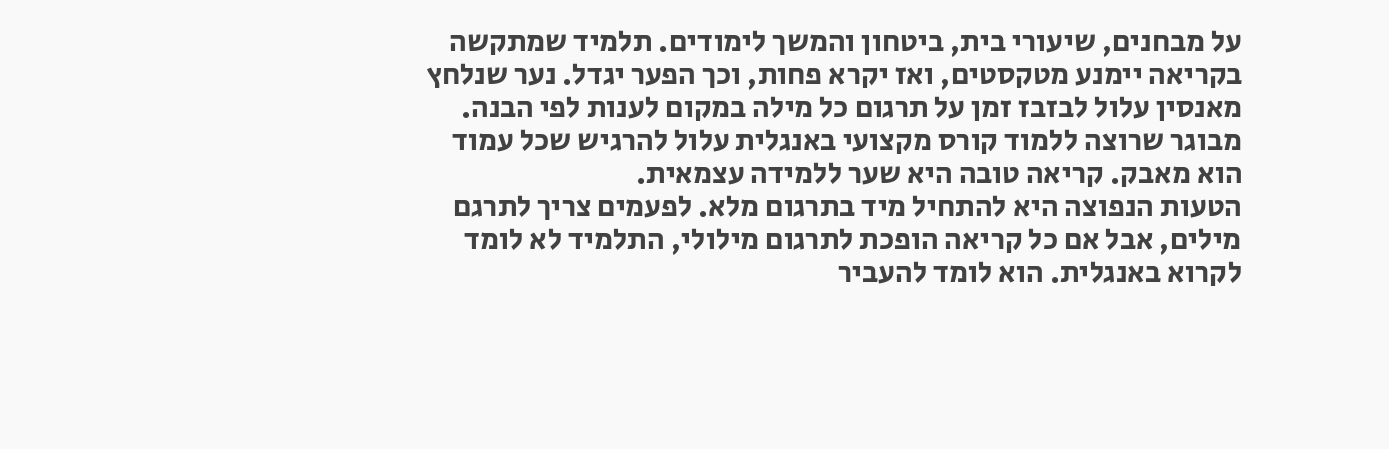על מבחנים, שיעורי בית, ביטחון והמשך לימודים. תלמיד שמתקשה בקריאה יימנע מטקסטים, ואז יקרא פחות, וכך הפער יגדל. נער שנלחץ מאנסין עלול לבזבז זמן על תרגום כל מילה במקום לענות לפי הבנה. מבוגר שרוצה ללמוד קורס מקצועי באנגלית עלול להרגיש שכל עמוד הוא מאבק. קריאה טובה היא שער ללמידה עצמאית.
הטעות הנפוצה היא להתחיל מיד בתרגום מלא. לפעמים צריך לתרגם מילים, אבל אם כל קריאה הופכת לתרגום מילולי, התלמיד לא לומד לקרוא באנגלית. הוא לומד להעביר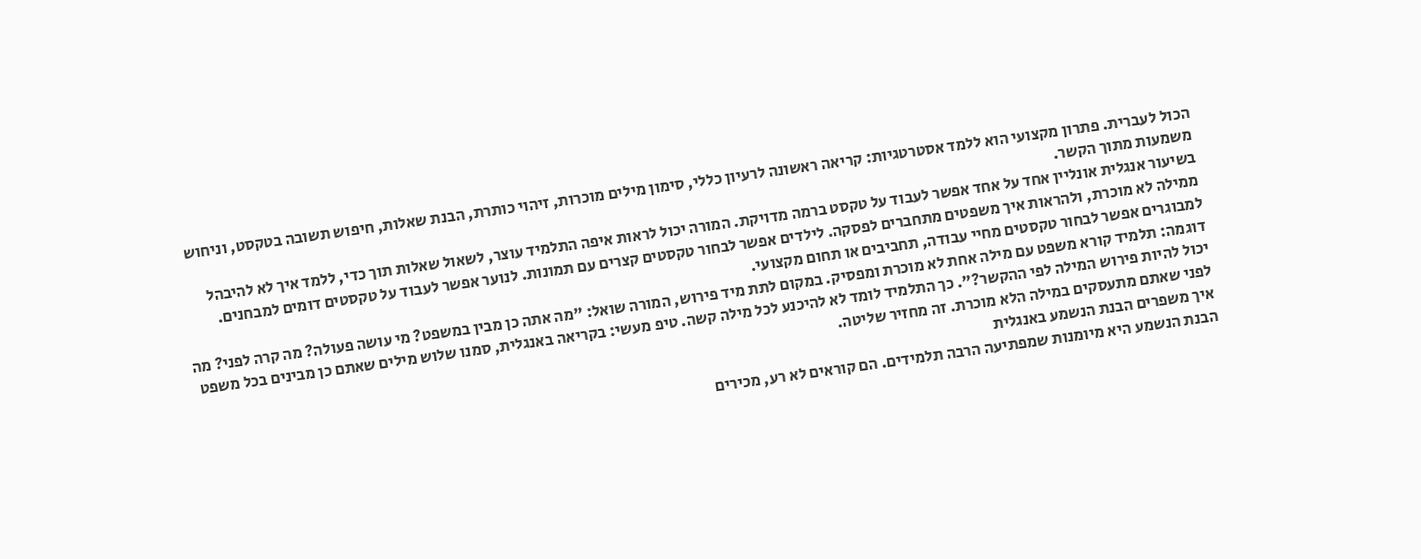הכול לעברית. פתרון מקצועי הוא ללמד אסטרטגיות: קריאה ראשונה לרעיון כללי, סימון מילים מוכרות, זיהוי כותרת, הבנת שאלות, חיפוש תשובה בטקסט, וניחוש משמעות מתוך הקשר.
בשיעור אנגלית אונליין אחד על אחד אפשר לעבוד על טקסט ברמה מדויקת. המורה יכול לראות איפה התלמיד עוצר, לשאול שאלות תוך כדי, ללמד איך לא להיבהל ממילה לא מוכרת, ולהראות איך משפטים מתחברים לפסקה. לילדים אפשר לבחור טקסטים קצרים עם תמונות. לנוער אפשר לעבוד על טקסטים דומים למבחנים. למבוגרים אפשר לבחור טקסטים מחיי עבודה, תחביבים או תחום מקצועי.
דוגמה: תלמיד קורא משפט עם מילה אחת לא מוכרת ומפסיק. במקום לתת מיד פירוש, המורה שואל: "מה אתה כן מבין במשפט? מי עושה פעולה? מה קרה לפני? מה יכול להיות פירוש המילה לפי ההקשר?". כך התלמיד לומד לא להיכנע לכל מילה קשה. טיפ מעשי: בקריאה באנגלית, סמנו שלוש מילים שאתם כן מבינים בכל משפט לפני שאתם מתעסקים במילה הלא מוכרת. זה מחזיר שליטה.
איך משפרים הבנת הנשמע באנגלית
הבנת הנשמע היא מיומנות שמפתיעה הרבה תלמידים. הם קוראים לא רע, מכירים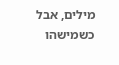מילים, אבל כשמישהו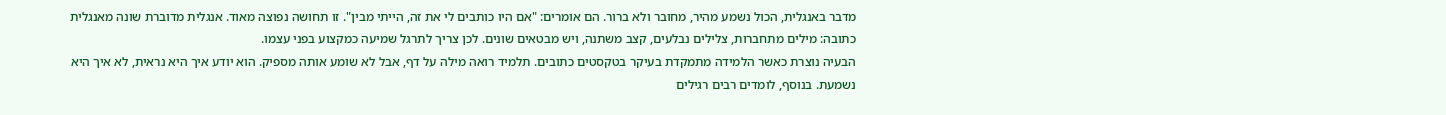מדבר באנגלית, הכול נשמע מהיר, מחובר ולא ברור. הם אומרים: "אם היו כותבים לי את זה, הייתי מבין". זו תחושה נפוצה מאוד. אנגלית מדוברת שונה מאנגלית כתובה: מילים מתחברות, צלילים נבלעים, קצב משתנה, ויש מבטאים שונים. לכן צריך לתרגל שמיעה כמקצוע בפני עצמו.
הבעיה נוצרת כאשר הלמידה מתמקדת בעיקר בטקסטים כתובים. תלמיד רואה מילה על דף, אבל לא שומע אותה מספיק. הוא יודע איך היא נראית, לא איך היא נשמעת. בנוסף, לומדים רבים רגילים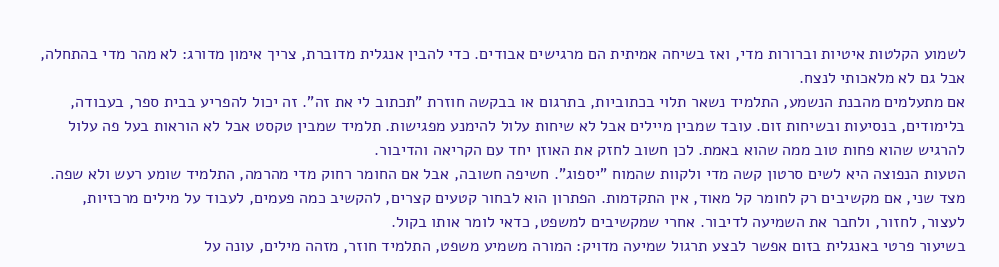לשמוע הקלטות איטיות וברורות מדי, ואז בשיחה אמיתית הם מרגישים אבודים. כדי להבין אנגלית מדוברת, צריך אימון מדורג: לא מהר מדי בהתחלה, אבל גם לא מלאכותי לנצח.
אם מתעלמים מהבנת הנשמע, התלמיד נשאר תלוי בכתוביות, בתרגום או בבקשה חוזרת "תכתוב לי את זה". זה יכול להפריע בבית ספר, בעבודה, בלימודים, בנסיעות ובשיחות זום. עובד שמבין מיילים אבל לא שיחות עלול להימנע מפגישות. תלמיד שמבין טקסט אבל לא הוראות בעל פה עלול להרגיש שהוא פחות טוב ממה שהוא באמת. לכן חשוב לחזק את האוזן יחד עם הקריאה והדיבור.
הטעות הנפוצה היא לשים סרטון קשה מדי ולקוות שהמוח "יספוג". חשיפה חשובה, אבל אם החומר רחוק מדי מהרמה, התלמיד שומע רעש ולא שפה. מצד שני, אם מקשיבים רק לחומר קל מאוד, אין התקדמות. הפתרון הוא לבחור קטעים קצרים, להקשיב כמה פעמים, לעבוד על מילים מרכזיות, לעצור, לחזור, ולחבר את השמיעה לדיבור. אחרי שמקשיבים למשפט, כדאי לומר אותו בקול.
בשיעור פרטי באנגלית בזום אפשר לבצע תרגול שמיעה מדויק: המורה משמיע משפט, התלמיד חוזר, מזהה מילים, עונה על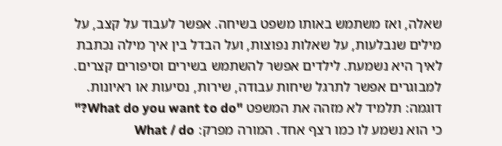שאלה, ואז משתמש באותו משפט בשיחה. אפשר לעבוד על קצב, על מילים שנבלעות, על שאלות נפוצות, ועל הבדל בין איך מילה נכתבת לאיך היא נשמעת. לילדים אפשר להשתמש בשירים וסיפורים קצרים. למבוגרים אפשר לתרגל שיחות עבודה, שירות, נסיעות או ראיונות.
דוגמה: תלמיד לא מזהה את המשפט "What do you want to do?" כי הוא נשמע לו כמו רצף אחד. המורה מפרק: What / do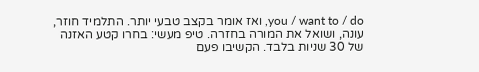you / want to / do, ואז אומר בקצב טבעי יותר. התלמיד חוזר, עונה, ושואל את המורה בחזרה. טיפ מעשי: בחרו קטע האזנה של 30 שניות בלבד. הקשיבו פעם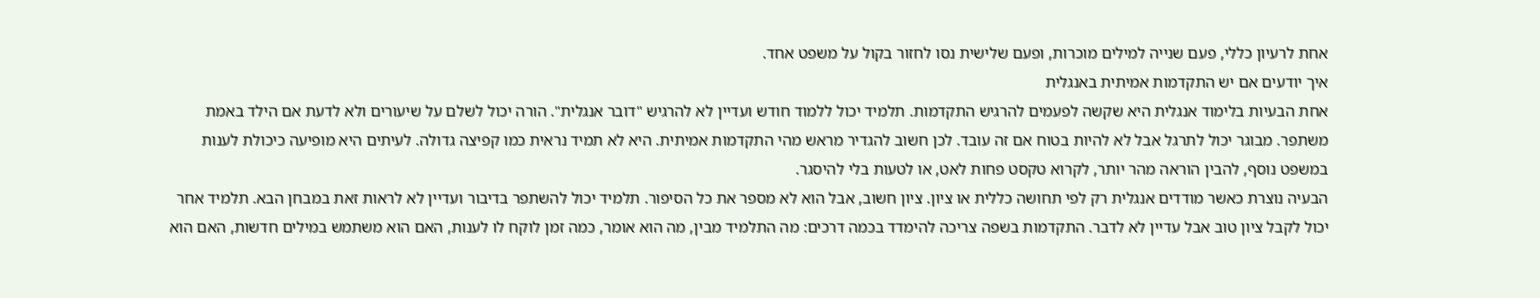אחת לרעיון כללי, פעם שנייה למילים מוכרות, ופעם שלישית נסו לחזור בקול על משפט אחד.
איך יודעים אם יש התקדמות אמיתית באנגלית
אחת הבעיות בלימוד אנגלית היא שקשה לפעמים להרגיש התקדמות. תלמיד יכול ללמוד חודש ועדיין לא להרגיש "דובר אנגלית". הורה יכול לשלם על שיעורים ולא לדעת אם הילד באמת משתפר. מבוגר יכול לתרגל אבל לא להיות בטוח אם זה עובד. לכן חשוב להגדיר מראש מהי התקדמות אמיתית. היא לא תמיד נראית כמו קפיצה גדולה. לעיתים היא מופיעה כיכולת לענות במשפט נוסף, להבין הוראה מהר יותר, לקרוא טקסט פחות לאט, או לטעות בלי להיסגר.
הבעיה נוצרת כאשר מודדים אנגלית רק לפי תחושה כללית או ציון. ציון חשוב, אבל הוא לא מספר את כל הסיפור. תלמיד יכול להשתפר בדיבור ועדיין לא לראות זאת במבחן הבא. תלמיד אחר יכול לקבל ציון טוב אבל עדיין לא לדבר. התקדמות בשפה צריכה להימדד בכמה דרכים: מה התלמיד מבין, מה הוא אומר, כמה זמן לוקח לו לענות, האם הוא משתמש במילים חדשות, האם הוא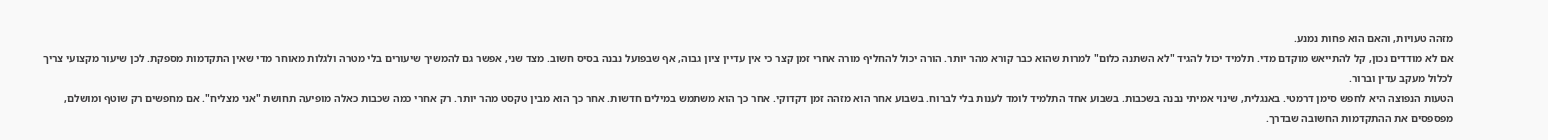מזהה טעויות, והאם הוא פחות נמנע.
אם לא מודדים נכון, קל להתייאש מוקדם מדי. תלמיד יכול להגיד "לא השתנה כלום" למרות שהוא כבר קורא מהר יותר. הורה יכול להחליף מורה אחרי זמן קצר כי אין עדיין ציון גבוה, אף שבפועל נבנה בסיס חשוב. מצד שני, אפשר גם להמשיך שיעורים בלי מטרה ולגלות מאוחר מדי שאין התקדמות מספקת. לכן שיעור מקצועי צריך לכלול מעקב עדין וברור.
הטעות הנפוצה היא לחפש סימן דרמטי. באנגלית, שינוי אמיתי נבנה בשכבות. בשבוע אחד התלמיד לומד לענות בלי לברוח. בשבוע אחר הוא מזהה זמן דקדוקי. אחר כך הוא משתמש במילים חדשות. אחר כך הוא מבין טקסט מהר יותר. רק אחרי כמה שכבות כאלה מופיעה תחושת "אני מצליח". אם מחפשים רק שוטף ומושלם, מפספסים את ההתקדמות החשובה שבדרך.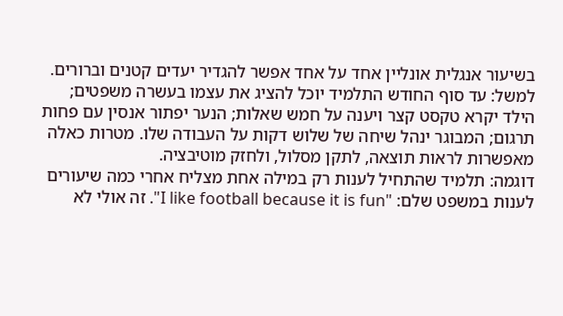בשיעור אנגלית אונליין אחד על אחד אפשר להגדיר יעדים קטנים וברורים. למשל: עד סוף החודש התלמיד יוכל להציג את עצמו בעשרה משפטים; הילד יקרא טקסט קצר ויענה על חמש שאלות; הנער יפתור אנסין עם פחות תרגום; המבוגר ינהל שיחה של שלוש דקות על העבודה שלו. מטרות כאלה מאפשרות לראות תוצאה, לתקן מסלול, ולחזק מוטיבציה.
דוגמה: תלמיד שהתחיל לענות רק במילה אחת מצליח אחרי כמה שיעורים לענות במשפט שלם: "I like football because it is fun". זה אולי לא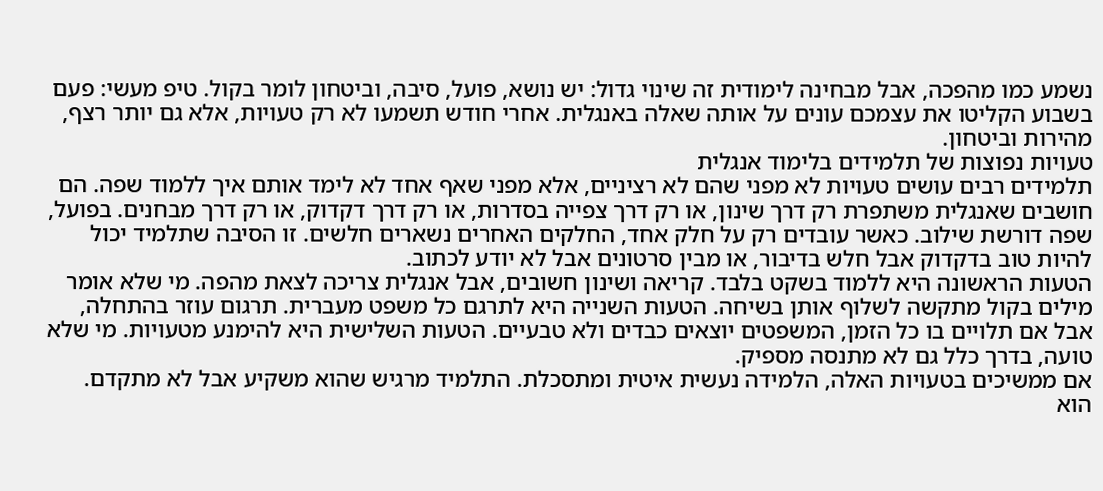נשמע כמו מהפכה, אבל מבחינה לימודית זה שינוי גדול: יש נושא, פועל, סיבה, וביטחון לומר בקול. טיפ מעשי: פעם בשבוע הקליטו את עצמכם עונים על אותה שאלה באנגלית. אחרי חודש תשמעו לא רק טעויות, אלא גם יותר רצף, מהירות וביטחון.
טעויות נפוצות של תלמידים בלימוד אנגלית
תלמידים רבים עושים טעויות לא מפני שהם לא רציניים, אלא מפני שאף אחד לא לימד אותם איך ללמוד שפה. הם חושבים שאנגלית משתפרת רק דרך שינון, או רק דרך צפייה בסדרות, או רק דרך דקדוק, או רק דרך מבחנים. בפועל, שפה דורשת שילוב. כאשר עובדים רק על חלק אחד, החלקים האחרים נשארים חלשים. זו הסיבה שתלמיד יכול להיות טוב בדקדוק אבל חלש בדיבור, או מבין סרטונים אבל לא יודע לכתוב.
הטעות הראשונה היא ללמוד בשקט בלבד. קריאה ושינון חשובים, אבל אנגלית צריכה לצאת מהפה. מי שלא אומר מילים בקול מתקשה לשלוף אותן בשיחה. הטעות השנייה היא לתרגם כל משפט מעברית. תרגום עוזר בהתחלה, אבל אם תלויים בו כל הזמן, המשפטים יוצאים כבדים ולא טבעיים. הטעות השלישית היא להימנע מטעויות. מי שלא טועה, בדרך כלל גם לא מתנסה מספיק.
אם ממשיכים בטעויות האלה, הלמידה נעשית איטית ומתסכלת. התלמיד מרגיש שהוא משקיע אבל לא מתקדם. הוא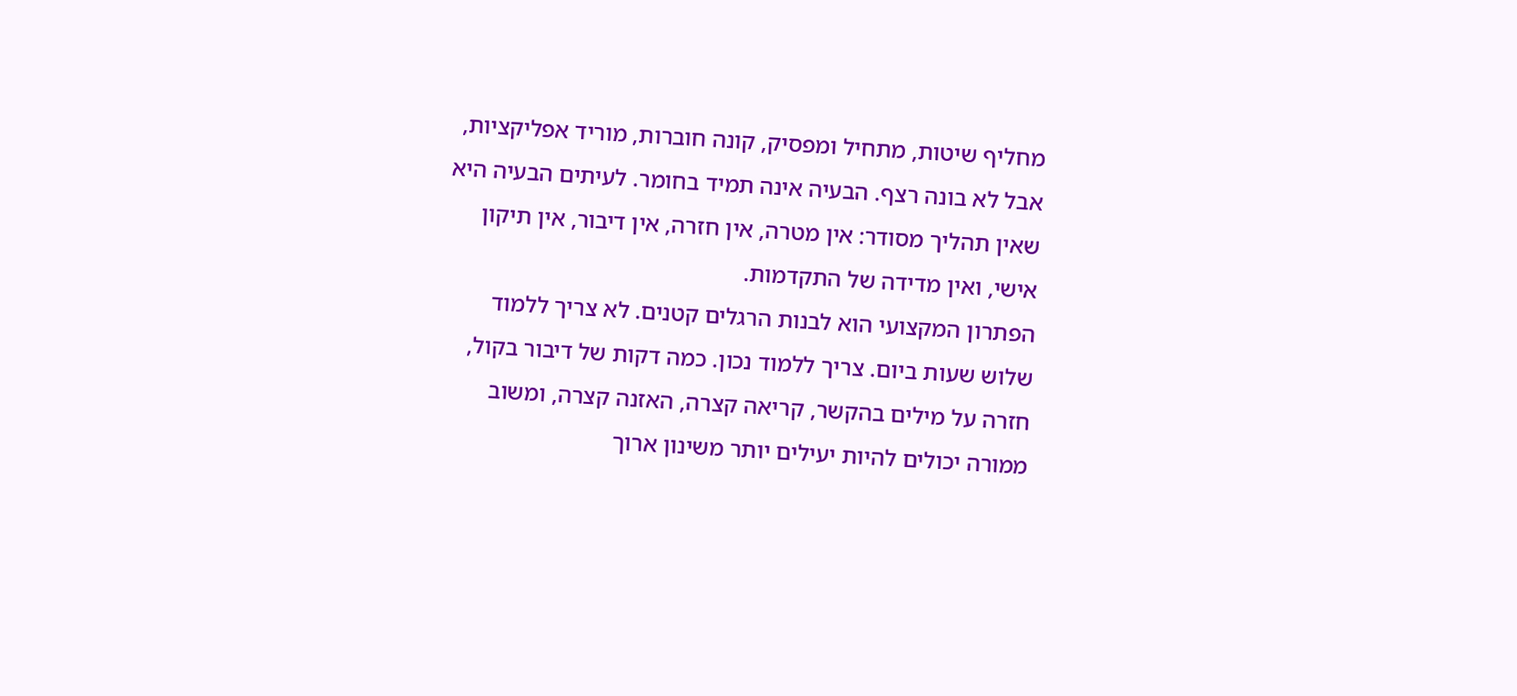מחליף שיטות, מתחיל ומפסיק, קונה חוברות, מוריד אפליקציות, אבל לא בונה רצף. הבעיה אינה תמיד בחומר. לעיתים הבעיה היא שאין תהליך מסודר: אין מטרה, אין חזרה, אין דיבור, אין תיקון אישי, ואין מדידה של התקדמות.
הפתרון המקצועי הוא לבנות הרגלים קטנים. לא צריך ללמוד שלוש שעות ביום. צריך ללמוד נכון. כמה דקות של דיבור בקול, חזרה על מילים בהקשר, קריאה קצרה, האזנה קצרה, ומשוב ממורה יכולים להיות יעילים יותר משינון ארוך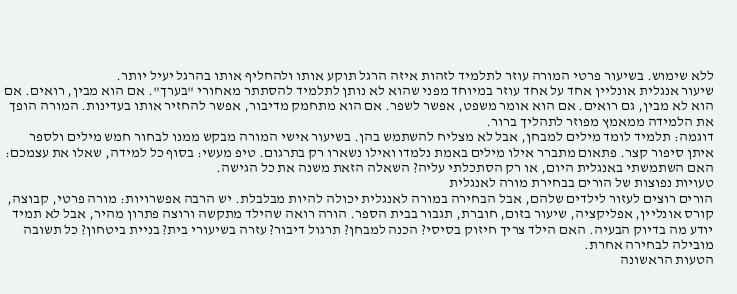ללא שימוש. בשיעור פרטי המורה עוזר לתלמיד לזהות איזה הרגל תוקע אותו ולהחליף אותו בהרגל יעיל יותר.
שיעור אנגלית אונליין אחד על אחד עוזר במיוחד מפני שהוא לא נותן לתלמיד להסתתר מאחורי "בערך". אם הוא מבין, רואים. אם הוא לא מבין, גם רואים. אם הוא אומר משפט, אפשר לשפר. אם הוא מתחמק מדיבור, אפשר להחזיר אותו בעדינות. המורה הופך את הלמידה ממאמץ מפוזר לתהליך ברור.
דוגמה: תלמיד לומד מילים למבחן, אבל לא מצליח להשתמש בהן. בשיעור אישי המורה מבקש ממנו לבחור חמש מילים ולספר איתן סיפור קצר. פתאום מתברר אילו מילים באמת נלמדו ואילו נשארו רק בתרגום. טיפ מעשי: בסוף כל למידה, שאלו את עצמכם: האם השתמשתי באנגלית היום, או רק הסתכלתי עליה? השאלה הזאת משנה את כל הגישה.
טעויות נפוצות של הורים בבחירת מורה לאנגלית
הורים רוצים לעזור לילדים שלהם, אבל הבחירה במורה לאנגלית יכולה להיות מבלבלת. יש הרבה אפשרויות: מורה פרטי, קבוצה, קורס אונליין, אפליקציה, שיעור בזום, חוברת, תגבור בבית הספר. הורה רואה שהילד מתקשה ורוצה פתרון מהיר, אבל לא תמיד יודע מה בדיוק הבעיה. האם הילד צריך חיזוק בסיסי? הכנה למבחן? תרגול דיבור? עזרה בשיעורי בית? בניית ביטחון? כל תשובה מובילה לבחירה אחרת.
הטעות הראשונה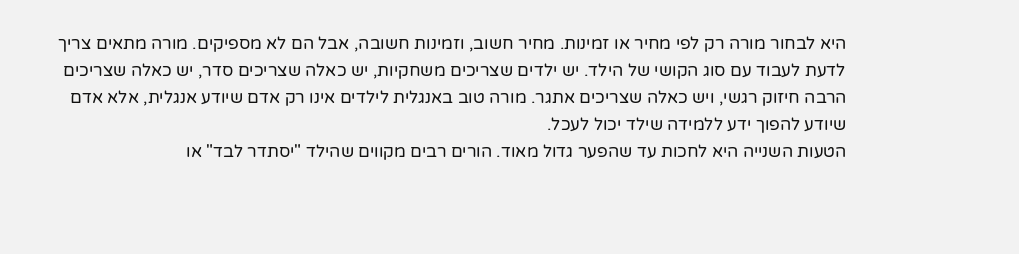היא לבחור מורה רק לפי מחיר או זמינות. מחיר חשוב, וזמינות חשובה, אבל הם לא מספיקים. מורה מתאים צריך לדעת לעבוד עם סוג הקושי של הילד. יש ילדים שצריכים משחקיות, יש כאלה שצריכים סדר, יש כאלה שצריכים הרבה חיזוק רגשי, ויש כאלה שצריכים אתגר. מורה טוב באנגלית לילדים אינו רק אדם שיודע אנגלית, אלא אדם שיודע להפוך ידע ללמידה שילד יכול לעכל.
הטעות השנייה היא לחכות עד שהפער גדול מאוד. הורים רבים מקווים שהילד "יסתדר לבד" או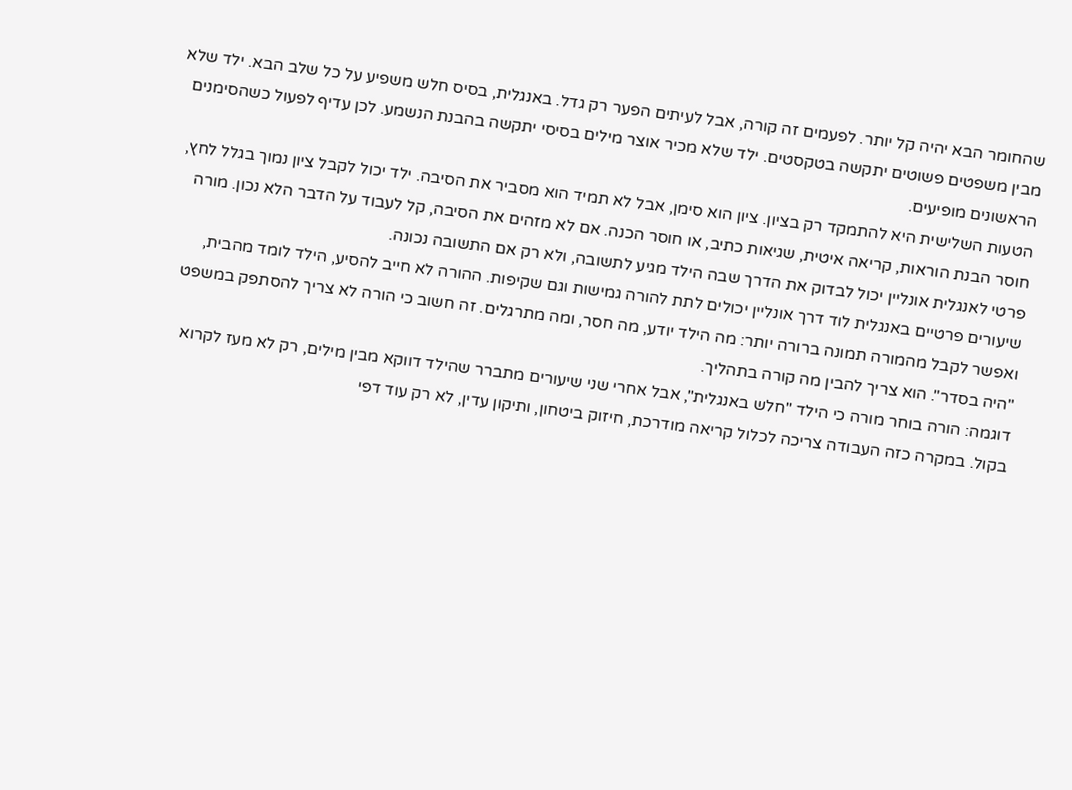שהחומר הבא יהיה קל יותר. לפעמים זה קורה, אבל לעיתים הפער רק גדל. באנגלית, בסיס חלש משפיע על כל שלב הבא. ילד שלא מבין משפטים פשוטים יתקשה בטקסטים. ילד שלא מכיר אוצר מילים בסיסי יתקשה בהבנת הנשמע. לכן עדיף לפעול כשהסימנים הראשונים מופיעים.
הטעות השלישית היא להתמקד רק בציון. ציון הוא סימן, אבל לא תמיד הוא מסביר את הסיבה. ילד יכול לקבל ציון נמוך בגלל לחץ, חוסר הבנת הוראות, קריאה איטית, שגיאות כתיב, או חוסר הכנה. אם לא מזהים את הסיבה, קל לעבוד על הדבר הלא נכון. מורה פרטי לאנגלית אונליין יכול לבדוק את הדרך שבה הילד מגיע לתשובה, ולא רק אם התשובה נכונה.
שיעורים פרטיים באנגלית לוד דרך אונליין יכולים לתת להורה גמישות וגם שקיפות. ההורה לא חייב להסיע, הילד לומד מהבית, ואפשר לקבל מהמורה תמונה ברורה יותר: מה הילד יודע, מה חסר, ומה מתרגלים. זה חשוב כי הורה לא צריך להסתפק במשפט "היה בסדר". הוא צריך להבין מה קורה בתהליך.
דוגמה: הורה בוחר מורה כי הילד "חלש באנגלית", אבל אחרי שני שיעורים מתברר שהילד דווקא מבין מילים, רק לא מעז לקרוא בקול. במקרה כזה העבודה צריכה לכלול קריאה מודרכת, חיזוק ביטחון, ותיקון עדין, לא רק עוד דפי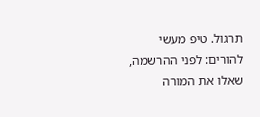תרגול. טיפ מעשי להורים: לפני ההרשמה, שאלו את המורה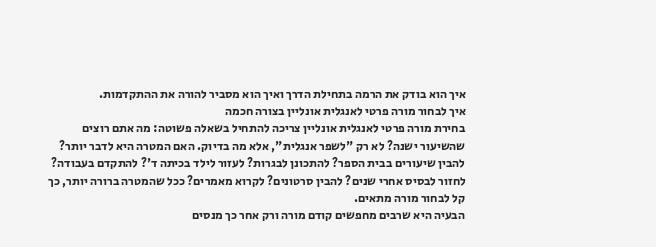איך הוא בודק את הרמה בתחילת הדרך ואיך הוא מסביר להורה את ההתקדמות.
איך לבחור מורה פרטי לאנגלית אונליין בצורה חכמה
בחירת מורה פרטי לאנגלית אונליין צריכה להתחיל בשאלה פשוטה: מה אתם רוצים שהשיעור ישנה? לא רק "לשפר אנגלית", אלא מה בדיוק. האם המטרה היא לדבר יותר? להבין שיעורים בבית הספר? להתכונן לבגרות? לעזור לילד בכיתה ד'? להתקדם בעבודה? לחזור לבסיס אחרי שנים? להבין סרטונים? לקרוא מאמרים? ככל שהמטרה ברורה יותר, כך קל לבחור מורה מתאים.
הבעיה היא שרבים מחפשים קודם מורה ורק אחר כך מנסים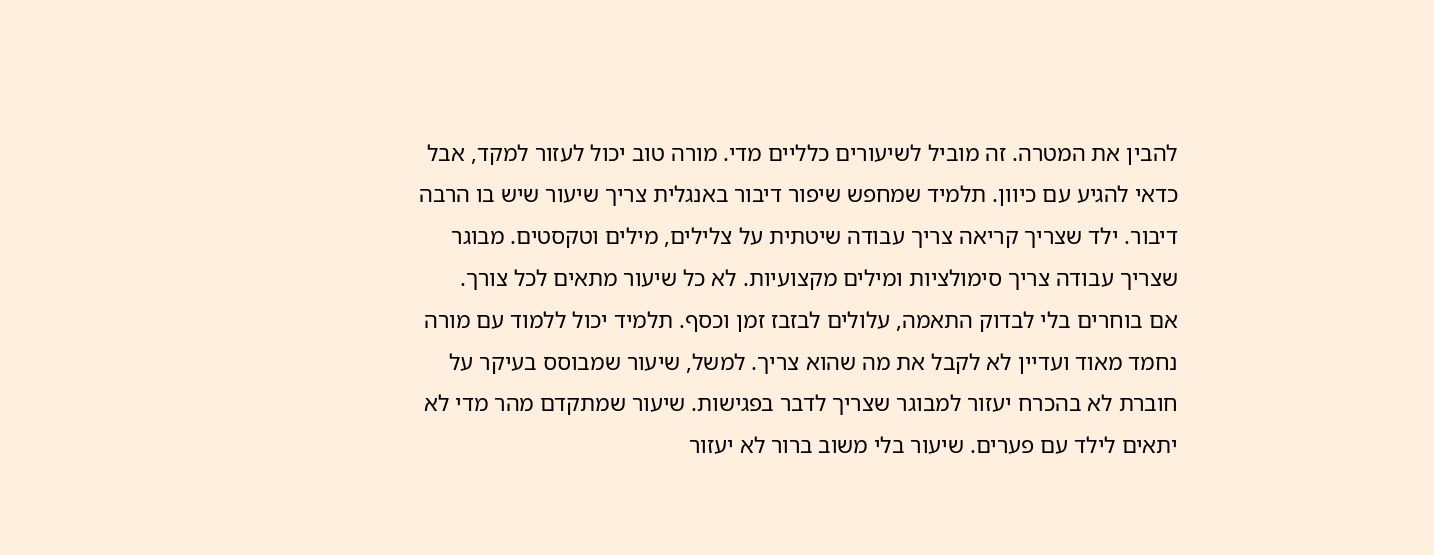להבין את המטרה. זה מוביל לשיעורים כלליים מדי. מורה טוב יכול לעזור למקד, אבל כדאי להגיע עם כיוון. תלמיד שמחפש שיפור דיבור באנגלית צריך שיעור שיש בו הרבה דיבור. ילד שצריך קריאה צריך עבודה שיטתית על צלילים, מילים וטקסטים. מבוגר שצריך עבודה צריך סימולציות ומילים מקצועיות. לא כל שיעור מתאים לכל צורך.
אם בוחרים בלי לבדוק התאמה, עלולים לבזבז זמן וכסף. תלמיד יכול ללמוד עם מורה נחמד מאוד ועדיין לא לקבל את מה שהוא צריך. למשל, שיעור שמבוסס בעיקר על חוברת לא בהכרח יעזור למבוגר שצריך לדבר בפגישות. שיעור שמתקדם מהר מדי לא יתאים לילד עם פערים. שיעור בלי משוב ברור לא יעזור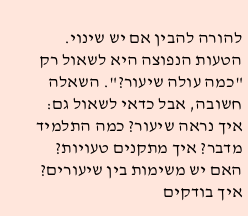להורה להבין אם יש שינוי.
הטעות הנפוצה היא לשאול רק "כמה עולה שיעור?". השאלה חשובה, אבל כדאי לשאול גם: איך נראה שיעור? כמה התלמיד מדבר? איך מתקנים טעויות? האם יש משימות בין שיעורים? איך בודקים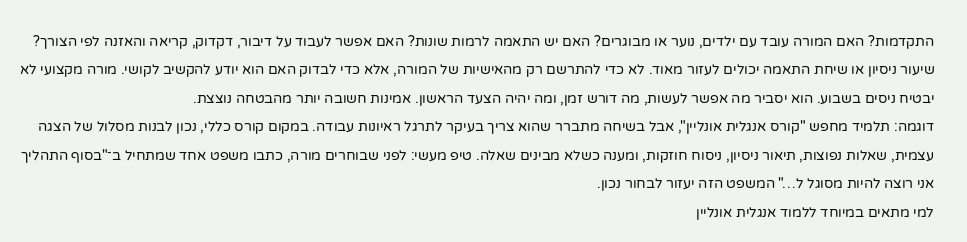התקדמות? האם המורה עובד עם ילדים, נוער או מבוגרים? האם יש התאמה לרמות שונות? האם אפשר לעבוד על דיבור, דקדוק, קריאה והאזנה לפי הצורך?
שיעור ניסיון או שיחת התאמה יכולים לעזור מאוד. לא כדי להתרשם רק מהאישיות של המורה, אלא כדי לבדוק האם הוא יודע להקשיב לקושי. מורה מקצועי לא יבטיח ניסים בשבוע. הוא יסביר מה אפשר לעשות, מה דורש זמן, ומה יהיה הצעד הראשון. אמינות חשובה יותר מהבטחה נוצצת.
דוגמה: תלמיד מחפש "קורס אנגלית אונליין", אבל בשיחה מתברר שהוא צריך בעיקר לתרגל ראיונות עבודה. במקום קורס כללי, נכון לבנות מסלול של הצגה עצמית, שאלות נפוצות, תיאור ניסיון, ניסוח חוזקות, ומענה כשלא מבינים שאלה. טיפ מעשי: לפני שבוחרים מורה, כתבו משפט אחד שמתחיל ב־"בסוף התהליך אני רוצה להיות מסוגל ל…" המשפט הזה יעזור לבחור נכון.
למי מתאים במיוחד ללמוד אנגלית אונליין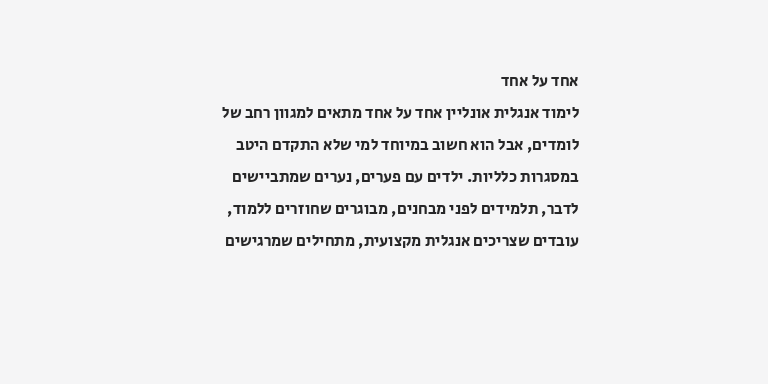אחד על אחד
לימוד אנגלית אונליין אחד על אחד מתאים למגוון רחב של לומדים, אבל הוא חשוב במיוחד למי שלא התקדם היטב במסגרות כלליות. ילדים עם פערים, נערים שמתביישים לדבר, תלמידים לפני מבחנים, מבוגרים שחוזרים ללמוד, עובדים שצריכים אנגלית מקצועית, מתחילים שמרגישים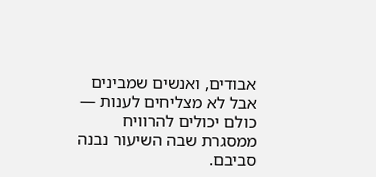אבודים, ואנשים שמבינים אבל לא מצליחים לענות — כולם יכולים להרוויח ממסגרת שבה השיעור נבנה סביבם.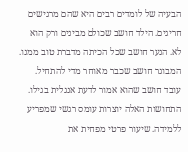הבעיה של לומדים רבים היא שהם מרגישים חריגים. הילד חושב שכולם מבינים ורק הוא לא. הנער חושב שכל הכיתה מדברת טוב ממנו. המבוגר חושב שכבר מאוחר מדי להתחיל. עובד חושב שהוא אמור לדעת אנגלית בגילו. התחושות האלה יוצרות עומס רגשי שמפריע ללמידה. שיעור פרטי מפחית את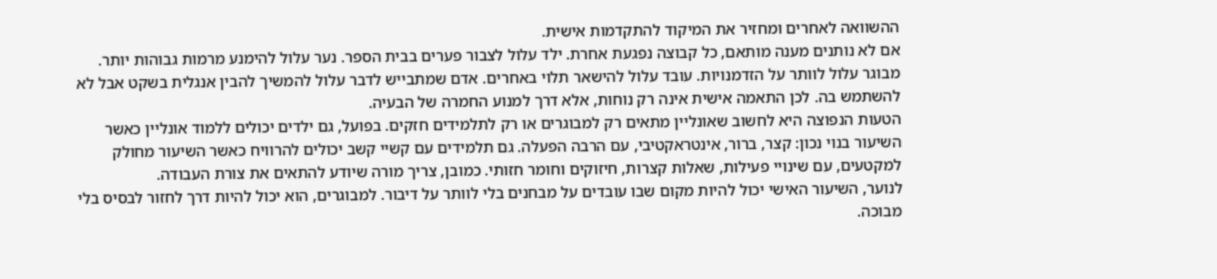ההשוואה לאחרים ומחזיר את המיקוד להתקדמות אישית.
אם לא נותנים מענה מותאם, כל קבוצה נפגעת אחרת. ילד עלול לצבור פערים בבית הספר. נער עלול להימנע מרמות גבוהות יותר. מבוגר עלול לוותר על הזדמנויות. עובד עלול להישאר תלוי באחרים. אדם שמתבייש לדבר עלול להמשיך להבין אנגלית בשקט אבל לא להשתמש בה. לכן התאמה אישית אינה רק נוחות, אלא דרך למנוע החמרה של הבעיה.
הטעות הנפוצה היא לחשוב שאונליין מתאים רק למבוגרים או רק לתלמידים חזקים. בפועל, גם ילדים יכולים ללמוד אונליין כאשר השיעור בנוי נכון: קצר, ברור, אינטראקטיבי, עם הרבה הפעלה. גם תלמידים עם קשיי קשב יכולים להרוויח כאשר השיעור מחולק למקטעים, עם שינויי פעילות, שאלות קצרות, חיזוקים וחומר חזותי. כמובן, צריך מורה שיודע להתאים את צורת העבודה.
לנוער, השיעור האישי יכול להיות מקום שבו עובדים על מבחנים בלי לוותר על דיבור. למבוגרים, הוא יכול להיות דרך לחזור לבסיס בלי מבוכה.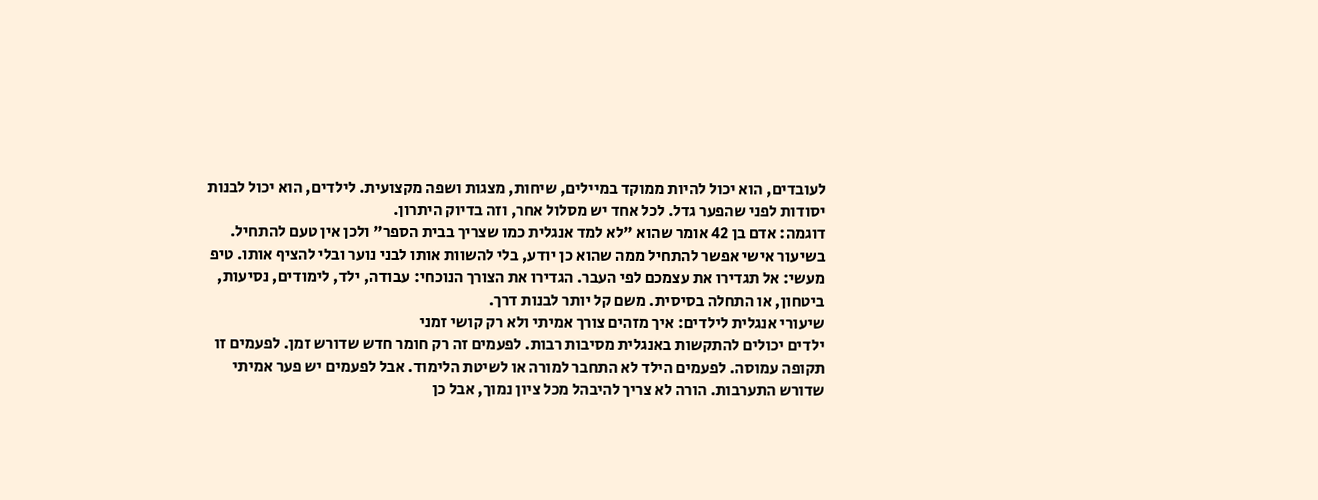לעובדים, הוא יכול להיות ממוקד במיילים, שיחות, מצגות ושפה מקצועית. לילדים, הוא יכול לבנות יסודות לפני שהפער גדל. לכל אחד יש מסלול אחר, וזה בדיוק היתרון.
דוגמה: אדם בן 42 אומר שהוא "לא למד אנגלית כמו שצריך בבית הספר" ולכן אין טעם להתחיל. בשיעור אישי אפשר להתחיל ממה שהוא כן יודע, בלי להשוות אותו לבני נוער ובלי להציף אותו. טיפ מעשי: אל תגדירו את עצמכם לפי העבר. הגדירו את הצורך הנוכחי: עבודה, ילד, לימודים, נסיעות, ביטחון, או התחלה בסיסית. משם קל יותר לבנות דרך.
שיעורי אנגלית לילדים: איך מזהים צורך אמיתי ולא רק קושי זמני
ילדים יכולים להתקשות באנגלית מסיבות רבות. לפעמים זה רק חומר חדש שדורש זמן. לפעמים זו תקופה עמוסה. לפעמים הילד לא התחבר למורה או לשיטת הלימוד. אבל לפעמים יש פער אמיתי שדורש התערבות. הורה לא צריך להיבהל מכל ציון נמוך, אבל כן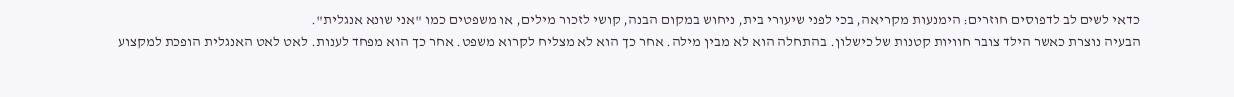כדאי לשים לב לדפוסים חוזרים: הימנעות מקריאה, בכי לפני שיעורי בית, ניחוש במקום הבנה, קושי לזכור מילים, או משפטים כמו "אני שונא אנגלית".
הבעיה נוצרת כאשר הילד צובר חוויות קטנות של כישלון. בהתחלה הוא לא מבין מילה. אחר כך הוא לא מצליח לקרוא משפט. אחר כך הוא מפחד לענות. לאט לאט האנגלית הופכת למקצוע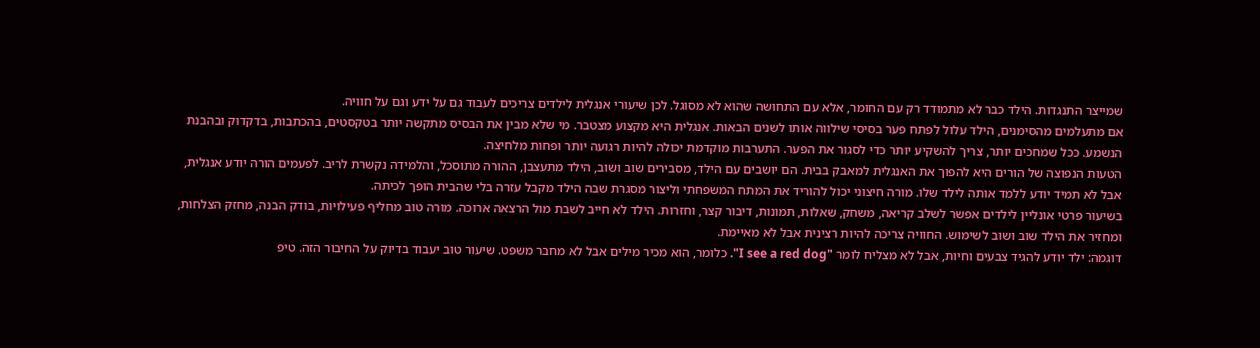שמייצר התנגדות. הילד כבר לא מתמודד רק עם החומר, אלא עם התחושה שהוא לא מסוגל. לכן שיעורי אנגלית לילדים צריכים לעבוד גם על ידע וגם על חוויה.
אם מתעלמים מהסימנים, הילד עלול לפתח פער בסיסי שילווה אותו לשנים הבאות. אנגלית היא מקצוע מצטבר. מי שלא מבין את הבסיס מתקשה יותר בטקסטים, בהכתבות, בדקדוק ובהבנת הנשמע. ככל שמחכים יותר, צריך להשקיע יותר כדי לסגור את הפער. התערבות מוקדמת יכולה להיות רגועה יותר ופחות מלחיצה.
הטעות הנפוצה של הורים היא להפוך את האנגלית למאבק בבית. הם יושבים עם הילד, מסבירים שוב ושוב, הילד מתעצבן, ההורה מתוסכל, והלמידה נקשרת לריב. לפעמים הורה יודע אנגלית, אבל לא תמיד יודע ללמד אותה לילד שלו. מורה חיצוני יכול להוריד את המתח המשפחתי וליצור מסגרת שבה הילד מקבל עזרה בלי שהבית הופך לכיתה.
בשיעור פרטי אונליין לילדים אפשר לשלב קריאה, משחק, שאלות, תמונות, דיבור קצר, וחזרות. הילד לא חייב לשבת מול הרצאה ארוכה. מורה טוב מחליף פעילויות, בודק הבנה, מחזק הצלחות, ומחזיר את הילד שוב ושוב לשימוש. החוויה צריכה להיות רצינית אבל לא מאיימת.
דוגמה: ילד יודע להגיד צבעים וחיות, אבל לא מצליח לומר "I see a red dog". כלומר, הוא מכיר מילים אבל לא מחבר משפט. שיעור טוב יעבוד בדיוק על החיבור הזה. טיפ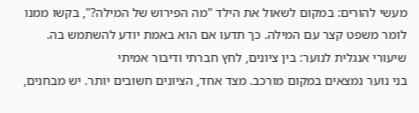מעשי להורים: במקום לשאול את הילד "מה הפירוש של המילה?", בקשו ממנו לומר משפט קצר עם המילה. כך תדעו אם הוא באמת יודע להשתמש בה.
שיעורי אנגלית לנוער: בין ציונים, לחץ חברתי ודיבור אמיתי
בני נוער נמצאים במקום מורכב. מצד אחד, הציונים חשובים יותר. יש מבחנים,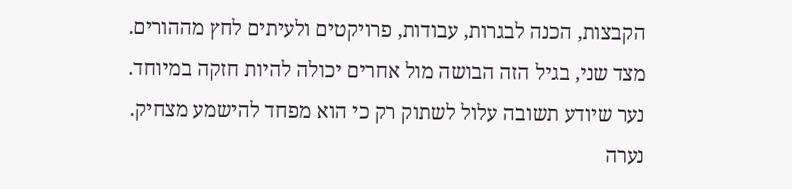הקבצות, הכנה לבגרות, עבודות, פרויקטים ולעיתים לחץ מההורים. מצד שני, בגיל הזה הבושה מול אחרים יכולה להיות חזקה במיוחד. נער שיודע תשובה עלול לשתוק רק כי הוא מפחד להישמע מצחיק. נערה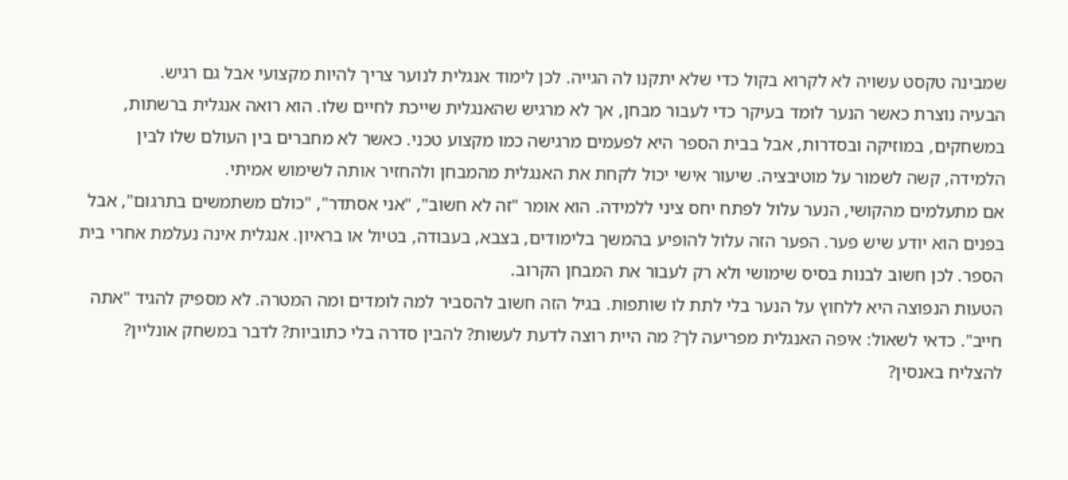שמבינה טקסט עשויה לא לקרוא בקול כדי שלא יתקנו לה הגייה. לכן לימוד אנגלית לנוער צריך להיות מקצועי אבל גם רגיש.
הבעיה נוצרת כאשר הנער לומד בעיקר כדי לעבור מבחן, אך לא מרגיש שהאנגלית שייכת לחיים שלו. הוא רואה אנגלית ברשתות, במשחקים, במוזיקה ובסדרות, אבל בבית הספר היא לפעמים מרגישה כמו מקצוע טכני. כאשר לא מחברים בין העולם שלו לבין הלמידה, קשה לשמור על מוטיבציה. שיעור אישי יכול לקחת את האנגלית מהמבחן ולהחזיר אותה לשימוש אמיתי.
אם מתעלמים מהקושי, הנער עלול לפתח יחס ציני ללמידה. הוא אומר "זה לא חשוב", "אני אסתדר", "כולם משתמשים בתרגום", אבל בפנים הוא יודע שיש פער. הפער הזה עלול להופיע בהמשך בלימודים, בצבא, בעבודה, בטיול או בראיון. אנגלית אינה נעלמת אחרי בית הספר. לכן חשוב לבנות בסיס שימושי ולא רק לעבור את המבחן הקרוב.
הטעות הנפוצה היא ללחוץ על הנער בלי לתת לו שותפות. בגיל הזה חשוב להסביר למה לומדים ומה המטרה. לא מספיק להגיד "אתה חייב". כדאי לשאול: איפה האנגלית מפריעה לך? מה היית רוצה לדעת לעשות? להבין סדרה בלי כתוביות? לדבר במשחק אונליין? להצליח באנסין?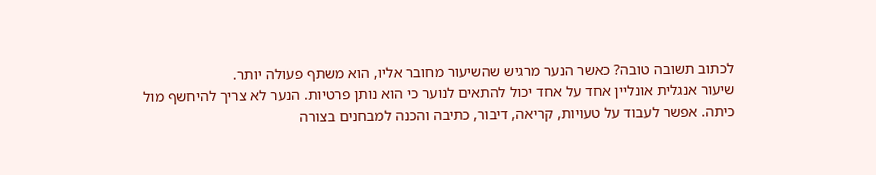לכתוב תשובה טובה? כאשר הנער מרגיש שהשיעור מחובר אליו, הוא משתף פעולה יותר.
שיעור אנגלית אונליין אחד על אחד יכול להתאים לנוער כי הוא נותן פרטיות. הנער לא צריך להיחשף מול כיתה. אפשר לעבוד על טעויות, קריאה, דיבור, כתיבה והכנה למבחנים בצורה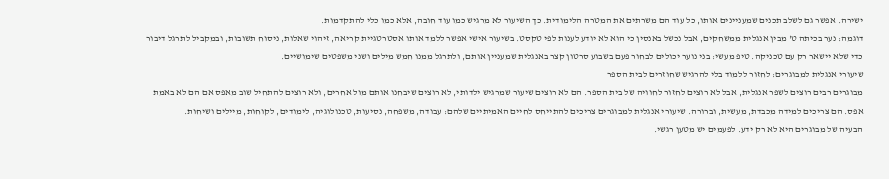ישירה. אפשר גם לשלב תכנים שמעניינים אותו, כל עוד הם משרתים את המטרה הלימודית. כך השיעור לא מרגיש כמו עוד חובה, אלא כמו כלי להתקדמות.
דוגמה: נער בכיתה ט' מבין אנגלית ממשחקים, אבל נכשל באנסין כי הוא לא יודע לענות לפי טקסט. בשיעור אישי אפשר ללמד אותו אסטרטגיית קריאה, זיהוי שאלות, ניסוח תשובות, ובמקביל לתרגל דיבור כדי שלא יישאר רק עם טכניקה. טיפ מעשי: בני נוער יכולים לבחור פעם בשבוע סרטון קצר באנגלית שמעניין אותם, ולתרגל ממנו חמש מילים ושני משפטים שימושיים.
שיעורי אנגלית למבוגרים: לחזור ללמוד בלי להרגיש שחוזרים לבית הספר
מבוגרים רבים רוצים לשפר אנגלית, אבל לא רוצים לחזור לחוויה של בית הספר. הם לא רוצים שיעור שמרגיש ילדותי, לא רוצים שיבחנו אותם מול אחרים, ולא רוצים להתחיל שוב מאפס אם הם לא באמת אפס. הם צריכים למידה מכבדת, מעשית, וברורה. שיעורי אנגלית למבוגרים צריכים להתייחס לחיים האמיתיים שלהם: עבודה, משפחה, נסיעות, טכנולוגיה, לימודים, לקוחות, מיילים ושיחות.
הבעיה של מבוגרים היא לא רק ידע. לפעמים יש מטען רגשי.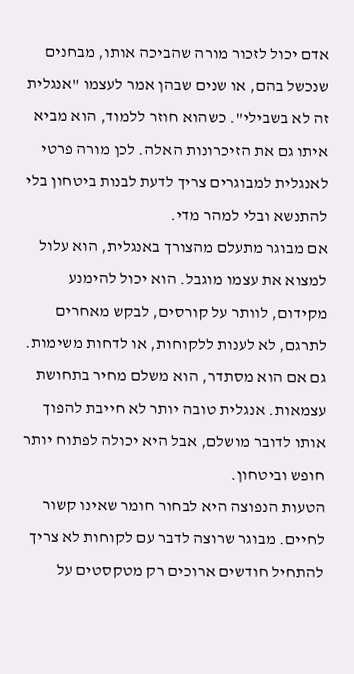אדם יכול לזכור מורה שהביכה אותו, מבחנים שנכשל בהם, או שנים שבהן אמר לעצמו "אנגלית זה לא בשבילי". כשהוא חוזר ללמוד, הוא מביא איתו גם את הזיכרונות האלה. לכן מורה פרטי לאנגלית למבוגרים צריך לדעת לבנות ביטחון בלי להתנשא ובלי למהר מדי.
אם מבוגר מתעלם מהצורך באנגלית, הוא עלול למצוא את עצמו מוגבל. הוא יכול להימנע מקידום, לוותר על קורסים, לבקש מאחרים לתרגם, לא לענות ללקוחות, או לדחות משימות. גם אם הוא מסתדר, הוא משלם מחיר בתחושת עצמאות. אנגלית טובה יותר לא חייבת להפוך אותו לדובר מושלם, אבל היא יכולה לפתוח יותר חופש וביטחון.
הטעות הנפוצה היא לבחור חומר שאינו קשור לחיים. מבוגר שרוצה לדבר עם לקוחות לא צריך להתחיל חודשים ארוכים רק מטקסטים על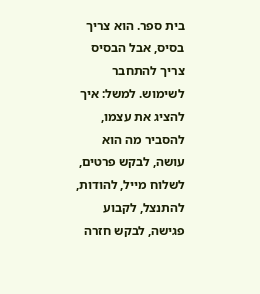בית ספר. הוא צריך בסיס, אבל הבסיס צריך להתחבר לשימוש. למשל: איך להציג את עצמו, להסביר מה הוא עושה, לבקש פרטים, לשלוח מייל, להודות, להתנצל, לקבוע פגישה, לבקש חזרה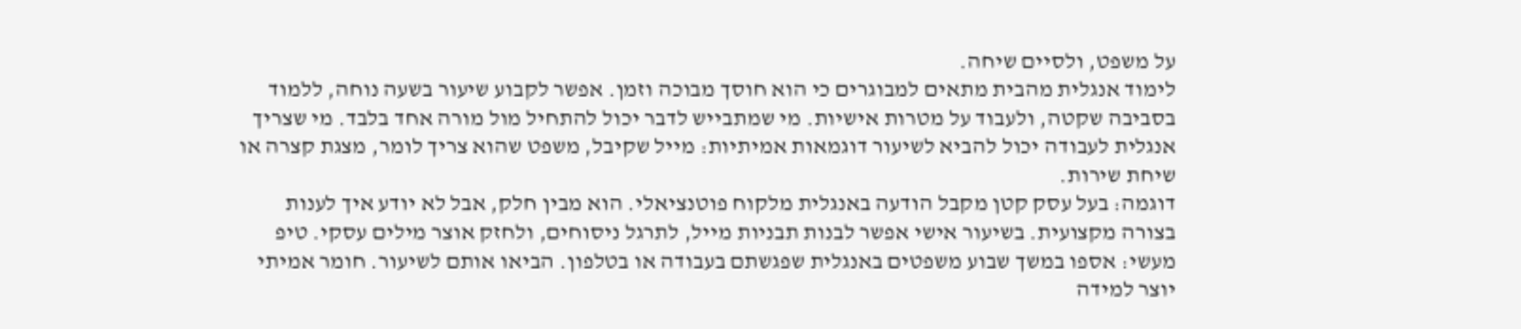על משפט, ולסיים שיחה.
לימוד אנגלית מהבית מתאים למבוגרים כי הוא חוסך מבוכה וזמן. אפשר לקבוע שיעור בשעה נוחה, ללמוד בסביבה שקטה, ולעבוד על מטרות אישיות. מי שמתבייש לדבר יכול להתחיל מול מורה אחד בלבד. מי שצריך אנגלית לעבודה יכול להביא לשיעור דוגמאות אמיתיות: מייל שקיבל, משפט שהוא צריך לומר, מצגת קצרה או שיחת שירות.
דוגמה: בעל עסק קטן מקבל הודעה באנגלית מלקוח פוטנציאלי. הוא מבין חלק, אבל לא יודע איך לענות בצורה מקצועית. בשיעור אישי אפשר לבנות תבניות מייל, לתרגל ניסוחים, ולחזק אוצר מילים עסקי. טיפ מעשי: אספו במשך שבוע משפטים באנגלית שפגשתם בעבודה או בטלפון. הביאו אותם לשיעור. חומר אמיתי יוצר למידה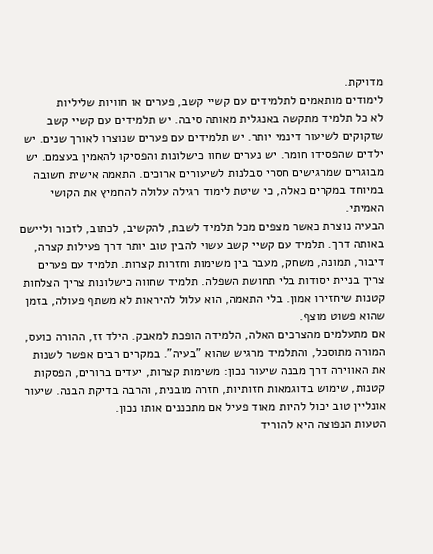מדויקת.
לימודים מותאמים לתלמידים עם קשיי קשב, פערים או חוויות שליליות
לא כל תלמיד מתקשה באנגלית מאותה סיבה. יש תלמידים עם קשיי קשב שזקוקים לשיעור דינמי יותר. יש תלמידים עם פערים שנוצרו לאורך שנים. יש ילדים שהפסידו חומר. יש נערים שחוו כישלונות והפסיקו להאמין בעצמם. יש מבוגרים שמרגישים חסרי סבלנות לשיעורים ארוכים. התאמה אישית חשובה במיוחד במקרים כאלה, כי שיטת לימוד רגילה עלולה להחמיץ את הקושי האמיתי.
הבעיה נוצרת כאשר מצפים מכל תלמיד לשבת, להקשיב, לכתוב, לזכור וליישם באותה דרך. תלמיד עם קשיי קשב עשוי להבין טוב יותר דרך פעילות קצרה, דיבור, תמונה, משחק, מעבר בין משימות וחזרות קצרות. תלמיד עם פערים צריך בניית יסודות בלי תחושת השפלה. תלמיד שחווה כישלונות צריך הצלחות קטנות שיחזירו אמון. בלי התאמה, הוא עלול להיראות לא משתף פעולה, בזמן שהוא פשוט מוצף.
אם מתעלמים מהצרכים האלה, הלמידה הופכת למאבק. הילד זז, ההורה כועס, המורה מתוסכל, והתלמיד מרגיש שהוא "בעיה". במקרים רבים אפשר לשנות את האווירה דרך מבנה שיעור נכון: משימות קצרות, יעדים ברורים, הפסקות קטנות, שימוש בדוגמאות חזותיות, חזרה מובנית, והרבה בדיקת הבנה. שיעור אונליין טוב יכול להיות מאוד פעיל אם מתכננים אותו נכון.
הטעות הנפוצה היא להוריד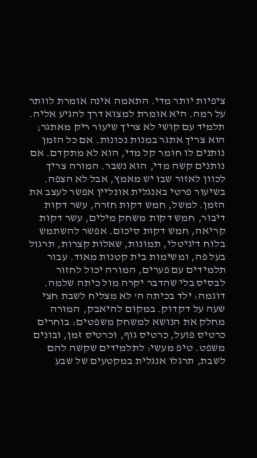ציפיות יותר מדי. התאמה אינה אומרת לוותר על רמה. היא אומרת למצוא דרך להגיע אליה. תלמיד עם קושי לא צריך שיעור ריק מאתגר; הוא צריך אתגר במנות נכונות. אם כל הזמן נותנים לו חומר קל מדי, הוא לא מתקדם. אם נותנים קשה מדי, הוא נשבר. המורה צריך לכוון לאזור שבו יש מאמץ, אבל לא הצפה.
בשיעור פרטי באנגלית אונליין אפשר לעצב את הזמן. למשל, חמש דקות חזרה, עשר דקות דיבור, חמש דקות משחק מילים, עשר דקות קריאה, חמש דקות סיכום. אפשר להשתמש בלוח דיגיטלי, תמונות, שאלות קצרות, תרגול בעל פה, ומשימות בית קטנות מאוד. עבור תלמידים עם פערים, המורה יכול לחזור לבסיס בלי שהדבר יקרה מול כיתה שלמה.
דוגמה: ילד בכיתה ה' לא מצליח לשבת חצי שעה על דקדוק. במקום להיאבק, המורה מחלק את הנושא למשחק משפטים: בוחרים כרטיס פועל, כרטיס גוף, וכרטיס זמן, ובונים משפט. טיפ מעשי: לתלמידים שקשה להם לשבת, תרגלו אנגלית במקטעים של שבע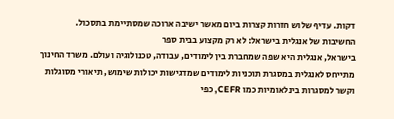דקות. עדיף שלוש חזרות קצרות ביום מאשר ישיבה ארוכה שמסתיימת בתסכול.
החשיבות של אנגלית בישראל: לא רק מקצוע בבית ספר
בישראל, אנגלית היא שפה שמחברת בין לימודים, עבודה, טכנולוגיה ועולם. משרד החינוך מתייחס לאנגלית במסגרת תוכניות לימודים שמדגישות יכולות שימוש, תיאורי מסוגלות וקשר למסגרות בינלאומיות כמו CEFR, כפי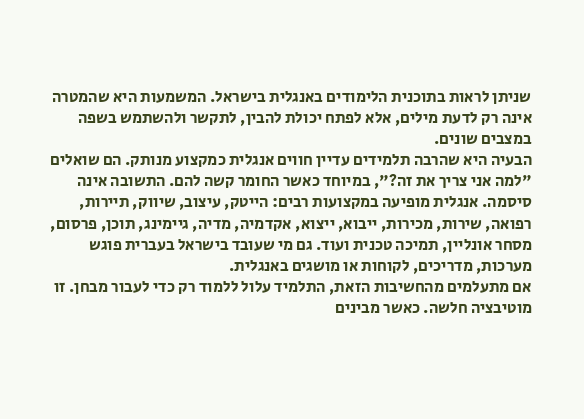שניתן לראות בתוכנית הלימודים באנגלית בישראל. המשמעות היא שהמטרה אינה רק לדעת מילים, אלא לפתח יכולת להבין, לתקשר ולהשתמש בשפה במצבים שונים.
הבעיה היא שהרבה תלמידים עדיין חווים אנגלית כמקצוע מנותק. הם שואלים "למה אני צריך את זה?", במיוחד כאשר החומר קשה להם. התשובה אינה סיסמה. אנגלית מופיעה במקצועות רבים: הייטק, עיצוב, שיווק, תיירות, רפואה, שירות, מכירות, ייבוא, ייצוא, אקדמיה, מדיה, גיימינג, תוכן, פרסום, מסחר אונליין, תמיכה טכנית ועוד. גם מי שעובד בישראל בעברית פוגש מערכות, מדריכים, לקוחות או מושגים באנגלית.
אם מתעלמים מהחשיבות הזאת, התלמיד עלול ללמוד רק כדי לעבור מבחן. זו מוטיבציה חלשה. כאשר מבינים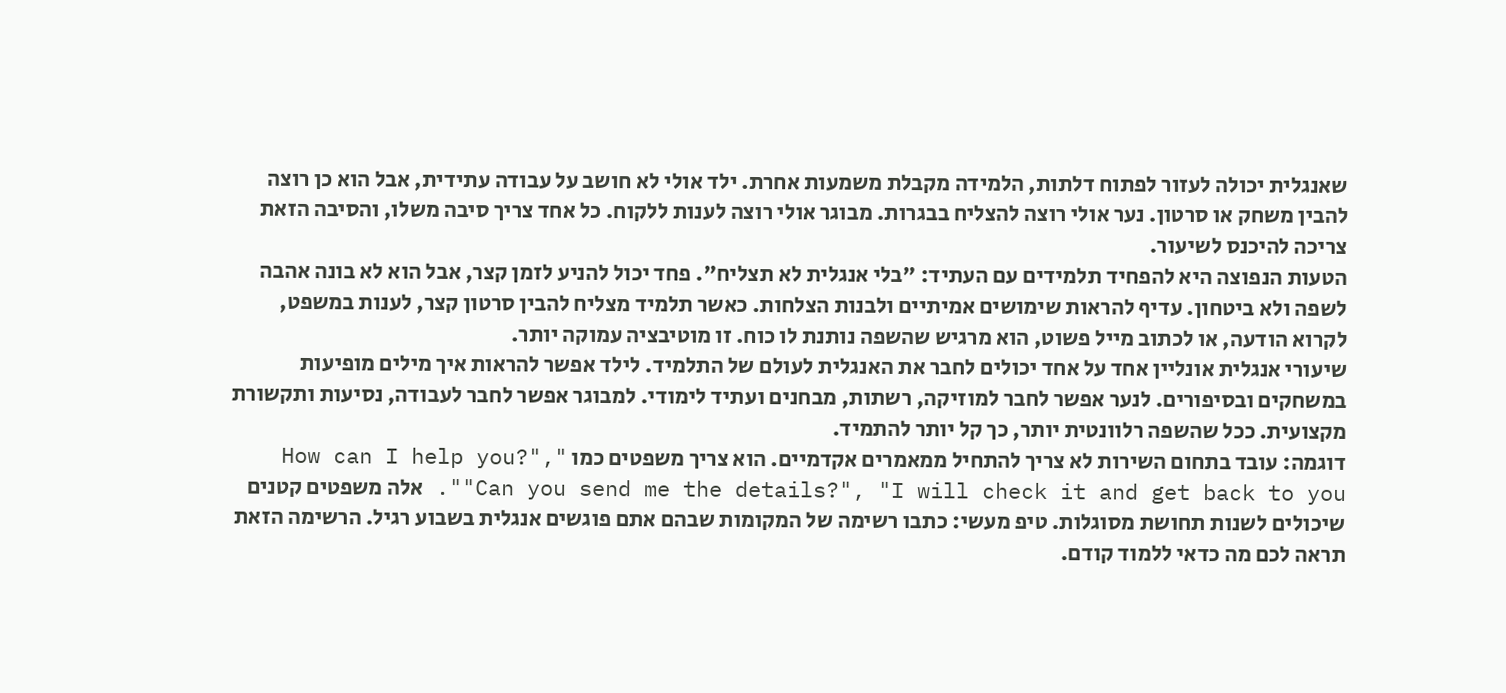שאנגלית יכולה לעזור לפתוח דלתות, הלמידה מקבלת משמעות אחרת. ילד אולי לא חושב על עבודה עתידית, אבל הוא כן רוצה להבין משחק או סרטון. נער אולי רוצה להצליח בבגרות. מבוגר אולי רוצה לענות ללקוח. כל אחד צריך סיבה משלו, והסיבה הזאת צריכה להיכנס לשיעור.
הטעות הנפוצה היא להפחיד תלמידים עם העתיד: "בלי אנגלית לא תצליח". פחד יכול להניע לזמן קצר, אבל הוא לא בונה אהבה לשפה ולא ביטחון. עדיף להראות שימושים אמיתיים ולבנות הצלחות. כאשר תלמיד מצליח להבין סרטון קצר, לענות במשפט, לקרוא הודעה, או לכתוב מייל פשוט, הוא מרגיש שהשפה נותנת לו כוח. זו מוטיבציה עמוקה יותר.
שיעורי אנגלית אונליין אחד על אחד יכולים לחבר את האנגלית לעולם של התלמיד. לילד אפשר להראות איך מילים מופיעות במשחקים ובסיפורים. לנער אפשר לחבר למוזיקה, רשתות, מבחנים ועתיד לימודי. למבוגר אפשר לחבר לעבודה, נסיעות ותקשורת מקצועית. ככל שהשפה רלוונטית יותר, כך קל יותר להתמיד.
דוגמה: עובד בתחום השירות לא צריך להתחיל ממאמרים אקדמיים. הוא צריך משפטים כמו "How can I help you?", "Can you send me the details?", "I will check it and get back to you". אלה משפטים קטנים שיכולים לשנות תחושת מסוגלות. טיפ מעשי: כתבו רשימה של המקומות שבהם אתם פוגשים אנגלית בשבוע רגיל. הרשימה הזאת תראה לכם מה כדאי ללמוד קודם.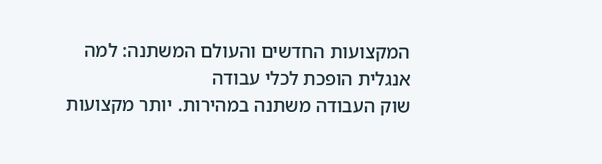המקצועות החדשים והעולם המשתנה: למה אנגלית הופכת לכלי עבודה
שוק העבודה משתנה במהירות. יותר מקצועות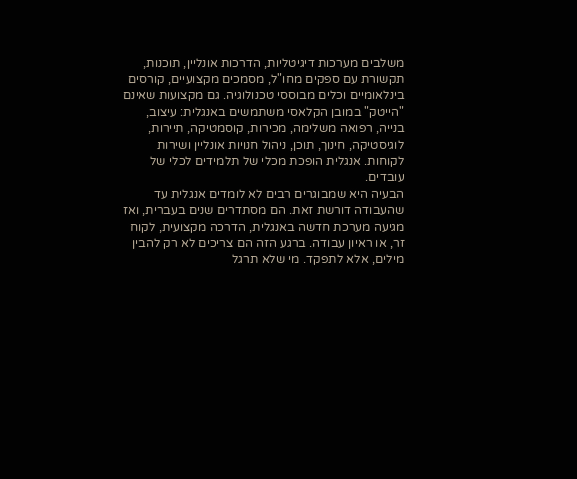משלבים מערכות דיגיטליות, הדרכות אונליין, תוכנות, תקשורת עם ספקים מחו"ל, מסמכים מקצועיים, קורסים בינלאומיים וכלים מבוססי טכנולוגיה. גם מקצועות שאינם "הייטק" במובן הקלאסי משתמשים באנגלית: עיצוב, בנייה, רפואה משלימה, מכירות, קוסמטיקה, תיירות, לוגיסטיקה, חינוך, תוכן, ניהול חנויות אונליין ושירות לקוחות. אנגלית הופכת מכלי של תלמידים לכלי של עובדים.
הבעיה היא שמבוגרים רבים לא לומדים אנגלית עד שהעבודה דורשת זאת. הם מסתדרים שנים בעברית, ואז מגיעה מערכת חדשה באנגלית, הדרכה מקצועית, לקוח זר, או ראיון עבודה. ברגע הזה הם צריכים לא רק להבין מילים, אלא לתפקד. מי שלא תרגל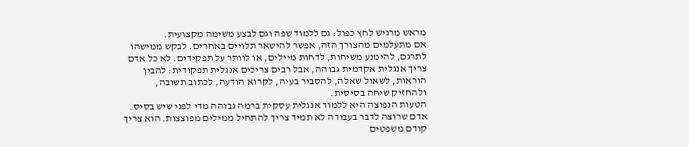מראש מרגיש לחץ כפול: גם ללמוד שפה וגם לבצע משימה מקצועית.
אם מתעלמים מהצורך הזה, אפשר להישאר תלויים באחרים. לבקש ממישהו לתרגם, להימנע משיחות, לדחות מיילים, או לוותר על תפקידים. לא כל אדם צריך אנגלית אקדמית גבוהה, אבל רבים צריכים אנגלית תפקודית: להבין הוראות, לשאול שאלה, להסביר בעיה, לקרוא הודעה, לכתוב תשובה, ולהחזיק שיחה בסיסית.
הטעות הנפוצה היא ללמוד אנגלית עסקית ברמה גבוהה מדי לפני שיש בסיס. אדם שרוצה לדבר בעבודה לא תמיד צריך להתחיל ממילים מפוצצות. הוא צריך קודם משפטים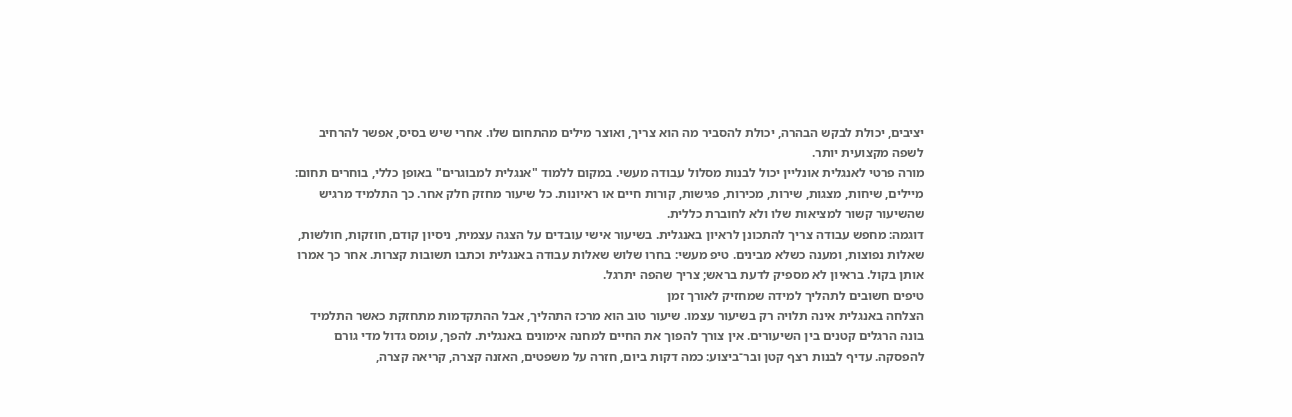יציבים, יכולת לבקש הבהרה, יכולת להסביר מה הוא צריך, ואוצר מילים מהתחום שלו. אחרי שיש בסיס, אפשר להרחיב לשפה מקצועית יותר.
מורה פרטי לאנגלית אונליין יכול לבנות מסלול עבודה מעשי. במקום ללמוד "אנגלית למבוגרים" באופן כללי, בוחרים תחום: מיילים, שיחות, מצגות, שירות, מכירות, פגישות, קורות חיים או ראיונות. כל שיעור מחזק חלק אחר. כך התלמיד מרגיש שהשיעור קשור למציאות שלו ולא לחוברת כללית.
דוגמה: מחפש עבודה צריך להתכונן לראיון באנגלית. בשיעור אישי עובדים על הצגה עצמית, ניסיון קודם, חוזקות, חולשות, שאלות נפוצות, ומענה כשלא מבינים. טיפ מעשי: בחרו שלוש שאלות עבודה באנגלית וכתבו תשובות קצרות. אחר כך אמרו אותן בקול. בראיון לא מספיק לדעת בראש; צריך שהפה יתרגל.
טיפים חשובים לתהליך למידה שמחזיק לאורך זמן
הצלחה באנגלית אינה תלויה רק בשיעור עצמו. שיעור טוב הוא מרכז התהליך, אבל ההתקדמות מתחזקת כאשר התלמיד בונה הרגלים קטנים בין השיעורים. אין צורך להפוך את החיים למחנה אימונים באנגלית. להפך, עומס גדול מדי גורם להפסקה. עדיף לבנות רצף קטן ובר־ביצוע: כמה דקות ביום, חזרה על משפטים, האזנה קצרה, קריאה קצרה,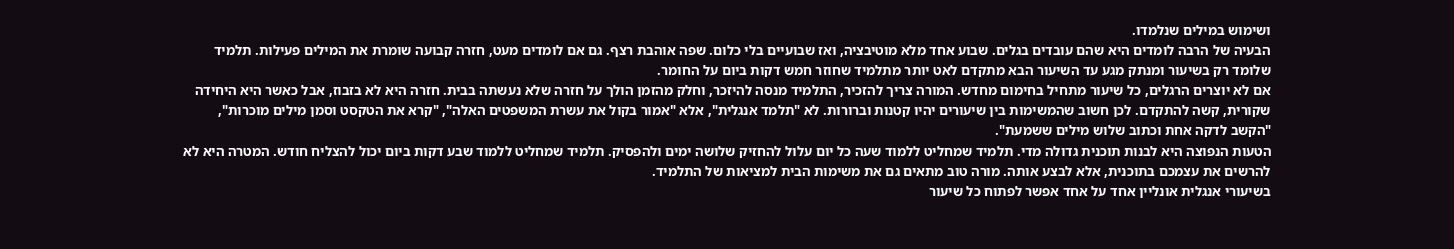ושימוש במילים שנלמדו.
הבעיה של הרבה לומדים היא שהם עובדים בגלים. שבוע אחד מלא מוטיבציה, ואז שבועיים בלי כלום. שפה אוהבת רצף. גם אם לומדים מעט, חזרה קבועה שומרת את המילים פעילות. תלמיד שלומד רק בשיעור ומנתק מגע עד השיעור הבא מתקדם לאט יותר מתלמיד שחוזר חמש דקות ביום על החומר.
אם לא יוצרים הרגלים, כל שיעור מתחיל בחימום מחדש. המורה צריך להזכיר, התלמיד מנסה להיזכר, וחלק מהזמן הולך על חזרה שלא נעשתה בבית. חזרה היא לא בזבוז, אבל כאשר היא היחידה שקורית, קשה להתקדם. לכן חשוב שהמשימות בין שיעורים יהיו קטנות וברורות. לא "תלמד אנגלית", אלא "אמור בקול את עשרת המשפטים האלה", "קרא את הטקסט וסמן מילים מוכרות", "הקשב לדקה אחת וכתוב שלוש מילים ששמעת".
הטעות הנפוצה היא לבנות תוכנית גדולה מדי. תלמיד שמחליט ללמוד שעה כל יום עלול להחזיק שלושה ימים ולהפסיק. תלמיד שמחליט ללמוד שבע דקות ביום יכול להצליח חודש. המטרה היא לא להרשים את עצמכם בתוכנית, אלא לבצע אותה. מורה טוב מתאים גם את משימות הבית למציאות של התלמיד.
בשיעורי אנגלית אונליין אחד על אחד אפשר לפתוח כל שיעור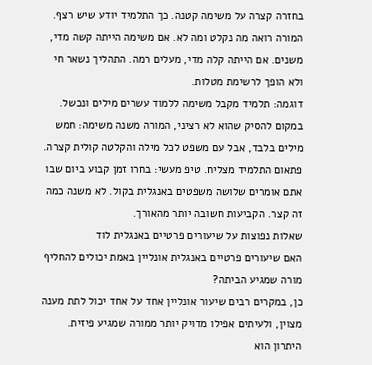בחזרה קצרה על משימה קטנה. כך התלמיד יודע שיש רצף. המורה רואה מה נקלט ומה לא. אם משימה הייתה קשה מדי, משנים. אם הייתה קלה מדי, מעלים רמה. התהליך נשאר חי ולא הופך לרשימת מטלות.
דוגמה: תלמיד מקבל משימה ללמוד עשרים מילים ונכשל. במקום להסיק שהוא לא רציני, המורה משנה משימה: חמש מילים בלבד, אבל עם משפט לכל מילה והקלטה קולית קצרה. פתאום התלמיד מצליח. טיפ מעשי: בחרו זמן קבוע ביום שבו אתם אומרים שלושה משפטים באנגלית בקול. לא משנה כמה זה קצר. הקביעות חשובה יותר מהאורך.
שאלות נפוצות על שיעורים פרטיים באנגלית לוד
האם שיעורים פרטיים באנגלית אונליין באמת יכולים להחליף מורה שמגיע הביתה?
כן, במקרים רבים שיעור אונליין אחד על אחד יכול לתת מענה מצוין, ולעיתים אפילו מדויק יותר ממורה שמגיע פיזית. היתרון הוא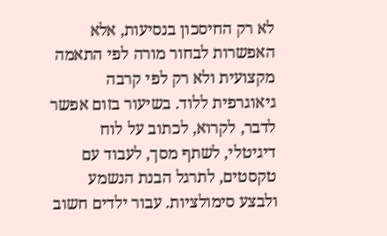לא רק החיסכון בנסיעות, אלא האפשרות לבחור מורה לפי התאמה מקצועית ולא רק לפי קרבה גיאוגרפית ללוד. בשיעור בזום אפשר לדבר, לקרוא, לכתוב על לוח דיגיטלי, לשתף מסך, לעבוד עם טקסטים, לתרגל הבנת הנשמע ולבצע סימולציות. עבור ילדים חשוב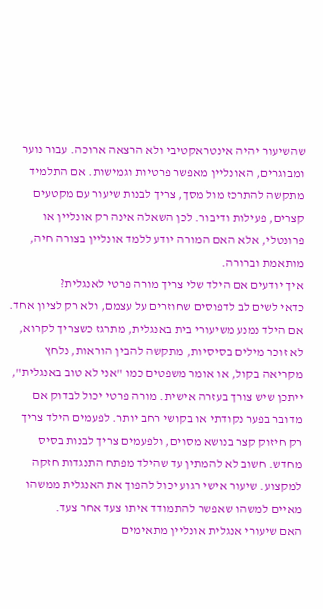שהשיעור יהיה אינטראקטיבי ולא הרצאה ארוכה. עבור נוער ומבוגרים, האונליין מאפשר פרטיות וגמישות. אם התלמיד מתקשה להתרכז מול מסך, צריך לבנות שיעור עם מקטעים קצרים, פעילות ודיבור. לכן השאלה אינה רק אונליין או פרונטלי, אלא האם המורה יודע ללמד אונליין בצורה חיה, מותאמת וברורה.
איך יודעים אם הילד שלי צריך מורה פרטי לאנגלית?
כדאי לשים לב לדפוסים שחוזרים על עצמם, ולא רק לציון אחד. אם הילד נמנע משיעורי בית באנגלית, מתרגז כשצריך לקרוא, לא זוכר מילים בסיסיות, מתקשה להבין הוראות, נלחץ מקריאה בקול, או אומר משפטים כמו "אני לא טוב באנגלית", ייתכן שיש צורך בעזרה אישית. מורה פרטי יכול לבדוק אם מדובר בפער נקודתי או בקושי רחב יותר. לפעמים הילד צריך רק חיזוק קצר בנושא מסוים, ולפעמים צריך לבנות בסיס מחדש. חשוב לא להמתין עד שהילד מפתח התנגדות חזקה למקצוע. שיעור אישי רגוע יכול להפוך את האנגלית ממשהו מאיים למשהו שאפשר להתמודד איתו צעד אחר צעד.
האם שיעורי אנגלית אונליין מתאימים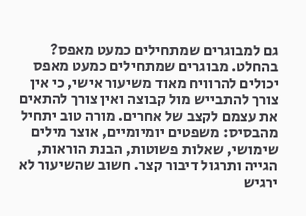גם למבוגרים שמתחילים כמעט מאפס?
בהחלט. מבוגרים שמתחילים כמעט מאפס יכולים להרוויח מאוד משיעור אישי, כי אין צורך להתבייש מול קבוצה ואין צורך להתאים את עצמם לקצב של אחרים. מורה טוב יתחיל מהבסיס: משפטים יומיומיים, אוצר מילים שימושי, שאלות פשוטות, הבנת הוראות, הגייה ותרגול דיבור קצר. חשוב שהשיעור לא ירגיש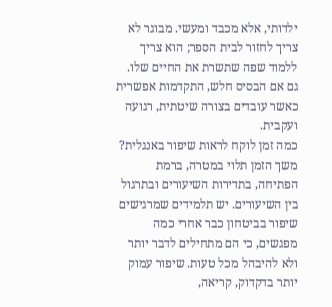ילדותי, אלא מכבד ומעשי. מבוגר לא צריך לחזור לבית הספר; הוא צריך ללמוד שפה שתשרת את החיים שלו. גם אם הבסיס חלש, התקדמות אפשרית כאשר עובדים בצורה שיטתית, רגועה ועקבית.
כמה זמן לוקח לראות שיפור באנגלית?
משך הזמן תלוי במטרה, ברמת הפתיחה, בתדירות השיעורים ובתרגול בין השיעורים. יש תלמידים שמרגישים שיפור בביטחון כבר אחרי כמה מפגשים, כי הם מתחילים לדבר יותר ולא להיבהל מכל טעות. שיפור עמוק יותר בדקדוק, קריאה,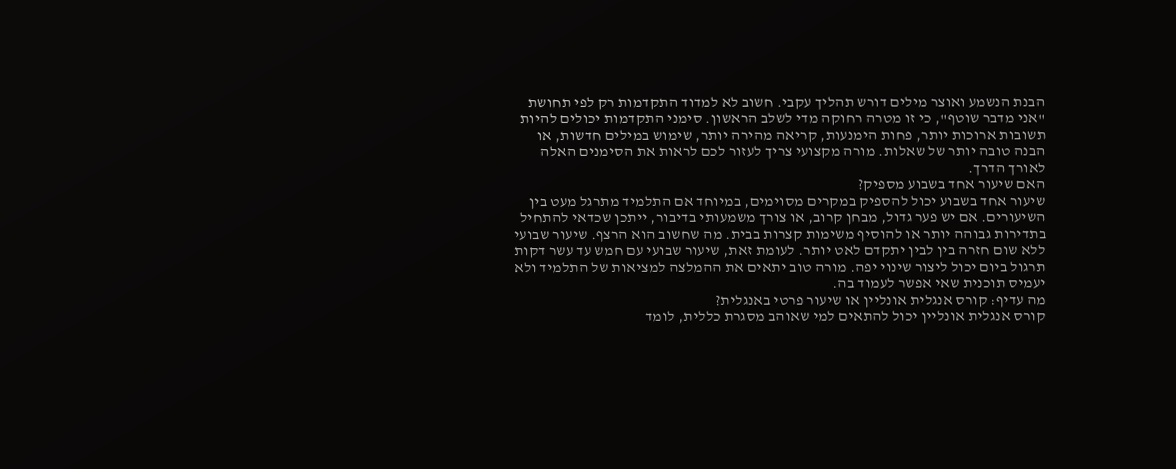הבנת הנשמע ואוצר מילים דורש תהליך עקבי. חשוב לא למדוד התקדמות רק לפי תחושת "אני מדבר שוטף", כי זו מטרה רחוקה מדי לשלב הראשון. סימני התקדמות יכולים להיות תשובות ארוכות יותר, פחות הימנעות, קריאה מהירה יותר, שימוש במילים חדשות, או הבנה טובה יותר של שאלות. מורה מקצועי צריך לעזור לכם לראות את הסימנים האלה לאורך הדרך.
האם שיעור אחד בשבוע מספיק?
שיעור אחד בשבוע יכול להספיק במקרים מסוימים, במיוחד אם התלמיד מתרגל מעט בין השיעורים. אם יש פער גדול, מבחן קרוב, או צורך משמעותי בדיבור, ייתכן שכדאי להתחיל בתדירות גבוהה יותר או להוסיף משימות קצרות בבית. מה שחשוב הוא הרצף. שיעור שבועי ללא שום חזרה בין לבין יתקדם לאט יותר. לעומת זאת, שיעור שבועי עם חמש עד עשר דקות תרגול ביום יכול ליצור שינוי יפה. מורה טוב יתאים את ההמלצה למציאות של התלמיד ולא יעמיס תוכנית שאי אפשר לעמוד בה.
מה עדיף: קורס אנגלית אונליין או שיעור פרטי באנגלית?
קורס אנגלית אונליין יכול להתאים למי שאוהב מסגרת כללית, לומד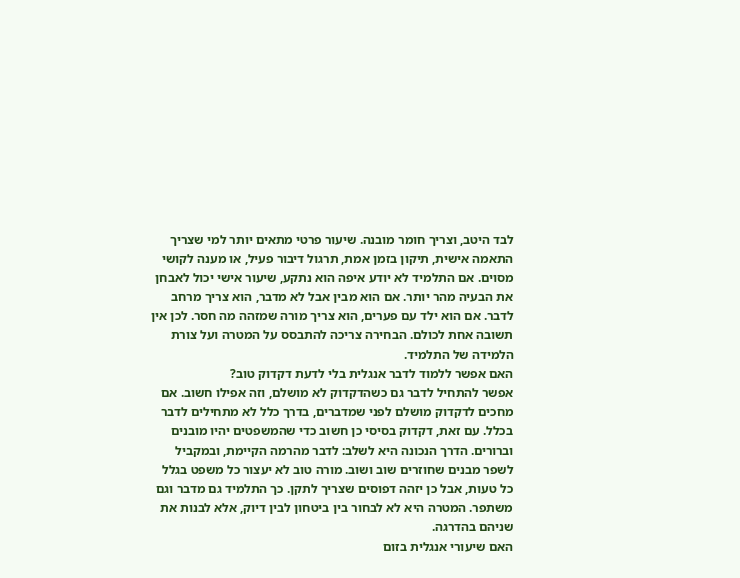לבד היטב, וצריך חומר מובנה. שיעור פרטי מתאים יותר למי שצריך התאמה אישית, תיקון בזמן אמת, תרגול דיבור פעיל, או מענה לקושי מסוים. אם התלמיד לא יודע איפה הוא נתקע, שיעור אישי יכול לאבחן את הבעיה מהר יותר. אם הוא מבין אבל לא מדבר, הוא צריך מרחב לדבר. אם הוא ילד עם פערים, הוא צריך מורה שמזהה מה חסר. לכן אין תשובה אחת לכולם. הבחירה צריכה להתבסס על המטרה ועל צורת הלמידה של התלמיד.
האם אפשר ללמוד לדבר אנגלית בלי לדעת דקדוק טוב?
אפשר להתחיל לדבר גם כשהדקדוק לא מושלם, וזה אפילו חשוב. אם מחכים לדקדוק מושלם לפני שמדברים, בדרך כלל לא מתחילים לדבר בכלל. עם זאת, דקדוק בסיסי כן חשוב כדי שהמשפטים יהיו מובנים וברורים. הדרך הנכונה היא לשלב: לדבר מהרמה הקיימת, ובמקביל לשפר מבנים שחוזרים שוב ושוב. מורה טוב לא יעצור כל משפט בגלל כל טעות, אבל כן יזהה דפוסים שצריך לתקן. כך התלמיד גם מדבר וגם משתפר. המטרה היא לא לבחור בין ביטחון לבין דיוק, אלא לבנות את שניהם בהדרגה.
האם שיעורי אנגלית בזום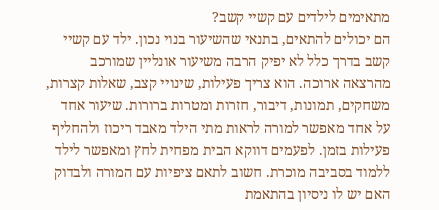מתאימים לילדים עם קשיי קשב?
הם יכולים להתאים, בתנאי שהשיעור בנוי נכון. ילד עם קשיי קשב בדרך כלל לא יפיק הרבה משיעור אונליין שמורכב מהרצאה ארוכה. הוא צריך פעילות, שינויי קצב, שאלות קצרות, משחקים, תמונות, דיבור, חזרות ומטרות ברורות. שיעור אחד על אחד מאפשר למורה לראות מתי הילד מאבד ריכוז ולהחליף פעילות בזמן. לפעמים דווקא הבית מפחית לחץ ומאפשר לילד ללמוד בסביבה מוכרת. חשוב לתאם ציפיות עם המורה ולבדוק האם יש לו ניסיון בהתאמת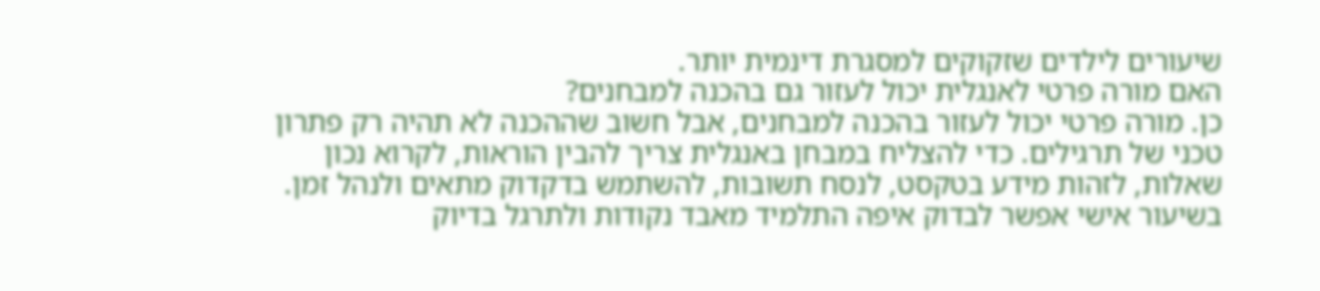שיעורים לילדים שזקוקים למסגרת דינמית יותר.
האם מורה פרטי לאנגלית יכול לעזור גם בהכנה למבחנים?
כן. מורה פרטי יכול לעזור בהכנה למבחנים, אבל חשוב שההכנה לא תהיה רק פתרון טכני של תרגילים. כדי להצליח במבחן באנגלית צריך להבין הוראות, לקרוא נכון שאלות, לזהות מידע בטקסט, לנסח תשובות, להשתמש בדקדוק מתאים ולנהל זמן. בשיעור אישי אפשר לבדוק איפה התלמיד מאבד נקודות ולתרגל בדיוק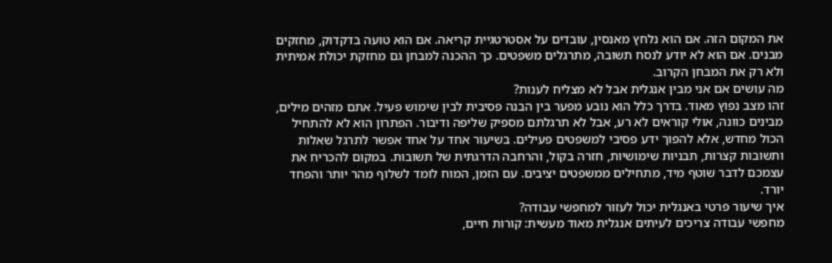את המקום הזה. אם הוא נלחץ מאנסין, עובדים על אסטרטגיית קריאה. אם הוא טועה בדקדוק, מחזקים מבנים. אם הוא לא יודע לנסח תשובה, מתרגלים משפטים. כך ההכנה למבחן גם מחזקת יכולת אמיתית ולא רק את המבחן הקרוב.
מה עושים אם אני מבין אנגלית אבל לא מצליח לענות?
זהו מצב נפוץ מאוד. בדרך כלל הוא נובע מפער בין הבנה פסיבית לבין שימוש פעיל. אתם מזהים מילים, מבינים כוונה, אולי קוראים לא רע, אבל לא תרגלתם מספיק שליפה ודיבור. הפתרון הוא לא להתחיל הכול מחדש, אלא להפוך ידע פסיבי למשפטים פעילים. בשיעור אחד על אחד אפשר לתרגל שאלות ותשובות קצרות, תבניות שימושיות, חזרה בקול, והרחבה הדרגתית של תשובות. במקום להכריח את עצמכם לדבר שוטף מיד, מתחילים ממשפטים יציבים. עם הזמן, המוח לומד לשלוף מהר יותר והפחד יורד.
איך שיעור פרטי באנגלית יכול לעזור למחפשי עבודה?
מחפשי עבודה צריכים לעיתים אנגלית מאוד מעשית: קורות חיים,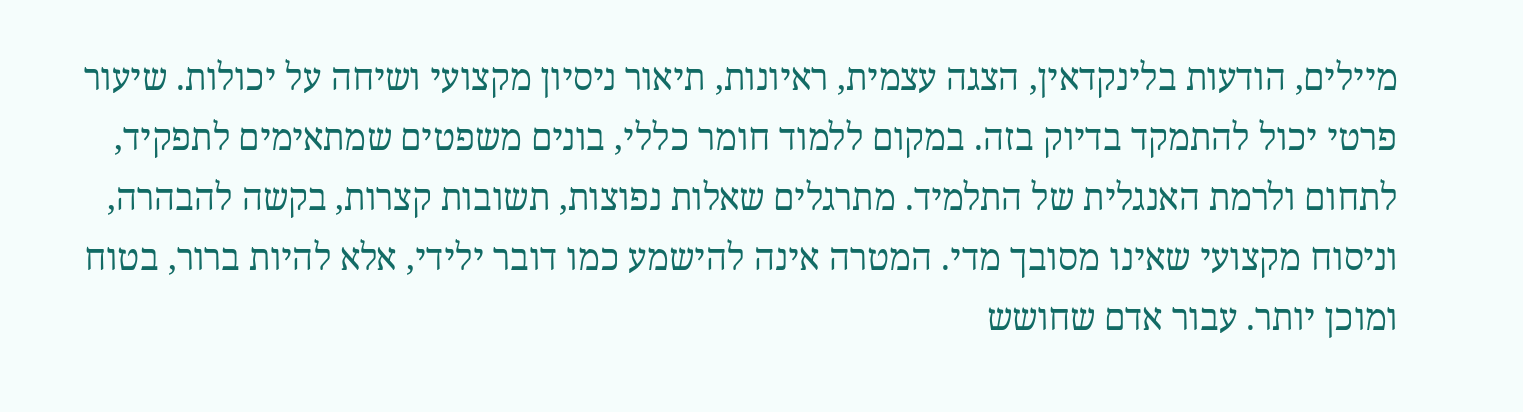מיילים, הודעות בלינקדאין, הצגה עצמית, ראיונות, תיאור ניסיון מקצועי ושיחה על יכולות. שיעור פרטי יכול להתמקד בדיוק בזה. במקום ללמוד חומר כללי, בונים משפטים שמתאימים לתפקיד, לתחום ולרמת האנגלית של התלמיד. מתרגלים שאלות נפוצות, תשובות קצרות, בקשה להבהרה, וניסוח מקצועי שאינו מסובך מדי. המטרה אינה להישמע כמו דובר ילידי, אלא להיות ברור, בטוח ומוכן יותר. עבור אדם שחושש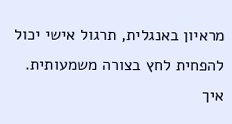מראיון באנגלית, תרגול אישי יכול להפחית לחץ בצורה משמעותית.
איך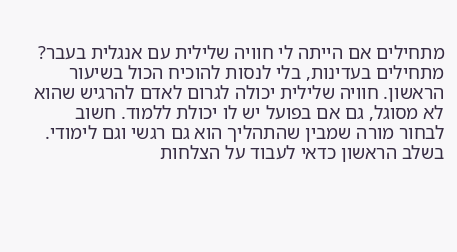מתחילים אם הייתה לי חוויה שלילית עם אנגלית בעבר?
מתחילים בעדינות, בלי לנסות להוכיח הכול בשיעור הראשון. חוויה שלילית יכולה לגרום לאדם להרגיש שהוא לא מסוגל, גם אם בפועל יש לו יכולת ללמוד. חשוב לבחור מורה שמבין שהתהליך הוא גם רגשי וגם לימודי. בשלב הראשון כדאי לעבוד על הצלחות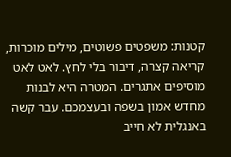קטנות: משפטים פשוטים, מילים מוכרות, קריאה קצרה, דיבור בלי לחץ. לאט לאט מוסיפים אתגרים. המטרה היא לבנות מחדש אמון בשפה ובעצמכם. עבר קשה באנגלית לא חייב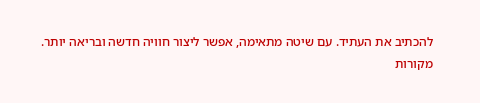להכתיב את העתיד. עם שיטה מתאימה, אפשר ליצור חוויה חדשה ובריאה יותר.
מקורות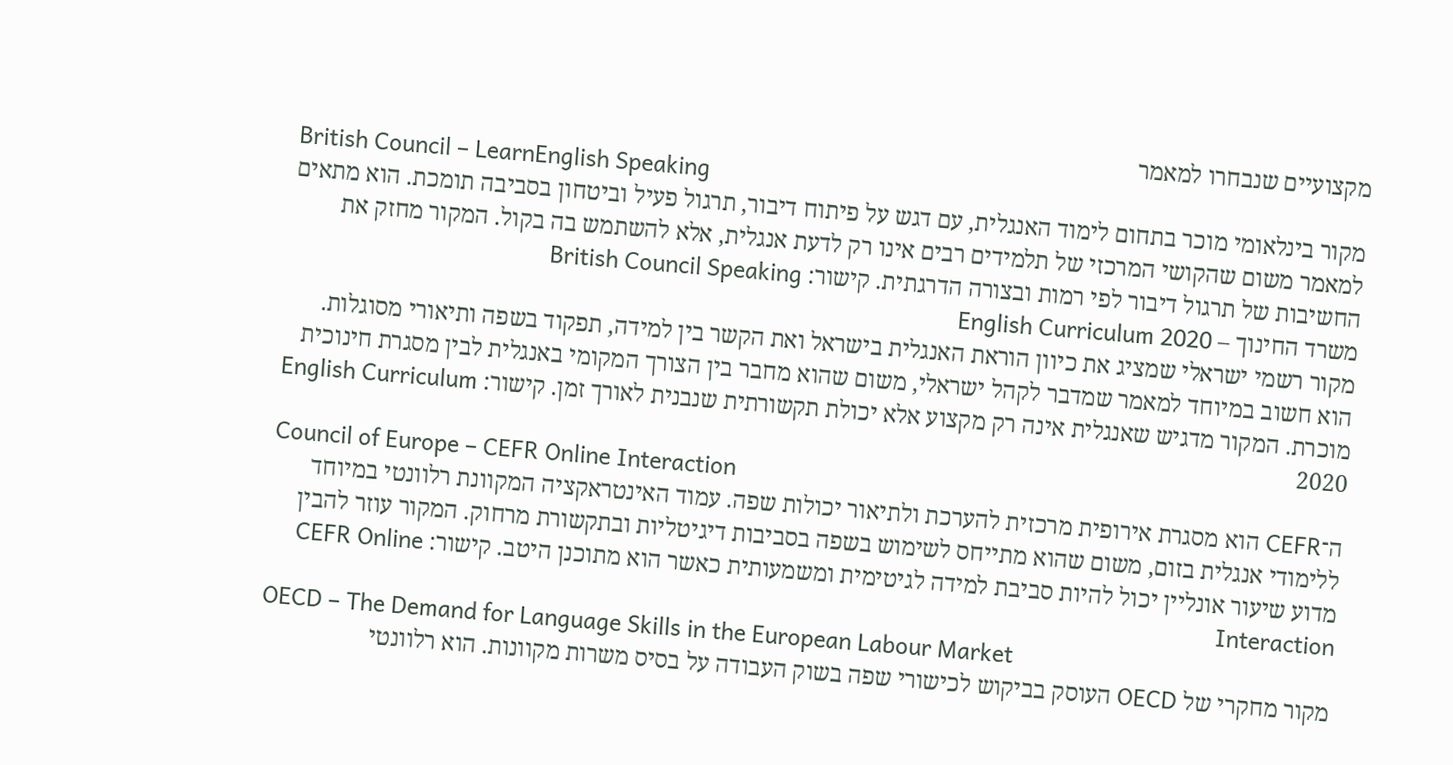מקצועיים שנבחרו למאמר
British Council – LearnEnglish Speaking
מקור בינלאומי מוכר בתחום לימוד האנגלית, עם דגש על פיתוח דיבור, תרגול פעיל וביטחון בסביבה תומכת. הוא מתאים למאמר משום שהקושי המרכזי של תלמידים רבים אינו רק לדעת אנגלית, אלא להשתמש בה בקול. המקור מחזק את החשיבות של תרגול דיבור לפי רמות ובצורה הדרגתית. קישור: British Council Speaking
משרד החינוך – English Curriculum 2020
מקור רשמי ישראלי שמציג את כיוון הוראת האנגלית בישראל ואת הקשר בין למידה, תפקוד בשפה ותיאורי מסוגלות. הוא חשוב במיוחד למאמר שמדבר לקהל ישראלי, משום שהוא מחבר בין הצורך המקומי באנגלית לבין מסגרת חינוכית מוכרת. המקור מדגיש שאנגלית אינה רק מקצוע אלא יכולת תקשורתית שנבנית לאורך זמן. קישור: English Curriculum 2020
Council of Europe – CEFR Online Interaction
ה־CEFR הוא מסגרת אירופית מרכזית להערכת ולתיאור יכולות שפה. עמוד האינטראקציה המקוונת רלוונטי במיוחד ללימודי אנגלית בזום, משום שהוא מתייחס לשימוש בשפה בסביבות דיגיטליות ובתקשורת מרחוק. המקור עוזר להבין מדוע שיעור אונליין יכול להיות סביבת למידה לגיטימית ומשמעותית כאשר הוא מתוכנן היטב. קישור: CEFR Online Interaction
OECD – The Demand for Language Skills in the European Labour Market
מקור מחקרי של OECD העוסק בביקוש לכישורי שפה בשוק העבודה על בסיס משרות מקוונות. הוא רלוונטי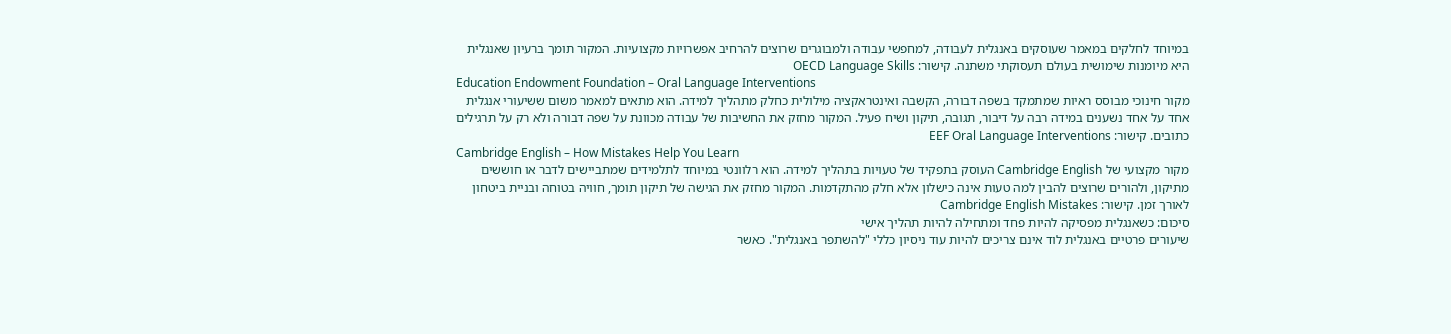במיוחד לחלקים במאמר שעוסקים באנגלית לעבודה, למחפשי עבודה ולמבוגרים שרוצים להרחיב אפשרויות מקצועיות. המקור תומך ברעיון שאנגלית היא מיומנות שימושית בעולם תעסוקתי משתנה. קישור: OECD Language Skills
Education Endowment Foundation – Oral Language Interventions
מקור חינוכי מבוסס ראיות שמתמקד בשפה דבורה, הקשבה ואינטראקציה מילולית כחלק מתהליך למידה. הוא מתאים למאמר משום ששיעורי אנגלית אחד על אחד נשענים במידה רבה על דיבור, תגובה, תיקון ושיח פעיל. המקור מחזק את החשיבות של עבודה מכוונת על שפה דבורה ולא רק על תרגילים כתובים. קישור: EEF Oral Language Interventions
Cambridge English – How Mistakes Help You Learn
מקור מקצועי של Cambridge English העוסק בתפקיד של טעויות בתהליך למידה. הוא רלוונטי במיוחד לתלמידים שמתביישים לדבר או חוששים מתיקון, ולהורים שרוצים להבין למה טעות אינה כישלון אלא חלק מהתקדמות. המקור מחזק את הגישה של תיקון תומך, חוויה בטוחה ובניית ביטחון לאורך זמן. קישור: Cambridge English Mistakes
סיכום: כשאנגלית מפסיקה להיות פחד ומתחילה להיות תהליך אישי
שיעורים פרטיים באנגלית לוד אינם צריכים להיות עוד ניסיון כללי "להשתפר באנגלית". כאשר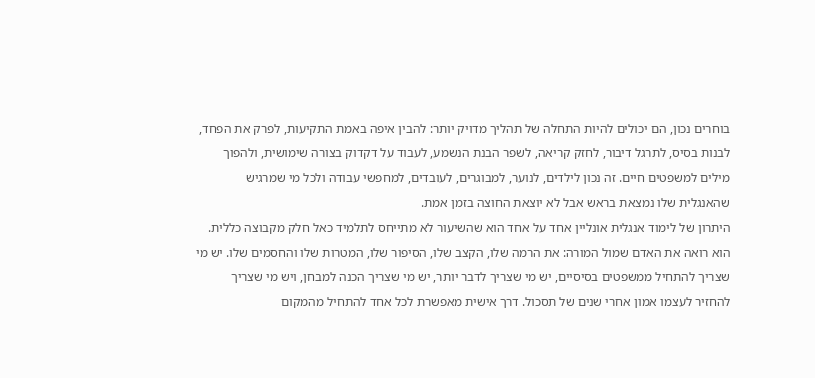בוחרים נכון, הם יכולים להיות התחלה של תהליך מדויק יותר: להבין איפה באמת התקיעות, לפרק את הפחד, לבנות בסיס, לתרגל דיבור, לחזק קריאה, לשפר הבנת הנשמע, לעבוד על דקדוק בצורה שימושית, ולהפוך מילים למשפטים חיים. זה נכון לילדים, לנוער, למבוגרים, לעובדים, למחפשי עבודה ולכל מי שמרגיש שהאנגלית שלו נמצאת בראש אבל לא יוצאת החוצה בזמן אמת.
היתרון של לימוד אנגלית אונליין אחד על אחד הוא שהשיעור לא מתייחס לתלמיד כאל חלק מקבוצה כללית. הוא רואה את האדם שמול המורה: את הרמה שלו, הקצב שלו, הסיפור שלו, המטרות שלו והחסמים שלו. יש מי שצריך להתחיל ממשפטים בסיסיים, יש מי שצריך לדבר יותר, יש מי שצריך הכנה למבחן, ויש מי שצריך להחזיר לעצמו אמון אחרי שנים של תסכול. דרך אישית מאפשרת לכל אחד להתחיל מהמקום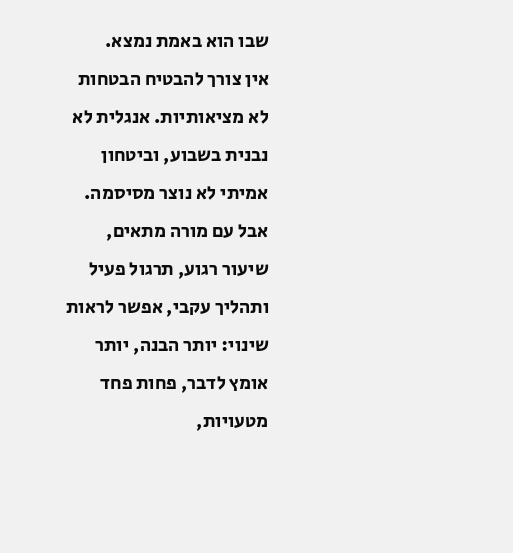שבו הוא באמת נמצא.
אין צורך להבטיח הבטחות לא מציאותיות. אנגלית לא נבנית בשבוע, וביטחון אמיתי לא נוצר מסיסמה. אבל עם מורה מתאים, שיעור רגוע, תרגול פעיל ותהליך עקבי, אפשר לראות שינוי: יותר הבנה, יותר אומץ לדבר, פחות פחד מטעויות,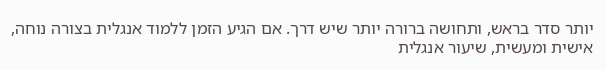יותר סדר בראש, ותחושה ברורה יותר שיש דרך. אם הגיע הזמן ללמוד אנגלית בצורה נוחה, אישית ומעשית, שיעור אנגלית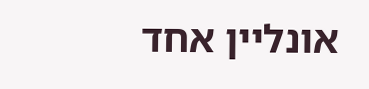אונליין אחד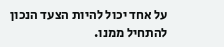על אחד יכול להיות הצעד הנכון להתחיל ממנו.